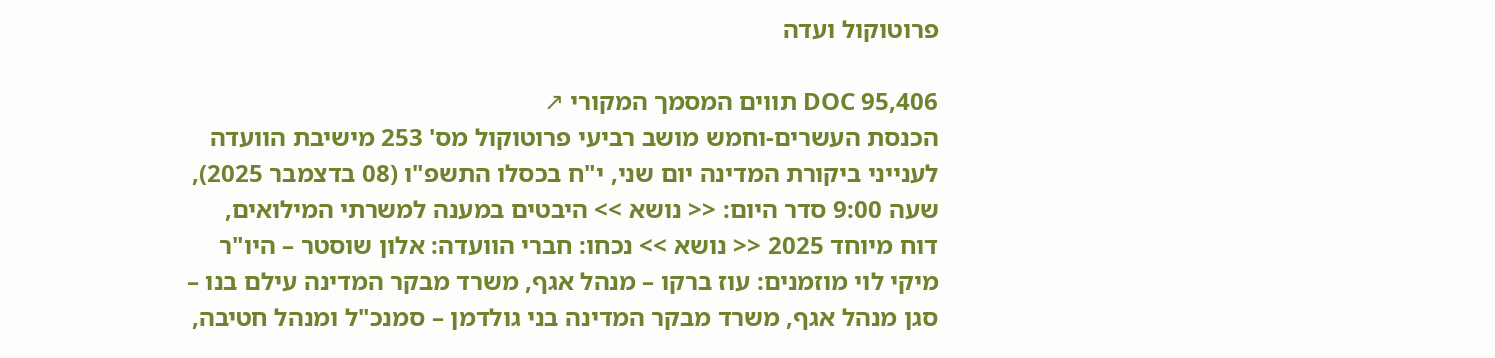פרוטוקול ועדה

DOC 95,406 תווים המסמך המקורי ↗
הכנסת העשרים-וחמש מושב רביעי פרוטוקול מס' 253 מישיבת הוועדה לענייני ביקורת המדינה יום שני, י"ח בכסלו התשפ"ו (08 בדצמבר 2025), שעה 9:00 סדר היום: << נושא >> היבטים במענה למשרתי המילואים, דוח מיוחד 2025 << נושא >> נכחו: חברי הוועדה: אלון שוסטר – היו"ר מיקי לוי מוזמנים: עוז ברקו – מנהל אגף, משרד מבקר המדינה עילם בנו – סגן מנהל אגף, משרד מבקר המדינה בני גולדמן – סמנכ"ל ומנהל חטיבה,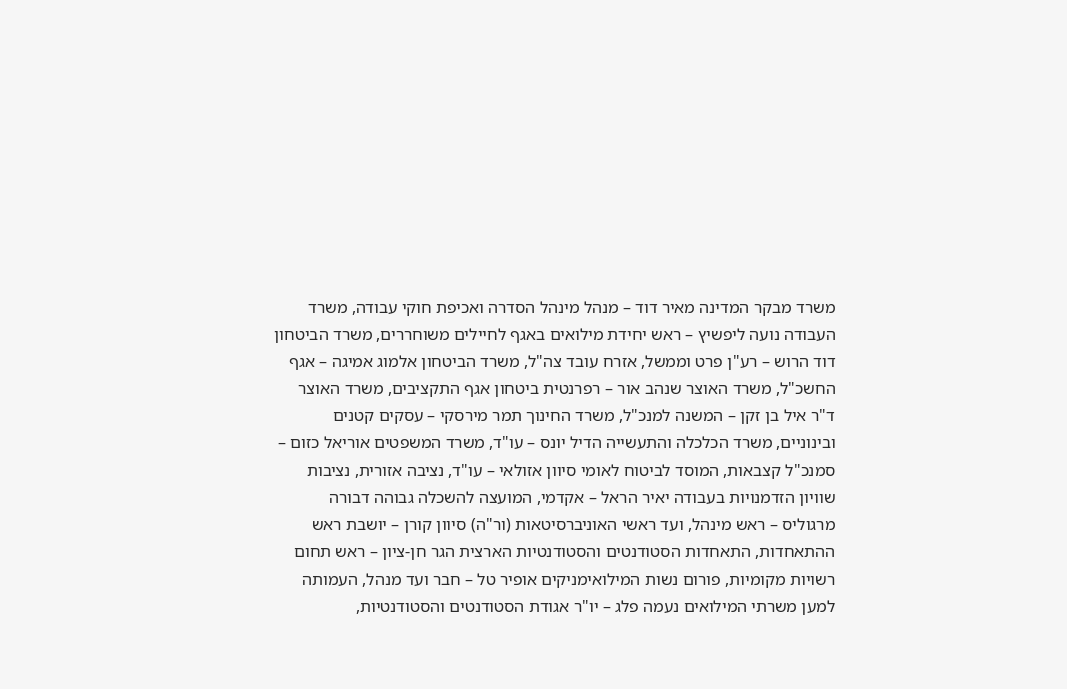משרד מבקר המדינה מאיר דוד – מנהל מינהל הסדרה ואכיפת חוקי עבודה, משרד העבודה נועה ליפשיץ – ראש יחידת מילואים באגף לחיילים משוחררים, משרד הביטחון דוד הרוש – רע"ן פרט וממשל, אזרח עובד צה"ל, משרד הביטחון אלמוג אמיגה – אגף החשכ"ל, משרד האוצר שנהב אור – רפרנטית ביטחון אגף התקציבים, משרד האוצר ד"ר איל בן זקן – המשנה למנכ"ל, משרד החינוך תמר מירסקי – עסקים קטנים ובינוניים, משרד הכלכלה והתעשייה הדיל יונס – עו"ד, משרד המשפטים אוריאל כזום – סמנכ"ל קצבאות, המוסד לביטוח לאומי סיוון אזולאי – עו"ד, נציבה אזורית, נציבות שוויון הזדמנויות בעבודה יאיר הראל – אקדמי, המועצה להשכלה גבוהה דבורה מרגוליס – ראש מינהל, ועד ראשי האוניברסיטאות (ור"ה) סיוון קורן – יושבת ראש ההתאחדות, התאחדות הסטודנטים והסטודנטיות הארצית הגר חן-ציון – ראש תחום רשויות מקומיות, פורום נשות המילואימניקים אופיר טל – חבר ועד מנהל, העמותה למען משרתי המילואים נעמה פלג – יו"ר אגודת הסטודנטים והסטודנטיות,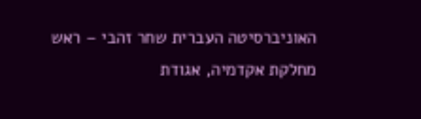האוניברסיטה העברית שחר זהבי – ראש מחלקת אקדמיה, אגודת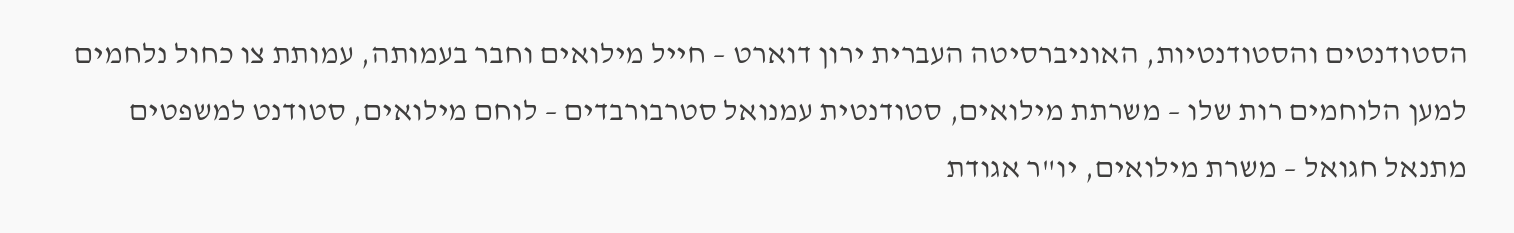הסטודנטים והסטודנטיות, האוניברסיטה העברית ירון דוארט – חייל מילואים וחבר בעמותה, עמותת צו כחול נלחמים למען הלוחמים רות שלו – משרתת מילואים, סטודנטית עמנואל סטרבורבדים – לוחם מילואים, סטודנט למשפטים מתנאל חגואל – משרת מילואים, יו"ר אגודת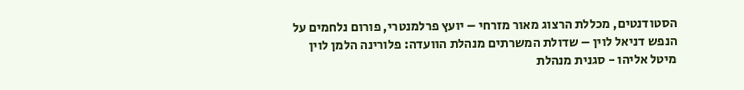הסטודנטים, מכללת הרצוג מאור מזרחי – יועץ פרלמנטרי, פורום נלחמים על הנפש דניאל לוין – שדולת המשרתים מנהלת הוועדה: פלורינה הלמן לוין מיטל אליהו - סגנית מנהלת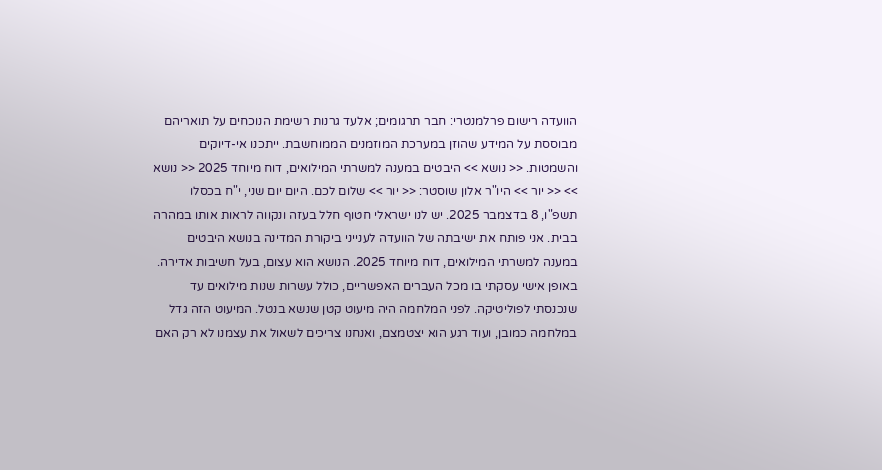הוועדה רישום פרלמנטרי: חבר תרגומים; אלעד גרנות רשימת הנוכחים על תואריהם מבוססת על המידע שהוזן במערכת המוזמנים הממוחשבת. ייתכנו אי-דיוקים והשמטות. << נושא >> היבטים במענה למשרתי המילואים, דוח מיוחד 2025 << נושא >> << יור >> היו"ר אלון שוסטר: << יור >> שלום לכם. היום יום שני, י"ח בכסלו תשפ"ו, 8 בדצמבר 2025. יש לנו ישראלי חטוף חלל בעזה ונקווה לראות אותו במהרה בבית. אני פותח את ישיבתה של הוועדה לענייני ביקורת המדינה בנושא היבטים במענה למשרתי המילואים, דוח מיוחד 2025. הנושא הוא עצום, בעל חשיבות אדירה. באופן אישי עסקתי בו מכל העברים האפשריים, כולל עשרות שנות מילואים עד שנכנסתי לפוליטיקה. לפני המלחמה היה מיעוט קטן שנשא בנטל. המיעוט הזה גדל במלחמה כמובן, ועוד רגע הוא יצטמצם, ואנחנו צריכים לשאול את עצמנו לא רק האם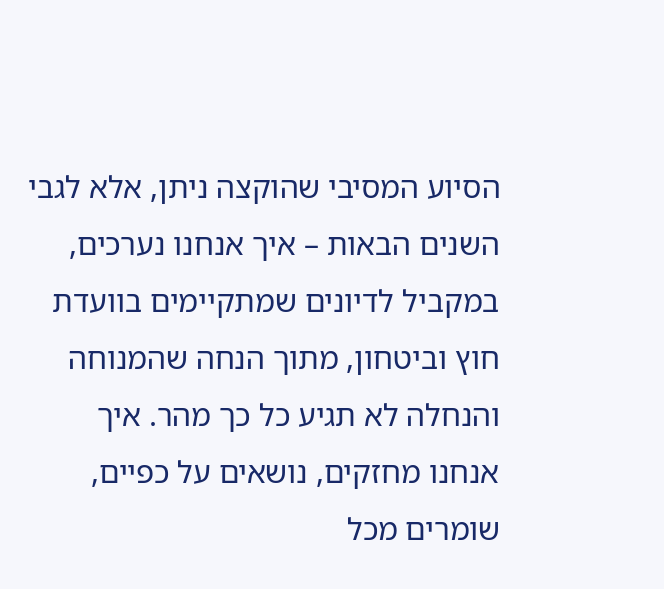הסיוע המסיבי שהוקצה ניתן, אלא לגבי השנים הבאות – איך אנחנו נערכים, במקביל לדיונים שמתקיימים בוועדת חוץ וביטחון, מתוך הנחה שהמנוחה והנחלה לא תגיע כל כך מהר. איך אנחנו מחזקים, נושאים על כפיים, שומרים מכל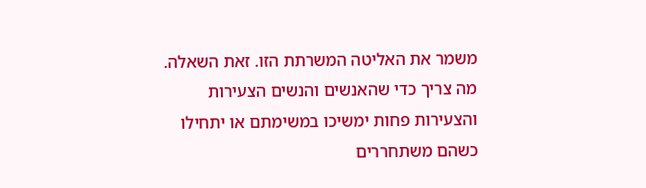משמר את האליטה המשרתת הזו. זאת השאלה. מה צריך כדי שהאנשים והנשים הצעירות והצעירות פחות ימשיכו במשימתם או יתחילו כשהם משתחררים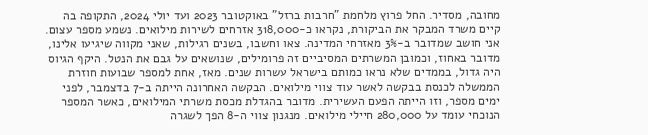מחובה, מסדיר. החל פרוץ מלחמת "חרבות ברזל" באוקטובר 2023 ועד יולי 2024, התקופה בה קיים משרד המבקר את הביקורת, נקראו כ-318,000 אזרחים לשירות מילואים. נשמע מספר עצום. אני חושב שמדובר ב-3% מאזרחי המדינה. צאו וחשבו, בשנים רגילות, שאני מקווה שיגיעו אלינו, מדובר באחוז, וכמובן המשרתים המסיביים זה פרומילים, שנושאים על גבם את הנטל. היקף הגיוס היה גדול, בממדים שלא נראו כמותם בישראל עשרות שנים. מאז, אחת למספר שבועות חוזרת הממשלה לכנסת בבקשה לאשר עוד צווי מילואים. הבקשה האחרונה הייתה ב-7 בדצמבר, לפני ימים מספר, וזו הייתה הפעם העשירית. מדובר בהגדלת מכסת משרתי המילואים, כאשר המספר הנוכחי עומד על 280,000 חיילי מילואים. מנגנון צווי ה-8 הפך לשגרה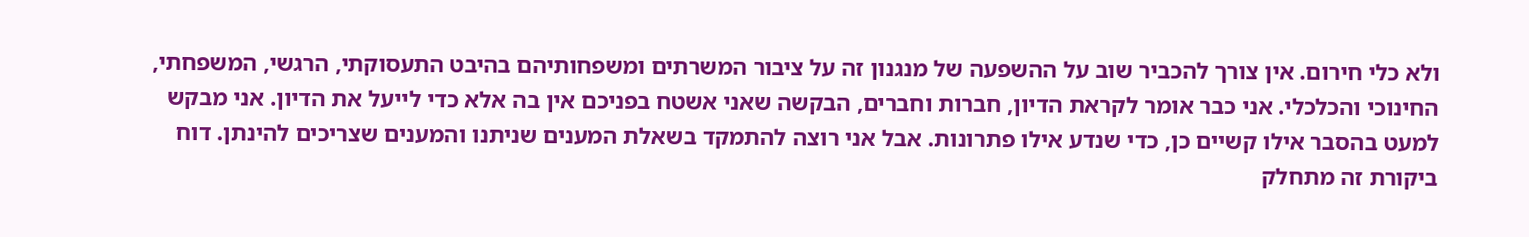ולא כלי חירום. אין צורך להכביר שוב על ההשפעה של מנגנון זה על ציבור המשרתים ומשפחותיהם בהיבט התעסוקתי, הרגשי, המשפחתי, החינוכי והכלכלי. אני כבר אומר לקראת הדיון, חברות וחברים, הבקשה שאני אשטח בפניכם אין בה אלא כדי לייעל את הדיון. אני מבקש למעט בהסבר אילו קשיים כן, כדי שנדע אילו פתרונות. אבל אני רוצה להתמקד בשאלת המענים שניתנו והמענים שצריכים להינתן. דוח ביקורת זה מתחלק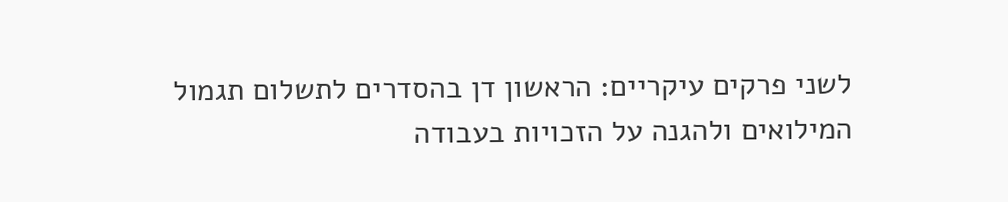לשני פרקים עיקריים: הראשון דן בהסדרים לתשלום תגמול המילואים ולהגנה על הזכויות בעבודה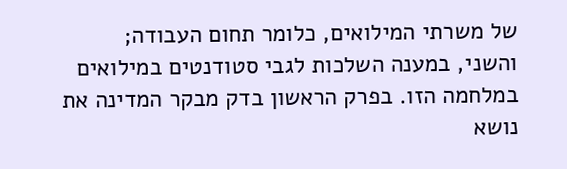של משרתי המילואים, כלומר תחום העבודה; והשני, במענה השלכות לגבי סטודנטים במילואים במלחמה הזו. בפרק הראשון בדק מבקר המדינה את נושא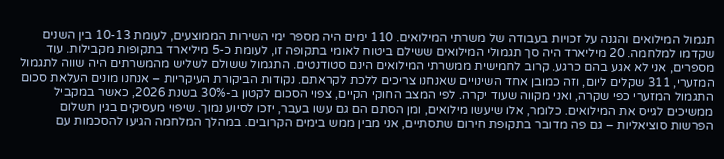תגמול המילואים והגנה על זכויות בעבודה של משרתי המילואים. 110 ימים היה מספר ימי השירות הממוצעים, לעומת 10-13 בין השנים שקדמו למלחמה. 20 מיליארד היה סך תגמולי המילואים ששילם ביטוח לאומי בתקופה זו, לעומת כ-5 מיליארד בתקופות מקבילות. עוד מספרים, אני לא אגע בהם כרגע. קרוב לחמישית ממשרתי המילואים הינם סטודנטים. התגמול ששולם לשליש מהמשרתים היה שווה לתגמול המזערי, 311 שקלים ליום, וזה כמובן אחד השינויים שאנחנו צריכים ללכת לקראתם. נקודות הביקורת העיקריות – אנחנו מונים העלאת סכום התגמול המזערי כפי שקרה, ואני מקווה שעוד יקרה. לפי המצב החוקי הקיים, צפוי הסכום לקטון ב-30% בשנת 2026, כאשר במקביל ממשיכים לגייס את המילואים. כלומר, אלו שיעשו מילואים, ומן הסתם הם גם עשו בעבר, יזכו לסיוע נמוך. שיפוי מעסיקים בגין תשלום הפרשות סוציאליות – גם פה מדובר בתקופת חירום שתסתיים, אני מבין ממש בימים הקרובים. במהלך המלחמה הגיעו להסכמות עם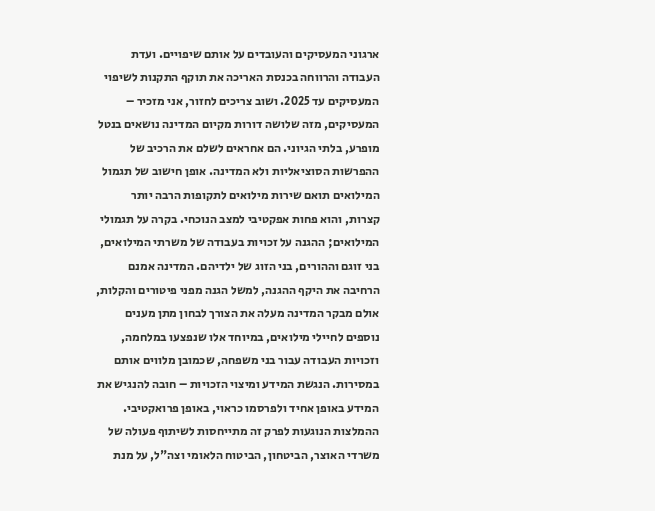ארגוני המעסיקים והעובדים על אותם שיפויים. ועדת העבודה והרווחה בכנסת האריכה את תוקף התקנות לשיפוי המעסיקים עד 2025. ושוב צריכים לחזור, אני מזכיר – המעסיקים, מזה שלושה דורות מקיום המדינה נושאים בנטל מופרע, בלתי הגיוני. הם אחראים לשלם את הרכיב של ההפרשות הסוציאליות ולא המדינה. אופן חישוב של תגמול המילואים תואם שירות מילואים לתקופות הרבה יותר קצרות, והוא פחות אפקטיבי למצב הנוכחי. בקרה על תגמולי המילואים; ההגנה על זכויות בעבודה של משרתי המילואים, בני זוגם וההורים, בני הזוג של ילדיהם. המדינה אמנם הרחיבה את היקף ההגנה, למשל הגנה מפני פיטורים והקלות, אולם מבקר המדינה מעלה את הצורך לבחון מתן מענים נוספים לחיילי מילואים, במיוחד אלו שנפצעו במלחמה, וזכויות העבודה עבור בני משפחה, שכמובן מלווים אותם במסירות. הנגשת המידע ומיצוי הזכויות – חובה להנגיש את המידע באופן אחיד ולפרסמו כראוי, באופן פרואקטיבי. ההמלצות הנוגעות לפרק זה מתייחסות לשיתוף פעולה של משרדי האוצר, הביטחון, הביטוח הלאומי וצה"ל, על מנת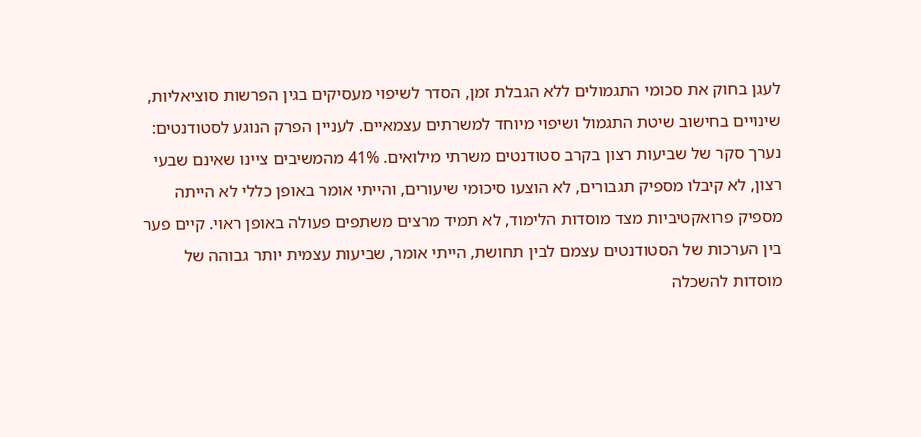לעגן בחוק את סכומי התגמולים ללא הגבלת זמן, הסדר לשיפוי מעסיקים בגין הפרשות סוציאליות, שינויים בחישוב שיטת התגמול ושיפוי מיוחד למשרתים עצמאיים. לעניין הפרק הנוגע לסטודנטים: נערך סקר של שביעות רצון בקרב סטודנטים משרתי מילואים. 41% מהמשיבים ציינו שאינם שבעי רצון, לא קיבלו מספיק תגבורים, לא הוצעו סיכומי שיעורים, והייתי אומר באופן כללי לא הייתה מספיק פרואקטיביות מצד מוסדות הלימוד, לא תמיד מרצים משתפים פעולה באופן ראוי. קיים פער בין הערכות של הסטודנטים עצמם לבין תחושת, הייתי אומר, שביעות עצמית יותר גבוהה של מוסדות להשכלה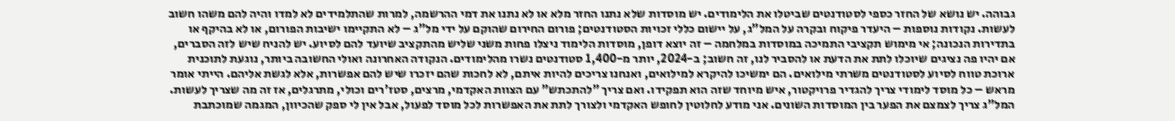גבוהה. יש נושא של החזר כספי לסטודנטים שביטלו את הלימודים. יש מוסדות שלא נתנו החזר מלא או לא נתנו את דמי ההרשמה, למרות שהתלמידים לא למדו והיה להם משהו חשוב לעשות. נקודות נוספות – היעדר פיקוח ובקרה על המל"ג, על יישום כללי זכויות הסטודנטים; פורום החירום שהוקם על ידי מל"ג – לא התקיימו ישיבות הפורום, או לא בהיקף או בתדירות הנכונה; אי מימוש תקציבי התמיכה במוסדות במלחמה – זה יוצא דופן, מוסדות הלימוד ניצלו פחות משני שליש מהתקציב שיועד להם לסיוע. יש להניח שיש לזה הסברים, אם יהיו פה נציגים שיוכלו לתת את הדעת או להסביר לנו, זה חשוב; ב-2024, יותר מ-1,400 סטודנטים נשרו מהלימודים. הנקודה האחרונה ואולי החשובה ביותר, נוגעת לתוכנית ארוכת טווח לסיוע לסטודנטים משרתי מילואים. הם ימשיכו להיקרא למילואים, ואנחנו צריכים להיות איתם, לא לחכות שהם יזכרו שיש להם אפשרות, אלא לגשת אליהם. הייתי אומר מראש – כל מוסד לימודי צריך להגדיר פרויקטור, איש מיוחד שזה הוא תפקידו. ואם צריך "להתכתש" עם הצוות האקדמי, מרצים, סטז'רים וכולי, מתרגלים, אז זה מה שצריך לעשות. המל"ג צריך לצמצם את הפער בין המוסדות השונים. אני מודע לחלוטין לחופש האקדמי ולצורך לתת את האפשרות לכל מוסד לפעול, אבל אין לי ספק שהכיוון, המגמה שמוכתבת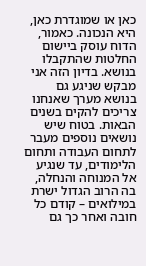כאן או שמוגדרת כאן, היא הנכונה. כאמור, הדוח עוסק ביישום החלטות שהתקבלו בנושא. בדיון הזה אני מבקש שניגע גם בנושא מערך שאנחנו צריכים להקים בשנים הבאות. בטוח שיש נושאים נוספים מעבר לתחום העבודה ותחום הלימודים, עד שנגיע אל המנוחה והנחלה, בה הרוב הגדול ישרת במילואים – קודם כל חובה ואחר כך גם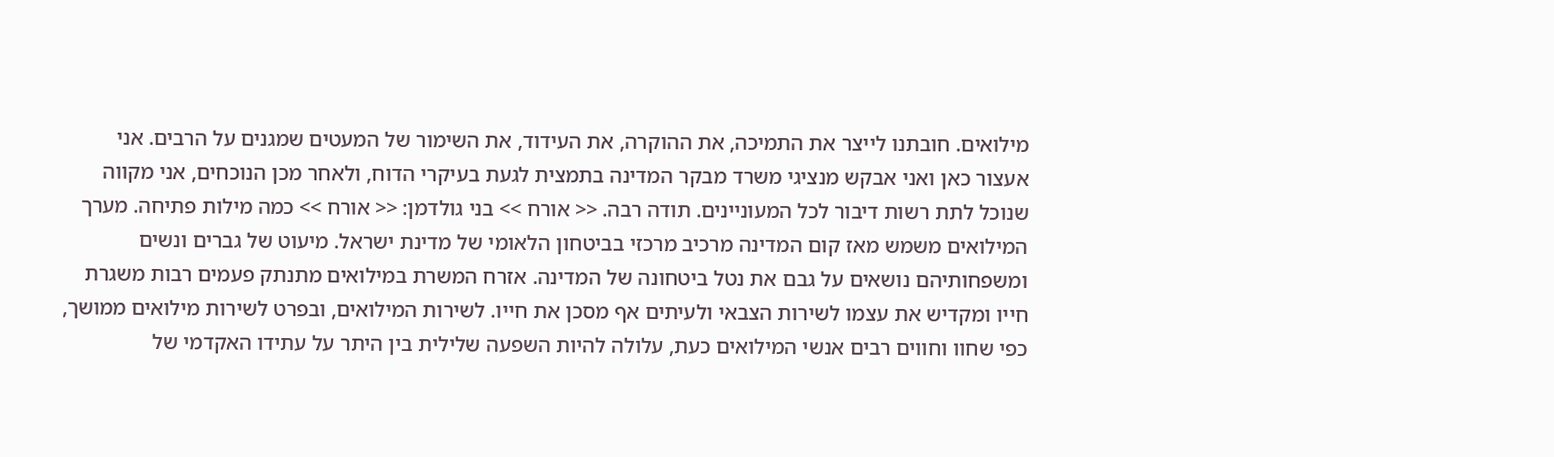מילואים. חובתנו לייצר את התמיכה, את ההוקרה, את העידוד, את השימור של המעטים שמגנים על הרבים. אני אעצור כאן ואני אבקש מנציגי משרד מבקר המדינה בתמצית לגעת בעיקרי הדוח, ולאחר מכן הנוכחים, אני מקווה שנוכל לתת רשות דיבור לכל המעוניינים. תודה רבה. << אורח >> בני גולדמן: << אורח >> כמה מילות פתיחה. מערך המילואים משמש מאז קום המדינה מרכיב מרכזי בביטחון הלאומי של מדינת ישראל. מיעוט של גברים ונשים ומשפחותיהם נושאים על גבם את נטל ביטחונה של המדינה. אזרח המשרת במילואים מתנתק פעמים רבות משגרת חייו ומקדיש את עצמו לשירות הצבאי ולעיתים אף מסכן את חייו. לשירות המילואים, ובפרט לשירות מילואים ממושך, כפי שחוו וחווים רבים אנשי המילואים כעת, עלולה להיות השפעה שלילית בין היתר על עתידו האקדמי של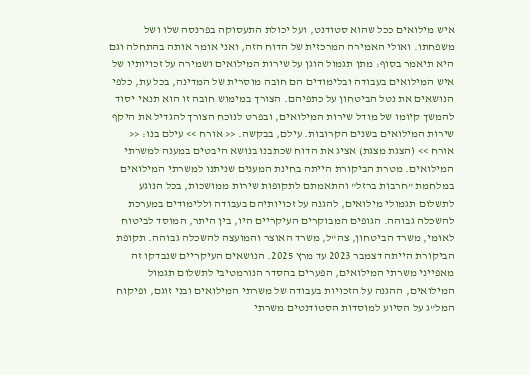איש מילואים ככל שהוא סטודנט, ועל יכולת התעסוקה בפרנסה שלו ושל משפחתו. ואולי האמירה המרכזית של הדוח הזה, ואני אומר אותה בהתחלה וגם היא תיאמר בסוף: מתן תגמול הוגן על שירות המילואים ושמירה על זכויותיו של איש המילואים בעבודה ובלימודים הם חובה מוסרית של המדינה, בכל עת, כלפי הנושאים את נטל הביטחון על כתפיהם. הצורך במימוש חובה זו הוא תנאי יסוד להמשך קיומו של מודל שירות המילואים, ובפרט לנוכח הצורך להגדיל את היקף שירות המילואים בשנים הקרובות. עילם, בבקשה. << אורח >> עילם בנו: << אורח >> (הצגת מצגת) אציג את הדוח שכתבנו בנושא היבטים במענה למשרתי המילואים. מטרת הביקורת הייתה בחינת המענים שניתנו למשרתי המילואים במלחמת "חרבות ברזל" והתאמתם לתקופות שירות ממושכות, בכל הנוגע לתשלום תגמולי מילואים, להגנה על זכויותיהם בעבודה וללימודים במערכת להשכלה גבוהה. הגופים המבוקרים העיקריים היו, בין היתר, המוסד לביטוח לאומי, משרד הביטחון, צה"ל, משרד האוצר והמועצה להשכלה גבוהה. תקופת הביקורת הייתה דצמבר 2023 עד מרץ 2025. הנושאים העיקריים שנבדקו זה מאפייני משרתי המילואים, הפערים בהסדר הנורמטיבי לתשלום תגמול המילואים, ההגנה על הזכויות בעבודה של משרתי המילואים ובני זוגם, ופיקוח המל"ג על הסיוע למוסדות הסטודנטים משרתי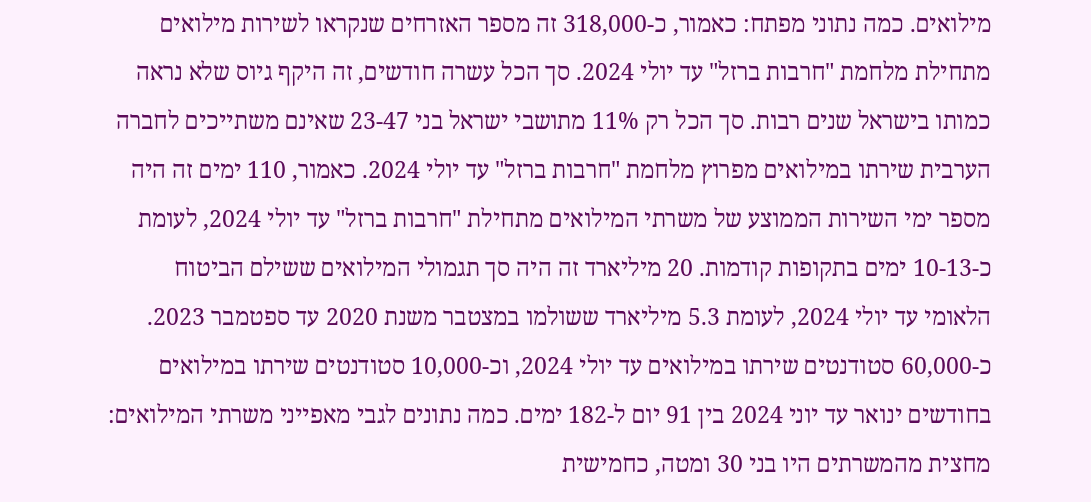מילואים. כמה נתוני מפתח: כאמור, כ-318,000 זה מספר האזרחים שנקראו לשירות מילואים מתחילת מלחמת "חרבות ברזל" עד יולי 2024. סך הכל עשרה חודשים, זה היקף גיוס שלא נראה כמותו בישראל שנים רבות. סך הכל רק 11% מתושבי ישראל בני 23-47 שאינם משתייכים לחברה הערבית שירתו במילואים מפרוץ מלחמת "חרבות ברזל" עד יולי 2024. כאמור, 110 ימים זה היה מספר ימי השירות הממוצע של משרתי המילואים מתחילת "חרבות ברזל" עד יולי 2024, לעומת כ-10-13 ימים בתקופות קודמות. 20 מיליארד זה היה סך תגמולי המילואים ששילם הביטוח הלאומי עד יולי 2024, לעומת 5.3 מיליארד ששולמו במצטבר משנת 2020 עד ספטמבר 2023. כ-60,000 סטודנטים שירתו במילואים עד יולי 2024, וכ-10,000 סטודנטים שירתו במילואים בחודשים ינואר עד יוני 2024 בין 91 יום ל-182 ימים. כמה נתונים לגבי מאפייני משרתי המילואים: מחצית מהמשרתים היו בני 30 ומטה, כחמישית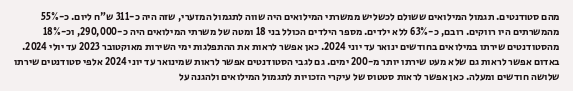מהם סטודנטים. תגמול המילואים ששולם לכשליש ממשרתי המילואים היה שווה לתגמול המזערי, שזה היה כ-311 ש"ח ליום. כ-55% מהמשרתים היו רווקים. רובם, כ-63% ללא ילדים. מספר הילדים הכולל בני 18 ומטה של משרתי המילואים היה כ-290,000, וכ-18% מהסטודנטים שירתו במילואים בחודשים ינואר עד יוני 2024. כאן אפשר לראות את ההתפלגות ימי השירות מאוקטובר 2023 עד יולי 2024. באדום אפשר לראות גם שלא מעט שירתו יותר מ-200 ימים. גם לגבי הסטודנטים אפשר לראות שמינואר עד יוני 2024 אלפי סטודנטים שירתו שלושה חודשים ומעלה. כאן אפשר לראות סטטוס של עיקרי הזכויות לתגמול המילואים ולהגנה על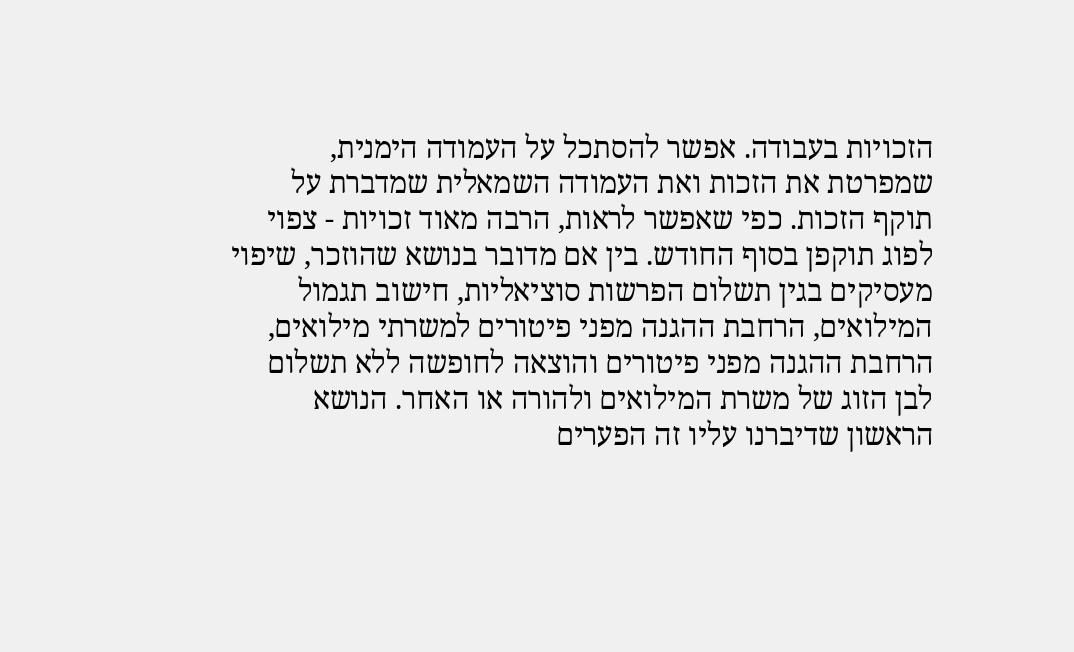הזכויות בעבודה. אפשר להסתכל על העמודה הימנית, שמפרטת את הזכות ואת העמודה השמאלית שמדברת על תוקף הזכות. כפי שאפשר לראות, הרבה מאוד זכויות - צפוי לפוג תוקפן בסוף החודש. בין אם מדובר בנושא שהוזכר, שיפוי מעסיקים בגין תשלום הפרשות סוציאליות, חישוב תגמול המילואים, הרחבת ההגנה מפני פיטורים למשרתי מילואים, הרחבת ההגנה מפני פיטורים והוצאה לחופשה ללא תשלום לבן הזוג של משרת המילואים ולהורה או האחר. הנושא הראשון שדיברנו עליו זה הפערים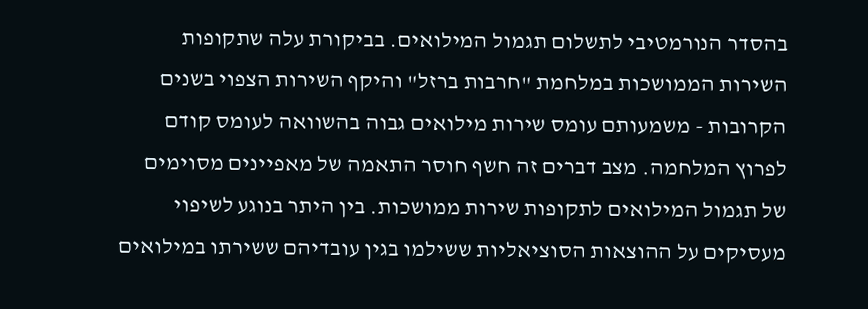בהסדר הנורמטיבי לתשלום תגמול המילואים. בביקורת עלה שתקופות השירות הממושכות במלחמת "חרבות ברזל" והיקף השירות הצפוי בשנים הקרובות - משמעותם עומס שירות מילואים גבוה בהשוואה לעומס קודם לפרוץ המלחמה. מצב דברים זה חשף חוסר התאמה של מאפיינים מסוימים של תגמול המילואים לתקופות שירות ממושכות. בין היתר בנוגע לשיפוי מעסיקים על ההוצאות הסוציאליות ששילמו בגין עובדיהם ששירתו במילואים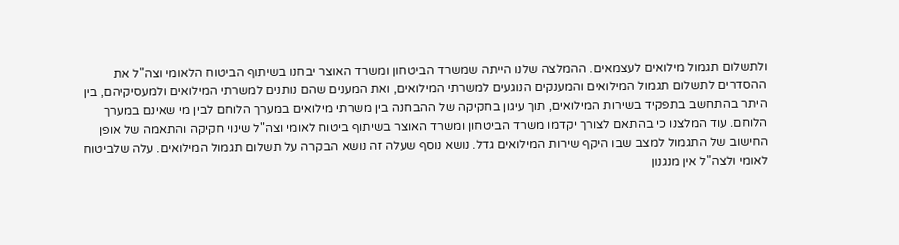ולתשלום תגמול מילואים לעצמאים. ההמלצה שלנו הייתה שמשרד הביטחון ומשרד האוצר יבחנו בשיתוף הביטוח הלאומי וצה"ל את ההסדרים לתשלום תגמול המילואים והמענקים הנוגעים למשרתי המילואים, ואת המענים שהם נותנים למשרתי המילואים ולמעסיקיהם, בין היתר בהתחשב בתפקיד בשירות המילואים, תוך עיגון בחקיקה של ההבחנה בין משרתי מילואים במערך הלוחם לבין מי שאינם במערך הלוחם. עוד המלצנו כי בהתאם לצורך יקדמו משרד הביטחון ומשרד האוצר בשיתוף ביטוח לאומי וצה"ל שינוי חקיקה והתאמה של אופן החישוב של התגמול למצב שבו היקף שירות המילואים גדל. נושא נוסף שעלה זה נושא הבקרה על תשלום תגמול המילואים. עלה שלביטוח לאומי ולצה"ל אין מנגנון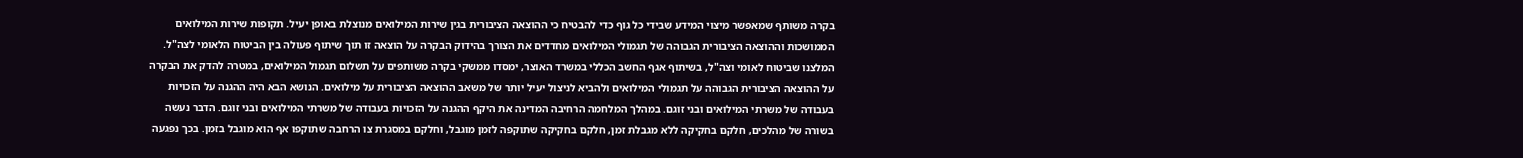בקרה משותף שמאפשר מיצוי המידע שבידי כל גוף כדי להבטיח כי ההוצאה הציבורית בגין שירות המילואים מנוצלת באופן יעיל. תקופות שירות המילואים הממושכות וההוצאה הציבורית הגבוהה של תגמולי המילואים מחדדים את הצורך בהידוק הבקרה על הוצאה זו תוך שיתוף פעולה בין הביטוח הלאומי לצה"ל. המלצנו שביטוח לאומי וצה"ל, בשיתוף אגף החשב הכללי במשרד האוצר, ימסדו ממשקי בקרה משותפים על תשלום תגמול המילואים, במטרה להדק את הבקרה על ההוצאה הציבורית הגבוהה על תגמולי המילואים ולהביא לניצול יעיל יותר של משאב ההוצאה הציבורית על מילואים. הנושא הבא היה ההגנה על הזכויות בעבודה של משרתי המילואים ובני זוגם. במהלך המלחמה הרחיבה המדינה את היקף ההגנה על הזכויות בעבודה של משרתי המילואים ובני זוגם. הדבר נעשה בשורה של מהלכים, חלקם בחקיקה ללא מגבלת זמן, חלקם בחקיקה שתוקפה לזמן מוגבל, וחלקם במסגרת צו הרחבה שתוקפו אף הוא מוגבל בזמן. בכך נפגעה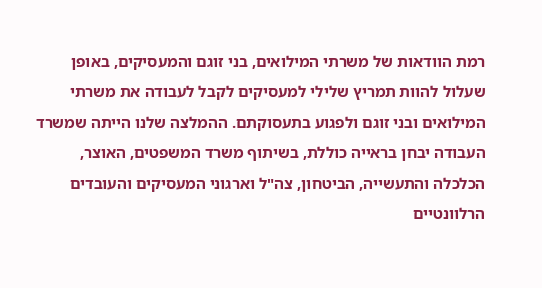רמת הוודאות של משרתי המילואים, בני זוגם והמעסיקים, באופן שעלול להוות תמריץ שלילי למעסיקים לקבל לעבודה את משרתי המילואים ובני זוגם ולפגוע בתעסוקתם. ההמלצה שלנו הייתה שמשרד העבודה יבחן בראייה כוללת, בשיתוף משרד המשפטים, האוצר, הכלכלה והתעשייה, הביטחון, צה"ל וארגוני המעסיקים והעובדים הרלוונטיים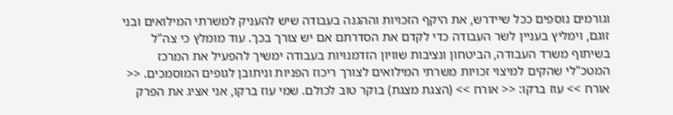וגורמים נוספים ככל שיידרש, את היקף הזכויות וההגנה בעבודה שיש להעניק למשרתי המילואים ובני זוגם, וימליץ בעניין לשר העבודה כדי לקדם את הסדרתם אם יש צורך בכך. עוד מומלץ כי צה"ל בשיתוף משרד העבודה, הביטחון ונציבות שוויון הזדמנויות בעבודה ימשיך להפעיל את המרכז המטכ"לי שהקים למיצוי זכויות משרתי המילואים לצורך ריכוז הפניות וניתובן לגופים המוסמכים. << אורח >> עוז ברקו: << אורח >> (הצגת מצגת) בוקר טוב לכולם. שמי עוז ברקו, אני אציג את הפרק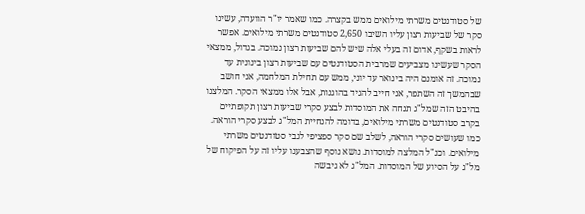של סטודנטים משרתי מילואים ממש בקצרה. כמו שאמר יו"ר הוועדה, עשינו סקר של שביעות רצון עליו השיבו 2,650 סטודנטים משרתי מילואים. אפשר לראות בשקף, אדום זה בעלי אלה שיש להם שביעות רצון נמוכה. בגדול, ממצאי הסקר שעשינו מצביעים שמרבית הסטודנטים עם שביעות רצון בינונית עד נמוכה. זה אומנם היה בינואר עד יוני, ממש עם תחילת המלחמה, אני חושב שבהמשך זה השתפר, אני חייב להגיד בהוגנות, אבל אלו ממצאי הסקר. המלצנו בהיבט הזה שמל"ג תנחה את המוסדות לבצע סקרי שביעות רצון תקופתיים בקרב סטודנטים משרתי מילואים, בדומה להנחיית המל"ג לבצע סקרי הוראה. כמו שעושים סקרי הוראה, לשלב שם סקר ספציפי לגבי סטודנטים משרתי מילואים. וכנ"ל המלצה למוסדות. נושא נוסף שהצבענו עליו זה על הפיקוח של מל"ג על הסיוע של המוסדות. המל"ג לא גיבשה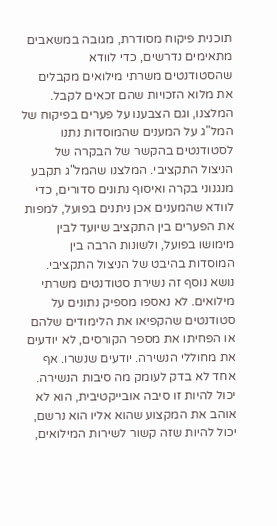תוכנית פיקוח מסודרת, מגובה במשאבים מתאימים נדרשים, כדי לוודא שהסטודנטים משרתי מילואים מקבלים את מלוא הזכויות שהם זכאים לקבל. המלצנו, וגם הצבענו על פערים בפיקוח של המל"ג על המענים שהמוסדות נתנו לסטודנטים בהקשר של הבקרה של הניצול התקציבי. המלצנו שהמל"ג תקבע מנגנוני בקרה ואיסוף נתונים סדורים, כדי לוודא שהמענים אכן ניתנים בפועל, למפות את הפערים בין התקציב שיועד לבין מימושו בפועל, ולשונות הרבה בין המוסדות בהיבט של הניצול התקציבי. נושא נוסף זה נשירת סטודנטים משרתי מילואים. לא נאספו מספיק נתונים על סטודנטים שהקפיאו את הלימודים שלהם או הפחיתו את מספר הקורסים, לא יודעים את מחוללי הנשירה. יודעים שנשרו. אף אחד לא בדק לעומק מה סיבות הנשירה. יכול להיות זו סיבה אובייקטיבית, הוא לא אוהב את המקצוע שהוא אליו הוא נרשם, יכול להיות שזה קשור לשירות המילואים,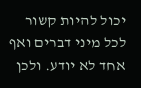יכול להיות קשור לכל מיני דברים ואף אחד לא יודע. ולכן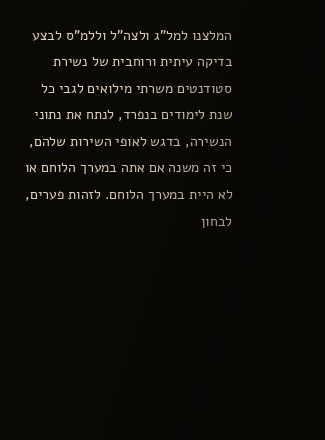המלצנו למל"ג ולצה"ל וללמ"ס לבצע בדיקה עיתית ורוחבית של נשירת סטודנטים משרתי מילואים לגבי כל שנת לימודים בנפרד, לנתח את נתוני הנשירה, בדגש לאופי השירות שלהם, כי זה משנה אם אתה במערך הלוחם או לא היית במערך הלוחם. לזהות פערים, לבחון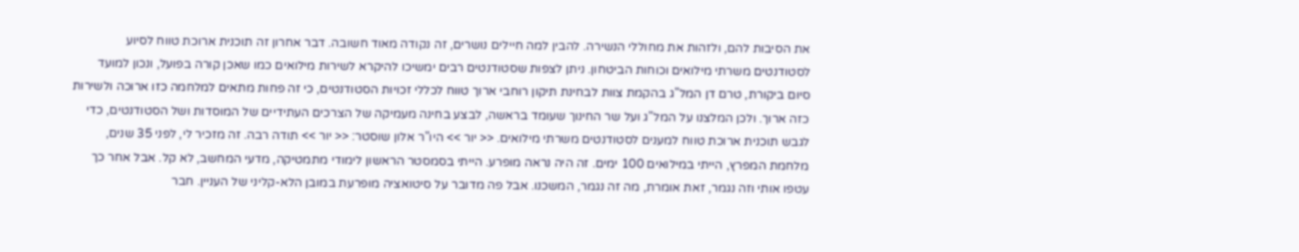את הסיבות להם, ולזהות את מחוללי הנשירה. להבין למה חיילים נושרים, זה נקודה מאוד חשובה. דבר אחרון זה תוכנית ארוכת טווח לסיוע לסטודנטים משרתי מילואים וכוחות הביטחון. ניתן לצפות שסטודנטים רבים ימשיכו להיקרא לשירות מילואים כמו שאכן קורה בפועל, ונכון למועד סיום ביקורת, טרם דן המל"ג בהקמת צוות לבחינת תיקון רוחבי ארוך טווח לכללי זכויות הסטודנטים, כי זה פחות מתאים למלחמה כזו ארוכה ולשירות כזה ארוך. ולכן המלצנו על המל"ג ועל שר החינוך שעומד בראשה, לבצע בחינה מעמיקה של הצרכים העתידיים של המוסדות ושל הסטודנטים, כדי לגבש תוכנית ארוכת טווח למענים לסטודנטים משרתי מילואים. << יור >> היו"ר אלון שוסטר: << יור >> תודה רבה. זה מזכיר לי, לפני 35 שנים, מלחמת המפרץ, הייתי במילואים 100 ימים. זה היה נראה מופרע. הייתי בסמסטר הראשון לימודי מתמטיקה, מדעי המחשב, לא קל. אבל אחר כך עטפו אותי וזה נגמר, זאת אומרת, מה זה נגמר, המשכנו. אבל פה מדובר על סיטואציה מופרעת במובן הלא-קליני של העניין. חבר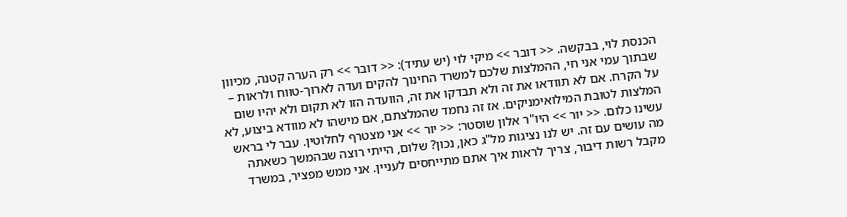הכנסת לוי, בבקשה. << דובר >> מיקי לוי (יש עתיד): << דובר >> רק הערה קטנה, מכיוון שבתוך עמי אני חי, ההמלצות שלכם למשרד החינוך להקים ועדה לארוך-טווח ולראות – על הקרח. אם לא תוודאו את זה ולא תבדקו את זה, הוועדה הזו לא תקום ולא יהיו שום המלצות לטובת המילואימניקים. אז זה נחמד שהמלצתם, אם מישהו לא מוודא ביצוע, לא עשינו כלום. << יור >> היו"ר אלון שוסטר: << יור >> אני מצטרף לחלוטין. עבר לי בראש מה עושים עם זה. יש לנו נציגות מל"ג כאן, נכון? שלום, הייתי רוצה שבהמשך כשאתה מקבל רשות דיבור, צריך לראות איך אתם מתייחסים לעניין. אני ממש מפציר, במשרד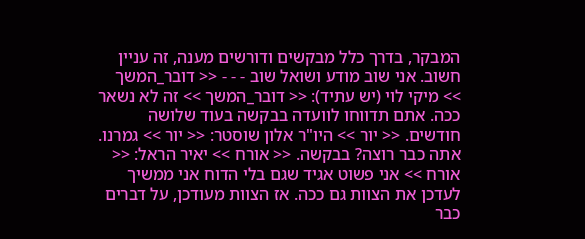המבקר, בדרך כלל מבקשים ודורשים מענה, זה עניין חשוב. אני שוב מודע ושואל שוב - - - << דובר_המשך >> מיקי לוי (יש עתיד): << דובר_המשך >> זה לא נשאר ככה. אתם תדווחו לוועדה בבקשה בעוד שלושה חודשים. << יור >> היו"ר אלון שוסטר: << יור >> גמרנו. אתה כבר רוצה? בבקשה. << אורח >> יאיר הראל: << אורח >> אני פשוט אגיד שגם בלי הדוח אני ממשיך לעדכן את הצוות גם ככה. אז הצוות מעודכן, על דברים כבר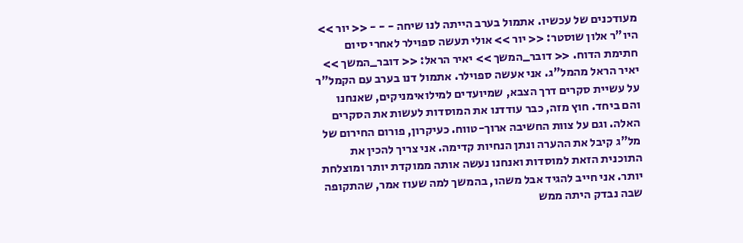מעודכנים של עכשיו. אתמול בערב הייתה לנו שיחה - - - << יור >> היו"ר אלון שוסטר: << יור >> אולי תעשה ספוילר לאחרי סיום חתימת הדוח. << דובר_המשך >> יאיר הראל: << דובר_המשך >> יאיר הראל מהמל"ג. אני אעשה ספוילר. אתמול דנו בערב עם הקמל"ר על עשיית סקרים דרך הצבא, שמיועדים למילואימניקים, שאנחנו והם ביחד. חוץ מזה, כבר עודדנו את המוסדות לעשות את הסקרים האלה. וגם על צוות החשיבה ארוך-טווח. כעיקרון, פורום החירום של מל"ג קיבל את ההערה ונתן הנחיות קדימה. אני צריך להכין את התוכנית הזאת למוסדות ואנחנו נעשה אותה ממוקדת יותר ומוצלחת יותר. אני חייב להגיד אבל משהו, בהמשך למה שעוז אמר, שהתקופה שבה נבדק היתה ממש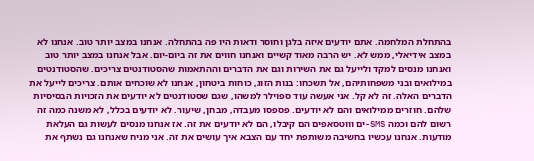בהתחלת המלחמה. אתם יודעים איזה בלגן וחוסר ודאות היו פה בהתחלה. אנחנו במצב יותר טוב. אנחנו לא במצב אידיאלי, ממש לא. יש הרבה מאוד קשיים ואנחנו חווים את זה ביום-יום. אבל אנחנו במצב יותר טוב ואנחנו מנסים למקד ולייעל גם את השירות וגם את הדברים וההתאמות שהסטודנטים צריכים. שהסטודנטים במילואים ובני משפחותיהם, אל תשכחו: בנות הזוג, כוחות ביטחון, אנחנו לא שוכחים אותם. צריכים לייעל את הדברים האלה. זה לא קל. אני אעשה עוד ספוילר למשהו, שגם שסטודנטים לא יודעים את הזכויות הבסיסיות שלהם. חוזרים ממילואים והם לא יודעים. פספסו מעבדה, מבחן, שיעור. לא יודעים בכלל, לא משנה כמה זה רשום להם וכמה SMS-ים וווטסאפים הם קיבלו, הם לא יודעים את זה. אז אנחנו מנסים לעשות גם העלאת מודעות. אנחנו עכשיו בחשיבה משותפת יחד עם הצבא איך עושים את זה. אני מניח שאנחנו גם נשתף את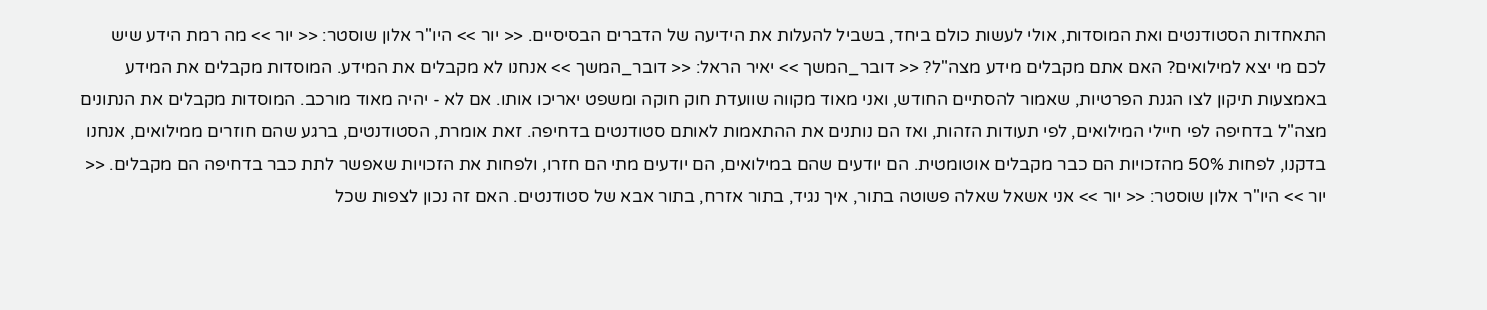התאחדות הסטודנטים ואת המוסדות, אולי לעשות כולם ביחד, בשביל להעלות את הידיעה של הדברים הבסיסיים. << יור >> היו"ר אלון שוסטר: << יור >> מה רמת הידע שיש לכם מי יצא למילואים? האם אתם מקבלים מידע מצה"ל? << דובר_המשך >> יאיר הראל: << דובר_המשך >> אנחנו לא מקבלים את המידע. המוסדות מקבלים את המידע באמצעות תיקון לצו הגנת הפרטיות, שאמור להסתיים החודש, ואני מאוד מקווה שוועדת חוק חוקה ומשפט יאריכו אותו. אם לא - יהיה מאוד מורכב. המוסדות מקבלים את הנתונים מצה"ל בדחיפה לפי חיילי המילואים, לפי תעודות הזהות, ואז הם נותנים את ההתאמות לאותם סטודנטים בדחיפה. זאת אומרת, הסטודנטים, ברגע שהם חוזרים ממילואים, אנחנו בדקנו, לפחות 50% מהזכויות הם כבר מקבלים אוטומטית. הם יודעים שהם במילואים, הם יודעים מתי הם חזרו, ולפחות את הזכויות שאפשר לתת כבר בדחיפה הם מקבלים. << יור >> היו"ר אלון שוסטר: << יור >> אני אשאל שאלה פשוטה בתור, איך נגיד, בתור אזרח, בתור אבא של סטודנטים. האם זה נכון לצפות שכל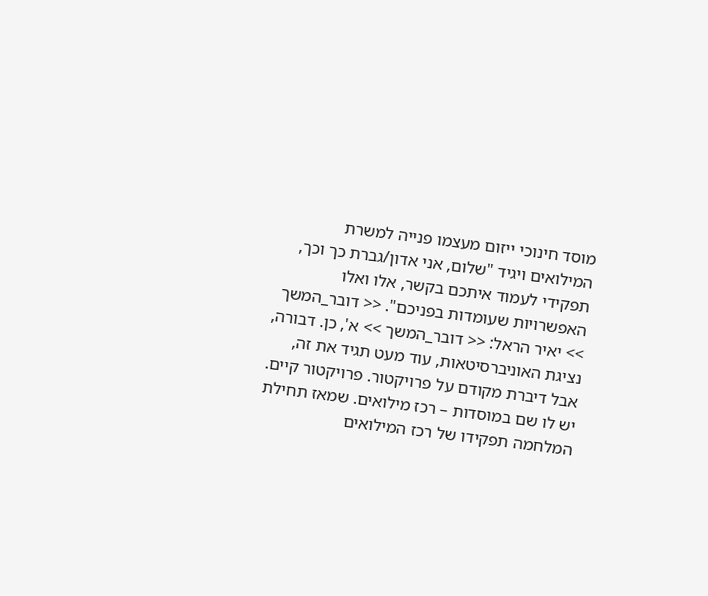מוסד חינוכי ייזום מעצמו פנייה למשרת המילואים ויגיד "שלום, אני אדון/גברת כך וכך, תפקידי לעמוד איתכם בקשר, אלו ואלו האפשרויות שעומדות בפניכם". << דובר_המשך >> יאיר הראל: << דובר_המשך >> א', כן. דבורה, נציגת האוניברסיטאות, עוד מעט תגיד את זה, אבל דיברת מקודם על פרויקטור. פרויקטור קיים. יש לו שם במוסדות – רכז מילואים. שמאז תחילת המלחמה תפקידו של רכז המילואים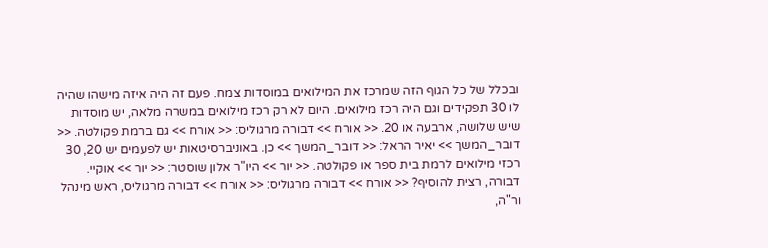ובכלל של כל הגוף הזה שמרכז את המילואים במוסדות צמח. פעם זה היה איזה מישהו שהיה לו 30 תפקידים וגם היה רכז מילואים. היום לא רק רכז מילואים במשרה מלאה, יש מוסדות שיש שלושה, ארבעה או 20. << אורח >> דבורה מרגוליס: << אורח >> גם ברמת פקולטה. << דובר_המשך >> יאיר הראל: << דובר_המשך >> כן. באוניברסיטאות יש לפעמים יש 20, 30 רכזי מילואים לרמת בית ספר או פקולטה. << יור >> היו"ר אלון שוסטר: << יור >> אוקיי. דבורה, רצית להוסיף? << אורח >> דבורה מרגוליס: << אורח >> דבורה מרגוליס, ראש מינהל ור"ה,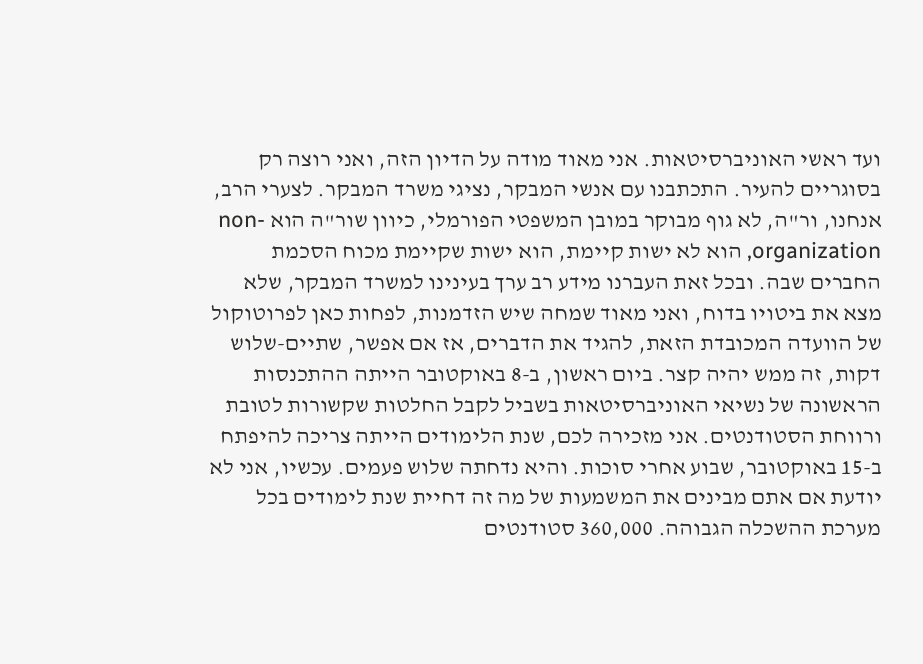ועד ראשי האוניברסיטאות. אני מאוד מודה על הדיון הזה, ואני רוצה רק בסוגריים להעיר. התכתבנו עם אנשי המבקר, נציגי משרד המבקר. לצערי הרב, אנחנו, ור"ה, לא גוף מבוקר במובן המשפטי הפורמלי, כיוון שור"ה הוא non-organization, הוא לא ישות קיימת, הוא ישות שקיימת מכוח הסכמת החברים שבה. ובכל זאת העברנו מידע רב ערך בעינינו למשרד המבקר, שלא מצא את ביטויו בדוח, ואני מאוד שמחה שיש הזדמנות, לפחות כאן לפרוטוקול של הוועדה המכובדת הזאת, להגיד את הדברים, אז אם אפשר, שתיים-שלוש דקות, זה ממש יהיה קצר. ביום ראשון, ב-8 באוקטובר הייתה ההתכנסות הראשונה של נשיאי האוניברסיטאות בשביל לקבל החלטות שקשורות לטובת ורווחת הסטודנטים. אני מזכירה לכם, שנת הלימודים הייתה צריכה להיפתח ב-15 באוקטובר, שבוע אחרי סוכות. והיא נדחתה שלוש פעמים. עכשיו, אני לא יודעת אם אתם מבינים את המשמעות של מה זה דחיית שנת לימודים בכל מערכת ההשכלה הגבוהה. 360,000 סטודנטים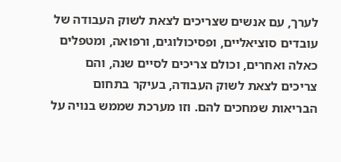לערך, עם אנשים שצריכים לצאת לשוק העבודה של עובדים סוציאליים, ופסיכולוגים, ורפואה, ומטפלים כאלה ואחרים, וכולם צריכים לסיים שנה, והם צריכים לצאת לשוק העבודה, בעיקר בתחום הבריאות שמחכים להם. וזו מערכת שממש בנויה על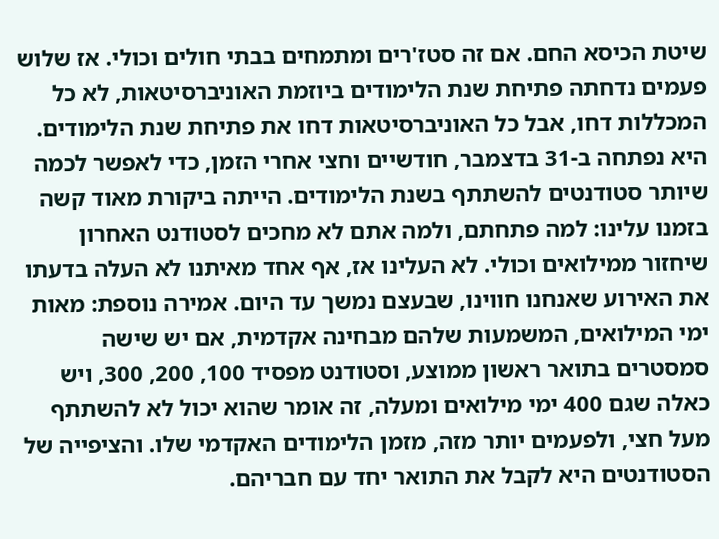שיטת הכיסא החם. אם זה סטז'רים ומתמחים בבתי חולים וכולי. אז שלוש פעמים נדחתה פתיחת שנת הלימודים ביוזמת האוניברסיטאות, לא כל המכללות דחו, אבל כל האוניברסיטאות דחו את פתיחת שנת הלימודים. היא נפתחה ב-31 בדצמבר, חודשיים וחצי אחרי הזמן, כדי לאפשר לכמה שיותר סטודנטים להשתתף בשנת הלימודים. הייתה ביקורת מאוד קשה בזמנו עלינו: למה פתחתם, ולמה אתם לא מחכים לסטודנט האחרון שיחזור ממילואים וכולי. לא העלינו אז, אף אחד מאיתנו לא העלה בדעתו את האירוע שאנחנו חווינו, שבעצם נמשך עד היום. אמירה נוספת: מאות ימי המילואים, המשמעות שלהם מבחינה אקדמית, אם יש שישה סמסטרים בתואר ראשון ממוצע, וסטודנט מפסיד 100, 200, 300, ויש כאלה שגם 400 ימי מילואים ומעלה, זה אומר שהוא יכול לא להשתתף מעל חצי, ולפעמים יותר מזה, מזמן הלימודים האקדמי שלו. והציפייה של הסטודנטים היא לקבל את התואר יחד עם חבריהם.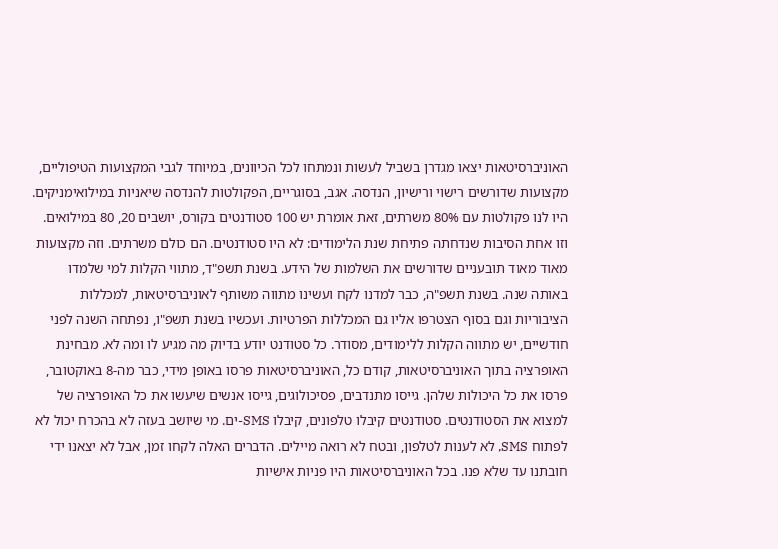האוניברסיטאות יצאו מגדרן בשביל לעשות ונמתחו לכל הכיוונים, במיוחד לגבי המקצועות הטיפוליים, מקצועות שדורשים רישוי ורישיון, הנדסה. אגב, בסוגריים, הפקולטות להנדסה שיאניות במילואימניקים. היו לנו פקולטות עם 80% משרתים, זאת אומרת יש 100 סטודנטים בקורס, יושבים 20, 80 במילואים. וזו אחת הסיבות שנדחתה פתיחת שנת הלימודים: לא היו סטודנטים. הם כולם משרתים. וזה מקצועות מאוד מאוד תובעניים שדורשים את השלמות של הידע. בשנת תשפ"ד, מתווי הקלות למי שלמדו באותה שנה. בשנת תשפ"ה, כבר למדנו לקח ועשינו מתווה משותף לאוניברסיטאות, למכללות הציבוריות וגם בסוף הצטרפו אליו גם המכללות הפרטיות. ועכשיו בשנת תשפ"ו, נפתחה השנה לפני חודשיים, יש מתווה הקלות ללימודים, מסודר. כל סטודנט יודע בדיוק מה מגיע לו ומה לא. מבחינת האופרציה בתוך האוניברסיטאות, קודם כל, האוניברסיטאות פרסו באופן מידי, כבר מה-8 באוקטובר, פרסו את כל היכולות שלהן. גייסו מתנדבים, פסיכולוגים, גייסו אנשים שיעשו את כל האופרציה של למצוא את הסטודנטים. סטודנטים קיבלו טלפונים, קיבלו SMS-ים. מי שיושב בעזה לא בהכרח יכול לא לפתוח SMS, לא לענות לטלפון, ובטח לא רואה מיילים. הדברים האלה לקחו זמן, אבל לא יצאנו ידי חובתנו עד שלא פנו. בכל האוניברסיטאות היו פניות אישיות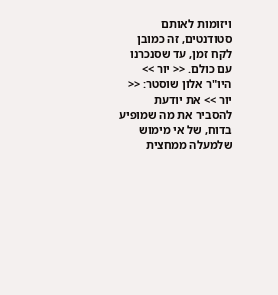ויזומות לאותם סטודנטים, זה כמובן לקח זמן, עד שסנכרנו עם כולם. << יור >> היו"ר אלון שוסטר: << יור >> את יודעת להסביר את מה שמופיע בדוח, של אי מימוש שלמעלה ממחצית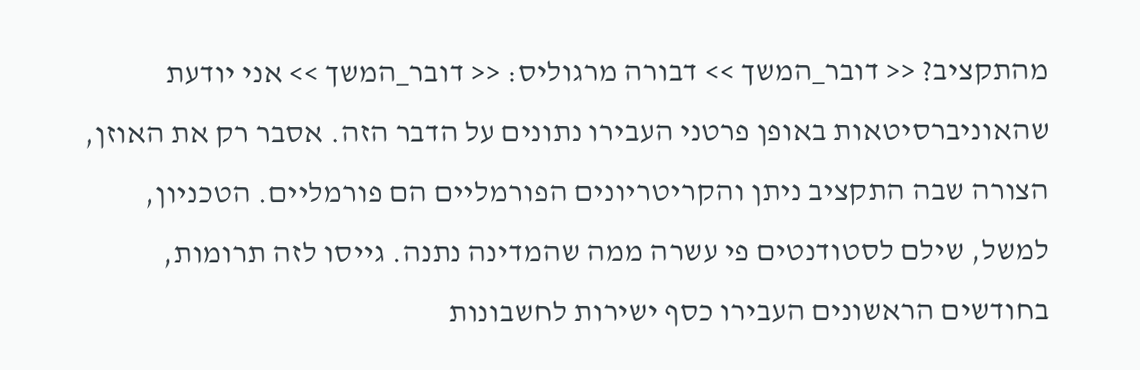מהתקציב? << דובר_המשך >> דבורה מרגוליס: << דובר_המשך >> אני יודעת שהאוניברסיטאות באופן פרטני העבירו נתונים על הדבר הזה. אסבר רק את האוזן, הצורה שבה התקציב ניתן והקריטריונים הפורמליים הם פורמליים. הטכניון, למשל, שילם לסטודנטים פי עשרה ממה שהמדינה נתנה. גייסו לזה תרומות, בחודשים הראשונים העבירו כסף ישירות לחשבונות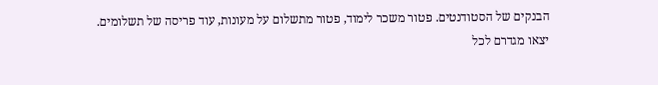הבנקים של הסטודנטים. פטור משכר לימוד, פטור מתשלום על מעונות, עוד פריסה של תשלומים. יצאו מגדרם לכל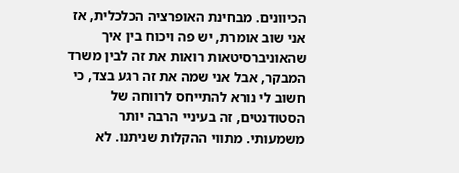הכיוונים. מבחינת האופרציה הכלכלית, אז אני שוב אומרת, יש פה ויכוח בין איך שהאוניברסיטאות רואות את זה לבין משרד המבקר, אבל אני שמה את זה רגע בצד, כי חשוב לי נורא להתייחס לרווחה של הסטודנטים, זה בעיניי הרבה יותר משמעותי. מתווי ההקלות שניתנו. לא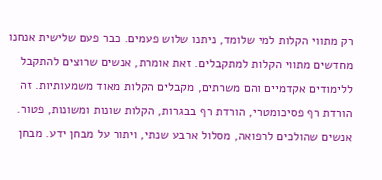רק מתווי הקלות למי שלומד, ניתנו שלוש פעמים. כבר פעם שלישית אנחנו מחדשים מתווי הקלות למתקבלים. זאת אומרת, אנשים שרוצים להתקבל ללימודים אקדמיים והם משרתים, מקבלים הקלות מאוד משמעותיות. זה הורדת רף פסיכומטרי, הורדת רף בבגרות, הקלות שונות ומשונות, פטור. אנשים שהולכים לרפואה, מסלול ארבע שנתי, ויתור על מבחן ידע. מבחן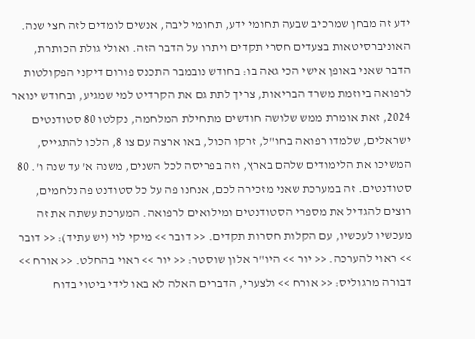ידע זה מבחן שמרכיב שבעה תחומי ידע, תחומי ליבה, אנשים לומדים לזה חצי שנה. האוניברסיטאות בצעדים חסרי תקדים ויתרו על הדבר הזה. ואולי גולת הכותרת, הדבר שאני באופן אישי הכי גאה בו: בחודש נובמבר התכנס פורום דיקני הפקולטות לרפואה ביוזמת משרד הבריאות, צריך לתת גם את הקרדיט למי שמגיע, ובחודש ינואר 2024, זאת אומרת ממש שלושה חודשים מתחילת המלחמה, נקלטו 80 סטודנטים ישראלים, שלמדו רפואה בחו"ל, זרקו הכול, באו ארצה עם צו 8, הלכו להתגייס, המשיכו את הלימודים שלהם בארץ, וזה בפריסה לכל השנים, משנה א' עד שנה ו'. 80 סטודנטים. זה במערכת שאני מזכירה לכם, אנחנו פה על כל סטודנט פה נלחמים, רוצים להגדיל את מספרי הסטודנטים ומילואים לרפואה. המערכת עשתה את זה מעכשיו לעכשיו, עם הקלות חסרות תקדים. << דובר >> מיקי לוי (יש עתיד): << דובר >> ראוי להערכה. << יור >> היו"ר אלון שוסטר: << יור >> ראוי בהחלט. << אורח >> דבורה מרגוליס: << אורח >> ולצערי, הדברים האלה לא באו לידי ביטוי בדוח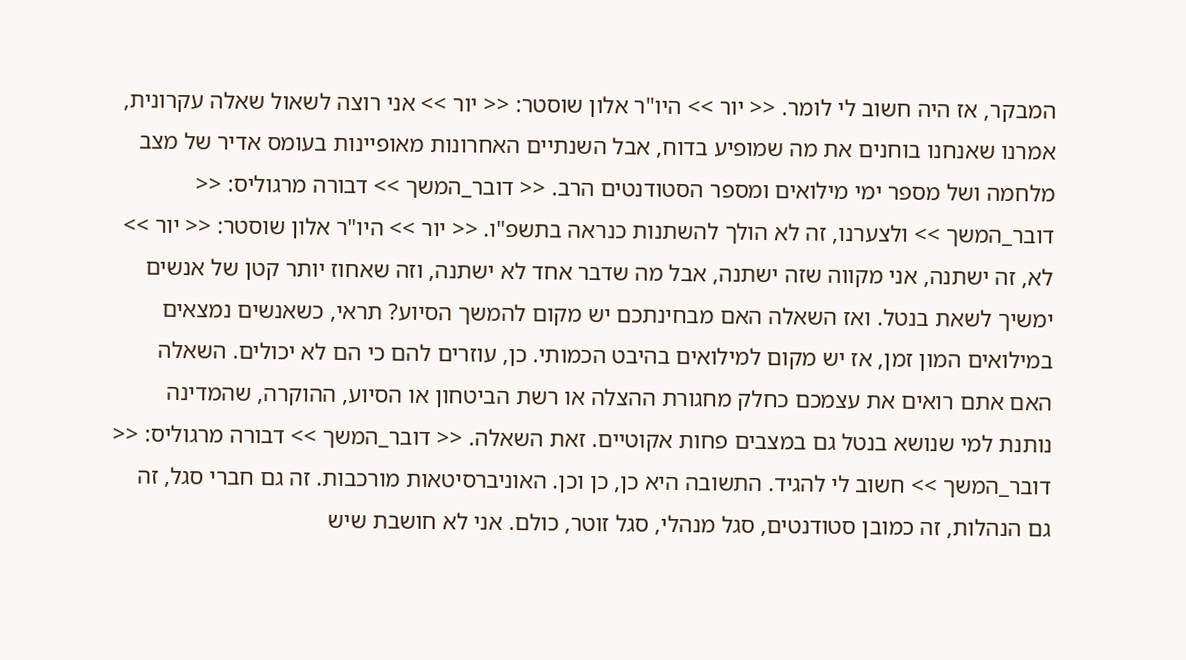המבקר, אז היה חשוב לי לומר. << יור >> היו"ר אלון שוסטר: << יור >> אני רוצה לשאול שאלה עקרונית, אמרנו שאנחנו בוחנים את מה שמופיע בדוח, אבל השנתיים האחרונות מאופיינות בעומס אדיר של מצב מלחמה ושל מספר ימי מילואים ומספר הסטודנטים הרב. << דובר_המשך >> דבורה מרגוליס: << דובר_המשך >> ולצערנו, זה לא הולך להשתנות כנראה בתשפ"ו. << יור >> היו"ר אלון שוסטר: << יור >> לא, זה ישתנה, אני מקווה שזה ישתנה, אבל מה שדבר אחד לא ישתנה, וזה שאחוז יותר קטן של אנשים ימשיך לשאת בנטל. ואז השאלה האם מבחינתכם יש מקום להמשך הסיוע? תראי, כשאנשים נמצאים במילואים המון זמן, אז יש מקום למילואים בהיבט הכמותי. כן, עוזרים להם כי הם לא יכולים. השאלה האם אתם רואים את עצמכם כחלק מחגורת ההצלה או רשת הביטחון או הסיוע, ההוקרה, שהמדינה נותנת למי שנושא בנטל גם במצבים פחות אקוטיים. זאת השאלה. << דובר_המשך >> דבורה מרגוליס: << דובר_המשך >> חשוב לי להגיד. התשובה היא כן, כן וכן. האוניברסיטאות מורכבות. זה גם חברי סגל, זה גם הנהלות, זה כמובן סטודנטים, סגל מנהלי, סגל זוטר, כולם. אני לא חושבת שיש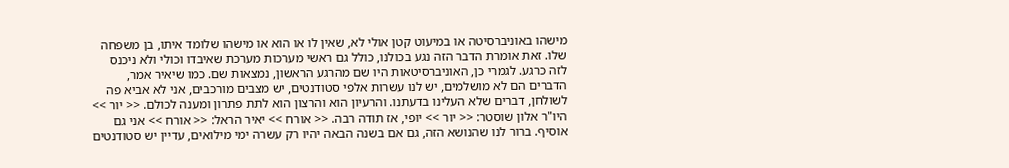מישהו באוניברסיטה או במיעוט קטן אולי לא, שאין לו או הוא או מישהו שלומד איתו, בן משפחה שלו. זאת אומרת הדבר הזה נגע בכולנו, כולל גם ראשי מערכות מערכת שאיבדו וכולי ולא ניכנס לזה כרגע. לגמרי כן, האוניברסיטאות היו שם מהרגע הראשון, נמצאות שם. כמו שיאיר אמר, הדברים הם לא מושלמים, יש לנו עשרות אלפי סטודנטים, יש מצבים מורכבים, אני לא אביא פה לשולחן, דברים שלא העלינו בדעתנו. והרעיון הוא והרצון הוא לתת פתרון ומענה לכולם. << יור >> היו"ר אלון שוסטר: << יור >> יופי, אז תודה רבה. << אורח >> יאיר הראל: << אורח >> אני גם אוסיף. ברור לנו שהנושא הזה, גם אם בשנה הבאה יהיו רק עשרה ימי מילואים, עדיין יש סטודנטים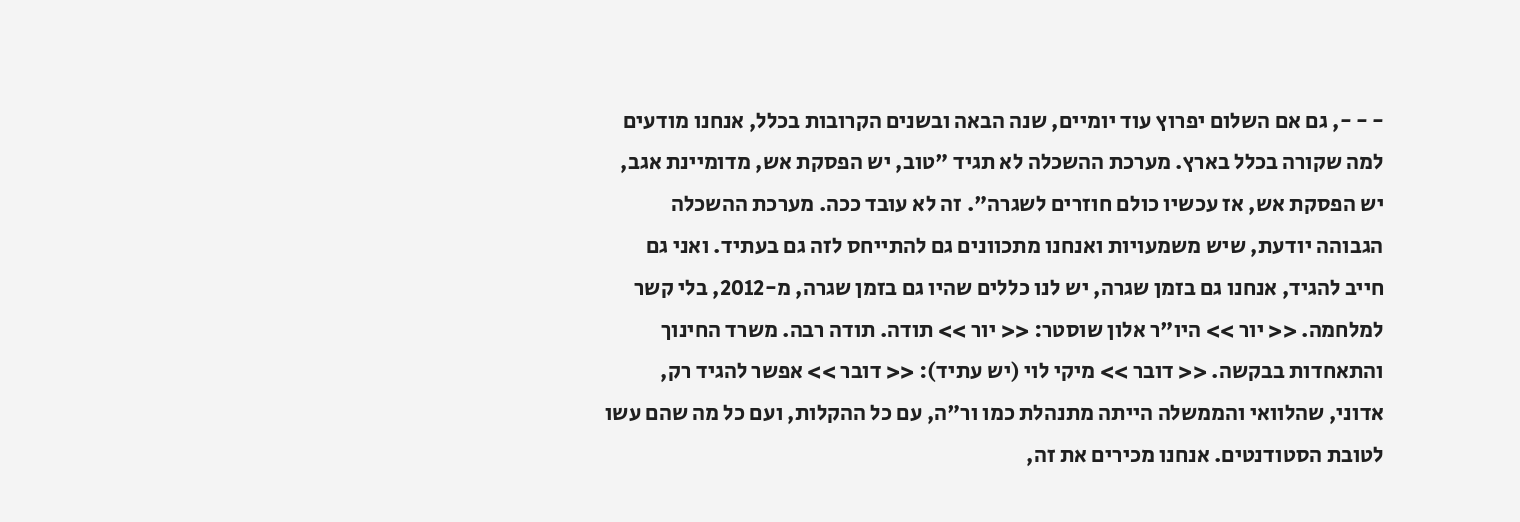- - -, גם אם השלום יפרוץ עוד יומיים, שנה הבאה ובשנים הקרובות בכלל, אנחנו מודעים למה שקורה בכלל בארץ. מערכת ההשכלה לא תגיד "טוב, יש הפסקת אש, מדומיינת אגב, יש הפסקת אש, אז עכשיו כולם חוזרים לשגרה". זה לא עובד ככה. מערכת ההשכלה הגבוהה יודעת, שיש משמעויות ואנחנו מתכוונים גם להתייחס לזה גם בעתיד. ואני גם חייב להגיד, אנחנו גם בזמן שגרה, יש לנו כללים שהיו גם בזמן שגרה, מ-2012, בלי קשר למלחמה. << יור >> היו"ר אלון שוסטר: << יור >> תודה. תודה רבה. משרד החינוך והתאחדות בבקשה. << דובר >> מיקי לוי (יש עתיד): << דובר >> אפשר להגיד רק, אדוני, שהלוואי והממשלה הייתה מתנהלת כמו ור"ה, עם כל ההקלות, ועם כל מה שהם עשו לטובת הסטודנטים. אנחנו מכירים את זה,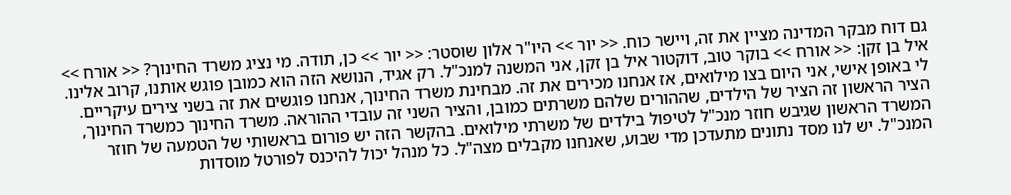גם דוח מבקר המדינה מציין את זה, ויישר כוח. << יור >> היו"ר אלון שוסטר: << יור >> כן, תודה. מי נציג משרד החינוך? << אורח >> איל בן זקן: << אורח >> בוקר טוב, דוקטור איל בן זקן, אני המשנה למנכ"ל. רק אגיד, הנושא הזה הוא כמובן פוגש אותנו, קרוב אלינו. לי באופן אישי, אני היום בצו מילואים, אז אנחנו מכירים את זה. מבחינת משרד החינוך, אנחנו פוגשים את זה בשני צירים עיקריים. הציר הראשון זה הציר של הילדים, שההורים שלהם משרתים כמובן, והציר השני זה עובדי ההוראה. משרד החינוך כמשרד החינוך, המשרד הראשון שגיבש חוזר מנכ"ל לטיפול בילדים של משרתי מילואים. בהקשר הזה יש פורום בראשותי של הטמעה של חוזר המנכ"ל. יש לנו מסד נתונים מתעדכן מדי שבוע, שאנחנו מקבלים מצה"ל. כל מנהל יכול להיכנס לפורטל מוסדות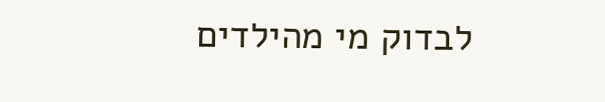לבדוק מי מהילדים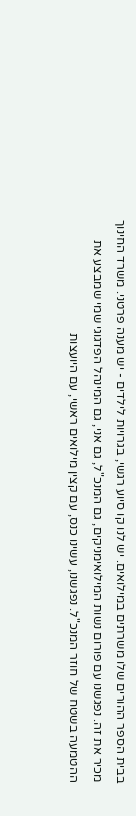בבית הספר ההורים שלו משרתים במילואים. יש לנו קו סיוע רגשי, בגרויות לילדים - יש מענה פרטני. משרד החינוך מכיר את זה. נפגשנו עם פורום נשות המילואימניקים, גם המנכ"ל, גם אני, גם המינהל הפדגוגי שמי שמבצע את ההטמעה בשטח של חוזר המנכ"ל. נפגשנו, עשינו כנס, עם קצין מילואים ראשי, עם היועצות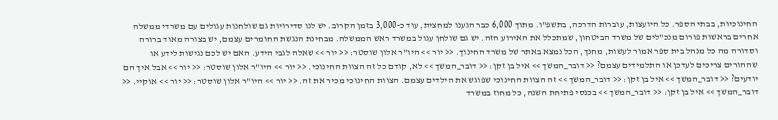החינוכיות, בבתי הספר. כל היועצות, עוברות הדרכה, בתשפ"ו. מתוך 6,000 כבר הגענו למחצית, עוד כ-3,000 בזמן הקרוב. יש לנו סדירויות גם שולחנות עגולים עם משרדי ממשלה אחרים בראשות פורום מנכ"לים של משרד הביטחון, שמתכלל את האירוע הזה. יש גם שולחן עגול במשרד ראש הממשלה. מבחינת הנגשת החומרים עצמם, יש בצורה מאוד ברורה וסדורה מה כל מנהל בית ספר אמור לעשות, מחנך, הכל נמצא באתר של משרד החינוך. << יור >> היו"ר אלון שוסטר: << יור >> שאלה לגבי הידע. האם יש לכם נגישות לידע או שההורים צריכים לעדכן או התלמידים עצמם? << דובר_המשך >> איל בן זקן: << דובר_המשך >> לא, קודם כל זה הצוות החינוכי. << יור >> היו"ר אלון שוסטר: << יור >> אבל איך הם יודעים? << דובר_המשך >> איל בן זקן: << דובר_המשך >> זה הצוות החינוכי שפוגש את הילדים עצמם. הצוות החינוכי מכיר את זה. << יור >> היו"ר אלון שוסטר: << יור >> אוקיי. << דובר_המשך >> איל בן זקן: << דובר_המשך >> בכנסי פתיחת השנה, כל מחוז במשרד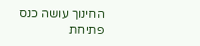החינוך עושה כנס פתיחת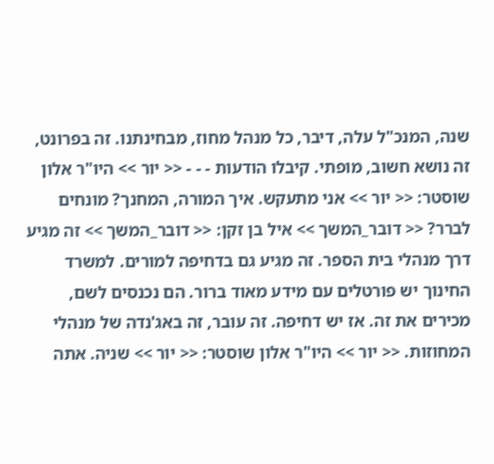שנה, המנכ"ל עלה, דיבר, כל מנהל מחוז, מבחינתנו. זה בפרונט, זה נושא חשוב, מופתי. קיבלו הודעות - - - << יור >> היו"ר אלון שוסטר: << יור >> אני מתעקש. איך המורה, המחנך? מונחים לברר? << דובר_המשך >> איל בן זקן: << דובר_המשך >> זה מגיע דרך מנהלי בית הספר. זה מגיע גם בדחיפה למורים. למשרד החינוך יש פורטלים עם מידע מאוד ברור. הם נכנסים לשם, מכירים את זה. אז יש דחיפה. זה עובר, זה באג'נדה של מנהלי המחוזות. << יור >> היו"ר אלון שוסטר: << יור >> שניה. אתה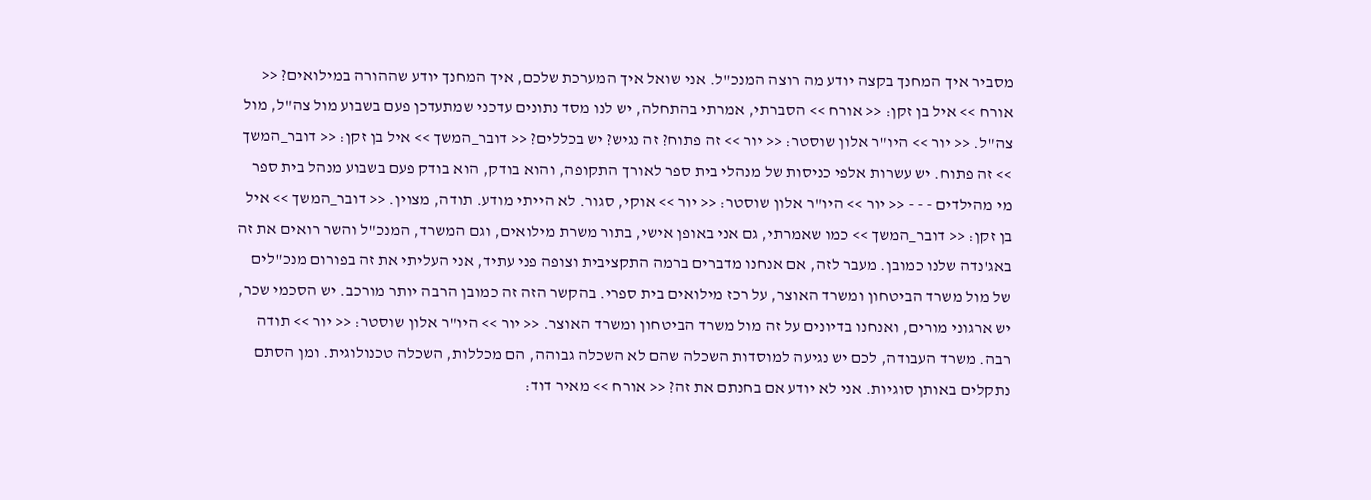מסביר איך המחנך בקצה יודע מה רוצה המנכ"ל. אני שואל איך המערכת שלכם, איך המחנך יודע שההורה במילואים? << אורח >> איל בן זקן: << אורח >> הסברתי, אמרתי בהתחלה, יש לנו מסד נתונים עדכני שמתעדכן פעם בשבוע מול צה"ל, מול צה"ל. << יור >> היו"ר אלון שוסטר: << יור >> זה פתוח? זה נגיש? יש בכללים? << דובר_המשך >> איל בן זקן: << דובר_המשך >> זה פתוח. יש עשרות אלפי כניסות של מנהלי בית ספר לאורך התקופה, והוא בודק, הוא בודק פעם בשבוע מנהל בית ספר מי מהילדים - - - << יור >> היו"ר אלון שוסטר: << יור >> אוקי, סגור. לא הייתי מודע. תודה, מצוין. << דובר_המשך >> איל בן זקן: << דובר_המשך >> כמו שאמרתי, גם אני באופן אישי, בתור משרת מילואים, וגם המשרד, המנכ"ל והשר רואים את זה באג'נדה שלנו כמובן. מעבר לזה, אם אנחנו מדברים ברמה התקציבית וצופה פני עתיד, אני העליתי את זה בפורום מנכ"לים של מול משרד הביטחון ומשרד האוצר, על רכז מילואים בית ספרי. בהקשר הזה זה כמובן הרבה יותר מורכב. יש הסכמי שכר, יש ארגוני מורים, ואנחנו בדיונים על זה מול משרד הביטחון ומשרד האוצר. << יור >> היו"ר אלון שוסטר: << יור >> תודה רבה. משרד העבודה, לכם יש נגיעה למוסדות השכלה שהם לא השכלה גבוהה, הם מכללות, השכלה טכנולוגית. ומן הסתם נתקלים באותן סוגיות. אני לא יודע אם בחנתם את זה? << אורח >> מאיר דוד: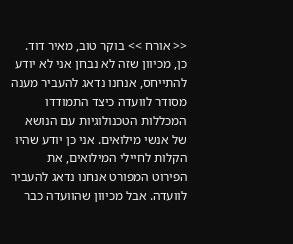<< אורח >> בוקר טוב, מאיר דוד. כן, מכיוון שזה לא נבחן אני לא יודע להתייחס, אנחנו נדאג להעביר מענה מסודר לוועדה כיצד התמודדו המכללות הטכנולוגיות עם הנושא של אנשי מילואים. אני כן יודע שהיו הקלות לחיילי המילואים, את הפירוט המפורט אנחנו נדאג להעביר לוועדה. אבל מכיוון שהוועדה כבר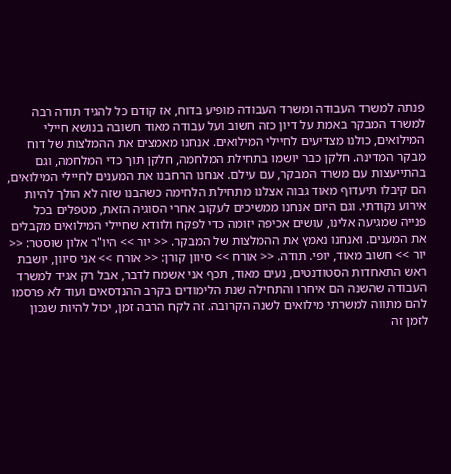פנתה למשרד העבודה ומשרד העבודה מופיע בדוח, אז קודם כל להגיד תודה רבה למשרד המבקר באמת על דיון כזה חשוב ועל עבודה מאוד חשובה בנושא חיילי המילואים, כולנו מצדיעים לחיילי המילואים. אנחנו מאמצים את ההמלצות של דוח מבקר המדינה. חלקן כבר יושמו בתחילת המלחמה, חלקן תוך כדי המלחמה, וגם בהתייעצות עם משרד המבקר, עם עילם. אנחנו הרחבנו את המענים לחיילי המילואים, הם קיבלו תיעדוף מאוד גבוה אצלנו מתחילת הלחימה כשהבנו שזה לא הולך להיות אירוע נקודתי. וגם היום אנחנו ממשיכים לעקוב אחרי הסוגיה הזאת, מטפלים בכל פנייה שמגיעה אלינו, עושים אכיפה יזומה כדי לפקח ולוודא שחיילי המילואים מקבלים את המענים. ואנחנו נאמץ את ההמלצות של המבקר. << יור >> היו"ר אלון שוסטר: << יור >> חשוב מאוד, יופי. תודה. << אורח >> סיוון קורן: << אורח >> אני סיוון, יושבת ראש התאחדות הסטודנטים, נעים מאוד, תכף אני אשמח לדבר, אבל רק אגיד למשרד העבודה שהשנה הם איחרו והתחילה שנת הלימודים בקרב ההנדסאים ועוד לא פרסמו להם מתווה למשרתי מילואים לשנה הקרובה. זה לקח הרבה זמן, יכול להיות שנכון לזמן זה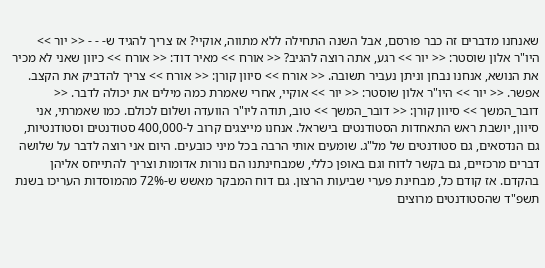שאנחנו מדברים זה כבר פורסם, אבל השנה התחילה ללא מתווה, אוקיי? אז צריך להגיד ש- - - << יור >> היו"ר אלון שוסטר: << יור >> רגע, אתה רוצה להגיב? << אורח >> מאיר דוד: << אורח >> כיוון שאני לא מכיר את הנושא, אנחנו נבחן וניתן נעביר תשובה. << אורח >> סיוון קורן: << אורח >> צריך להדביק את הקצב. אפשר. << יור >> היו"ר אלון שוסטר: << יור >> אוקיי, אחרי שאמרת כמה מילים את יכולה לדבר. << דובר_המשך >> סיוון קורן: << דובר_המשך >> טוב, תודה ליו"ר הוועדה ושלום לכולם. כמו שאמרתי, אני סיוון, יושבת ראש התאחדות הסטודנטים בישראל. אנחנו מייצגים קרוב ל-400,000 סטודנטים וסטודנטיות, גם הנדסאים, גם סטודנטים של מל"ג. שומעים אותי הרבה בכל מיני כובעים. היום אני רוצה לדבר על שלושה דברים מרכזיים, גם בקשר לדוח וגם באופן כללי, שמבחינתנו הם נורות אדומות וצריך להתייחס אליהן בהקדם. אז קודם כל, מבחינת פערי שביעות הרצון. גם דוח המבקר מאשש ש-72% מהמוסדות העריכו בשנת תשפ"ד שהסטודנטים מרוצים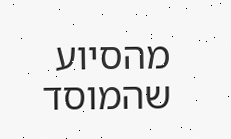מהסיוע שהמוסד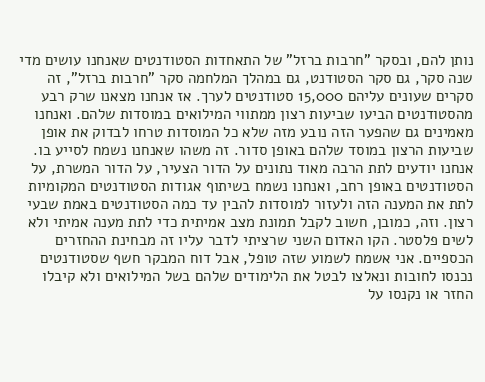נותן להם, ובסקר "חרבות ברזל" של התאחדות הסטודנטים שאנחנו עושים מדי שנה סקר, גם סקר הסטודנט, גם במהלך המלחמה סקר "חרבות ברזל", זה סקרים שעונים עליהם 15,000 סטודנטים לערך. אז אנחנו מצאנו שרק רבע מהסטודנטים הביעו שביעות רצון ממתווי המילואים במוסדות שלהם. ואנחנו מאמינים גם שהפער הזה נובע מזה שלא כל המוסדות טרחו לבדוק את אופן שביעות הרצון במוסד שלהם באופן סדור. זה משהו שאנחנו נשמח לסייע בו. אנחנו יודעים לתת הרבה מאוד נתונים על הדור הצעיר, על הדור המשרת, על הסטודנטים באופן רחב, ואנחנו נשמח בשיתוף אגודות הסטודנטים המקומיות לתת את המענה הזה ולעזור למוסדות להבין עד כמה הסטודנטים באמת שבעי רצון. וזה, כמובן, חשוב לקבל תמונת מצב אמיתית כדי לתת מענה אמיתי ולא לשים פלסטר. הקו האדום השני שרציתי לדבר עליו זה מבחינת ההחזרים הכספיים. אני אשמח לשמוע שזה טופל, אבל דוח המבקר חשף שסטודנטים נכנסו לחובות ונאלצו לבטל את הלימודים שלהם בשל המילואים ולא קיבלו החזר או נקנסו על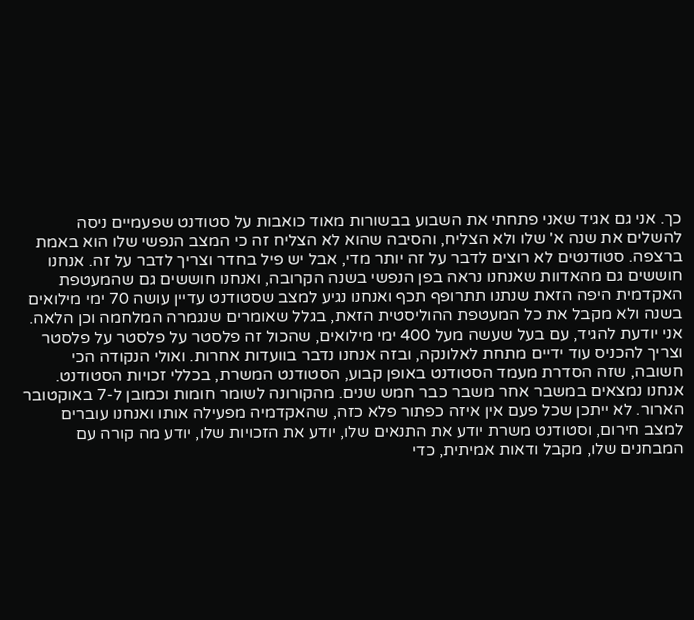כך. אני גם אגיד שאני פתחתי את השבוע בבשורות מאוד כואבות על סטודנט שפעמיים ניסה להשלים את שנה א' שלו ולא הצליח, והסיבה שהוא לא הצליח זה כי המצב הנפשי שלו הוא באמת ברצפה. סטודנטים לא רוצים לדבר על זה יותר מדי, אבל יש פיל בחדר וצריך לדבר על זה. אנחנו חוששים גם מהאדוות שאנחנו נראה בפן הנפשי בשנה הקרובה, ואנחנו חוששים גם שהמעטפת האקדמית היפה הזאת שנתנו תתרופף תכף ואנחנו נגיע למצב שסטודנט עדיין עושה 70 ימי מילואים בשנה ולא מקבל את כל המעטפת ההוליסטית הזאת, בגלל שאומרים שנגמרה המלחמה וכן הלאה. אני יודעת להגיד, עם בעל שעשה מעל 400 ימי מילואים, שהכול זה פלסטר על פלסטר על פלסטר וצריך להכניס עוד ידיים מתחת לאלונקה, ובזה אנחנו נדבר בוועדות אחרות. ואולי הנקודה הכי חשובה, שזה הסדרת מעמד הסטודנט באופן קבוע, הסטודנט המשרת, בכללי זכויות הסטודנט. אנחנו נמצאים במשבר אחר משבר כבר חמש שנים. מהקורונה לשומר חומות וכמובן ל-7 באוקטובר הארור. לא ייתכן שכל פעם אין איזה כפתור פלא כזה, שהאקדמיה מפעילה אותו ואנחנו עוברים למצב חירום, וסטודנט משרת יודע את התנאים שלו, יודע את הזכויות שלו, יודע מה קורה עם המבחנים שלו, מקבל ודאות אמיתית, כדי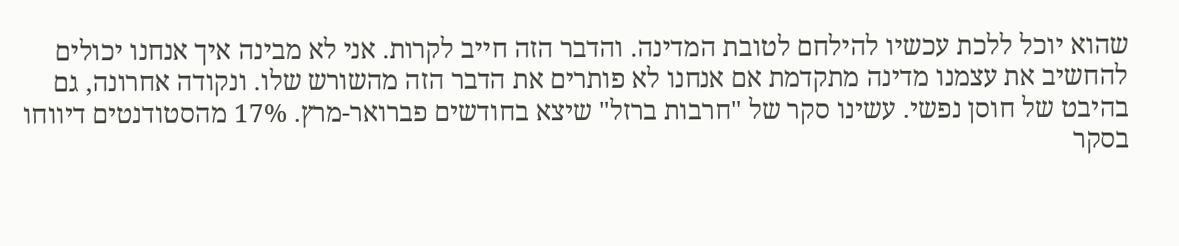שהוא יוכל ללכת עכשיו להילחם לטובת המדינה. והדבר הזה חייב לקרות. אני לא מבינה איך אנחנו יכולים להחשיב את עצמנו מדינה מתקדמת אם אנחנו לא פותרים את הדבר הזה מהשורש שלו. ונקודה אחרונה, גם בהיבט של חוסן נפשי. עשינו סקר של "חרבות ברזל" שיצא בחודשים פברואר-מרץ. 17% מהסטודנטים דיווחו בסקר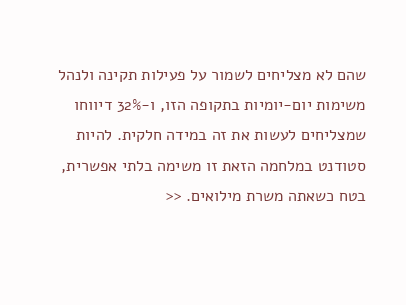שהם לא מצליחים לשמור על פעילות תקינה ולנהל משימות יום-יומיות בתקופה הזו, ו-32% דיווחו שמצליחים לעשות את זה במידה חלקית. להיות סטודנט במלחמה הזאת זו משימה בלתי אפשרית, בטח כשאתה משרת מילואים. <<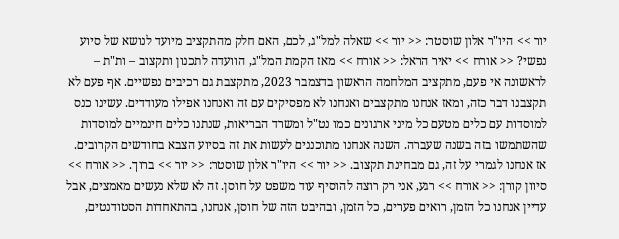יור >> היו"ר אלון שוסטר: << יור >> שאלה למל"ג, לכם, האם חלק מהתקציב מיועד לנושא של סיוע נפשי? << אורח >> יאיר הראל: << אורח >> מאז הקמת המל"ג, הוועדה לתכנון ותקצוב – ות"ת – לראשונה אי פעם, מתקציב המלחמה הראשון בדצמבר 2023, מתקצבת גם רכיבים נפשיים. אף פעם לא תקצבנו דבר כזה, ומאז אנחנו מתקצבים ואנחנו לא מפסיקים עם זה ואנחנו אפילו מעודדים. עשינו כנס למוסדות עם כלים מטעם כל מיני ארגונים כמו נט"ל ומשרד הבריאות, שנתנו כלים חינמיים למוסדות שהשתמשו בזה בשנה שעברה. השנה אנחנו מתוכננים לעשות את זה בסיוע הצבא בחודשים הקרובים. אז אנחנו לגמרי על זה, גם מבחינת תקצוב. << יור >> היו"ר אלון שוסטר: << יור >> ברוך. << אורח >> סיוון קורן: << אורח >> רגע, אני רק רוצה להוסיף עוד משפט על חוסן. זה לא שלא נעשים מאמצים, אבל עדיין אנחנו כל הזמן, רואים פערים, כל הזמן, ובהיבט הזה של חוסן, אנחנו, בהתאחדות הסטודנטים,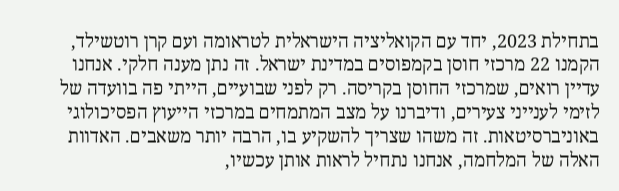בתחילת 2023, יחד עם הקואליציה הישראלית לטראומה ועם קרן רוטשילד, הקמנו 22 מרכזי חוסן בקמפוסים במדינת ישראל. זה נתן מענה חלקי. אנחנו עדיין רואים, שמרכזי החוסן בקריסה. רק לפני שבועיים, הייתי פה בוועדה של לזימי לענייני צעירים, ודיברנו על מצב המתמחים במרכזי הייעוץ הפסיכולוגי באוניברסיטאות. זה משהו שצריך להשקיע בו, הרבה יותר משאבים. האדוות האלה של המלחמה, אנחנו נתחיל לראות אותן עכשיו,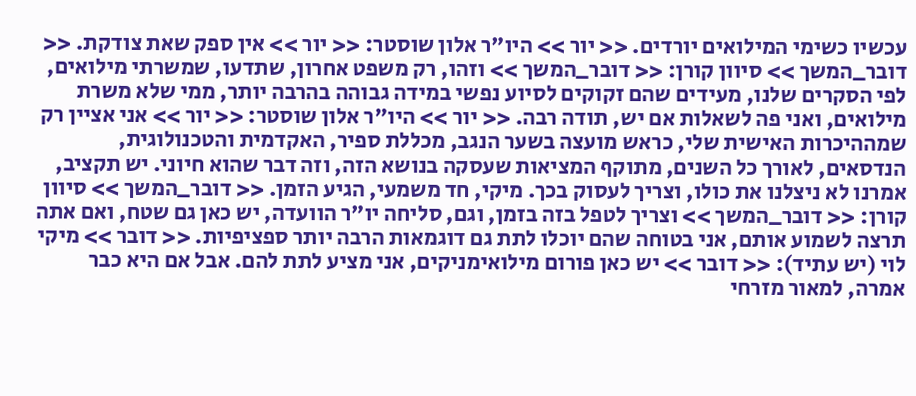עכשיו כשימי המילואים יורדים. << יור >> היו"ר אלון שוסטר: << יור >> אין ספק שאת צודקת. << דובר_המשך >> סיוון קורן: << דובר_המשך >> וזהו, רק משפט אחרון, שתדעו, שמשרתי מילואים, לפי הסקרים שלנו, מעידים שהם זקוקים לסיוע נפשי במידה גבוהה בהרבה יותר, ממי שלא משרת מילואים, ואני פה לשאלות אם יש, תודה רבה. << יור >> היו"ר אלון שוסטר: << יור >> אני אציין רק שמההיכרות האישית שלי, כראש מועצה בשער הנגב, מכללת ספיר, האקדמית והטכנולוגית, הנדסאים, לאורך כל השנים, מתוקף המציאות שעסקה בנושא הזה, וזה דבר שהוא חיוני. יש תקציב, אמרנו לא ניצלנו את כולו, וצריך לעסוק בכך. מיקי, חד משמעי, הגיע הזמן. << דובר_המשך >> סיוון קורן: << דובר_המשך >> וצריך לטפל בזה בזמן, וגם, סליחה יו"ר הוועדה, יש כאן גם שטח, ואם אתה תרצה לשמוע אותם, אני בטוחה שהם יוכלו לתת גם דוגמאות הרבה יותר ספציפיות. << דובר >> מיקי לוי (יש עתיד): << דובר >> יש כאן פורום מילואימניקים, אני מציע לתת להם. אבל אם היא כבר אמרה, למאור מזרחי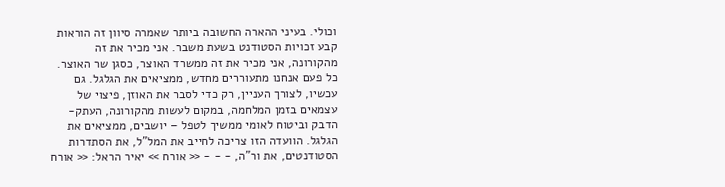וכולי. בעיני ההארה החשובה ביותר שאמרה סיוון זה הוראות קבע זכויות הסטודנט בשעת משבר. אני מכיר את זה מהקורונה, אני מכיר את זה ממשרד האוצר, כסגן שר האוצר. כל פעם אנחנו מתעוררים מחדש, ממציאים את הגלגל. גם עכשיו, לצורך העניין, רק כדי לסבר את האוזן, פיצוי של עצמאים בזמן המלחמה, במקום לעשות מהקורונה, העתק-הדבק וביטוח לאומי ממשיך לטפל – יושבים, ממציאים את הגלגל. הוועדה הזו צריכה לחייב את המל"ל, את הסתדרות הסטודנטים, את ור"ה, - - - << אורח >> יאיר הראל: << אורח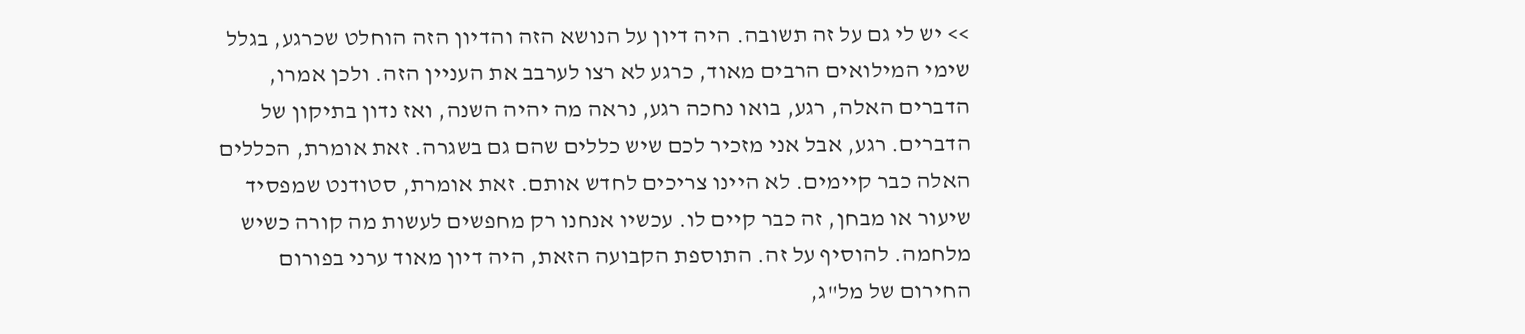>> יש לי גם על זה תשובה. היה דיון על הנושא הזה והדיון הזה הוחלט שכרגע, בגלל שימי המילואים הרבים מאוד, כרגע לא רצו לערבב את העניין הזה. ולכן אמרו, הדברים האלה, רגע, בואו נחכה רגע, נראה מה יהיה השנה, ואז נדון בתיקון של הדברים. רגע, אבל אני מזכיר לכם שיש כללים שהם גם בשגרה. זאת אומרת, הכללים האלה כבר קיימים. לא היינו צריכים לחדש אותם. זאת אומרת, סטודנט שמפסיד שיעור או מבחן, זה כבר קיים לו. עכשיו אנחנו רק מחפשים לעשות מה קורה כשיש מלחמה. להוסיף על זה. התוספת הקבועה הזאת, היה דיון מאוד ערני בפורום החירום של מל"ג,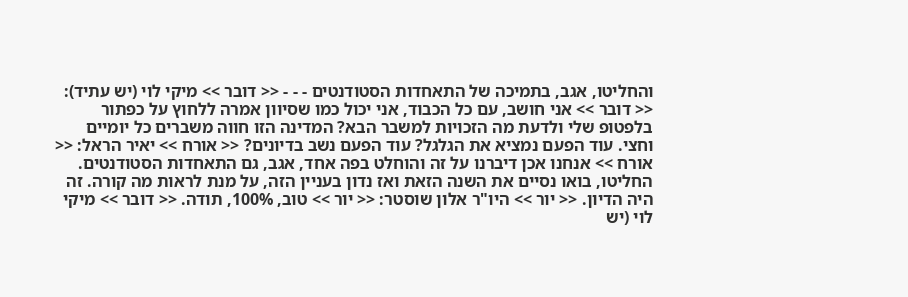והחליטו, אגב, בתמיכה של התאחדות הסטודנטים - - - << דובר >> מיקי לוי (יש עתיד): << דובר >> אני חושב, עם כל הכבוד, אני יכול כמו שסיוון אמרה ללחוץ על כפתור בלפטופ שלי ולדעת מה הזכויות למשבר הבא? המדינה הזו חווה משברים כל יומיים וחצי. עוד הפעם נמציא את הגלגל? עוד הפעם נשב בדיונים? << אורח >> יאיר הראל: << אורח >> אנחנו אכן דיברנו על זה והוחלט בפה אחד, אגב, גם התאחדות הסטודנטים. החליטו, בואו נסיים את השנה הזאת ואז נדון בעניין הזה, על מנת לראות מה קורה. זה היה הדיון. << יור >> היו"ר אלון שוסטר: << יור >> טוב, 100%, תודה. << דובר >> מיקי לוי (יש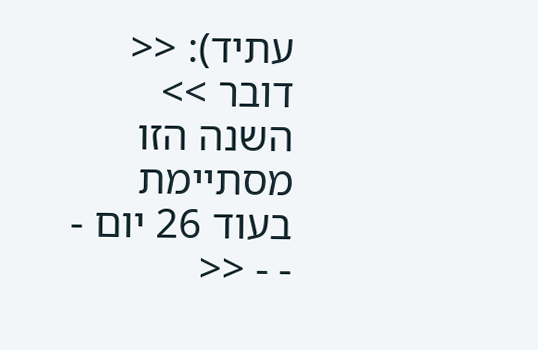עתיד): << דובר >> השנה הזו מסתיימת בעוד 26 יום - - - <<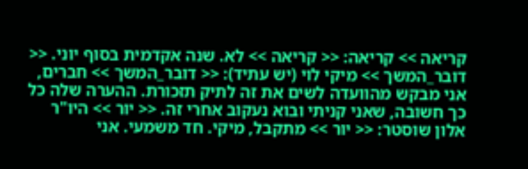קריאה >> קריאה: << קריאה >> לא. שנה אקדמית בסוף יוני. << דובר_המשך >> מיקי לוי (יש עתיד): << דובר_המשך >> חברים, אני מבקש מהוועדה לשים את זה לתיק תזכורת. ההערה שלה כל כך חשובה, שאני קניתי ובוא נעקוב אחרי זה. << יור >> היו"ר אלון שוסטר: << יור >> מתקבל, מיקי. חד משמעי. אני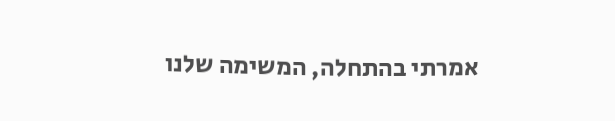אמרתי בהתחלה, המשימה שלנו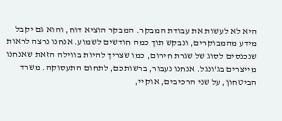היא לא לעשות את עבודת המבקר. המבקר הוציא דוח, והוא גם יקבל מידע מהמבוקרים, ונבקש תוך כמה חודשים לשמוע. אנחנו נרצה לראות שנכנסים לסוג של שגרת חירום, כמו שצריך להיות בווילה הזאת שאנחנו מייצרים בג'ונגל. אנחנו נעבור, ברשותכם, לתחום התעסוקה. משרד הביטחון, על שני הרכיבים, אוקיי,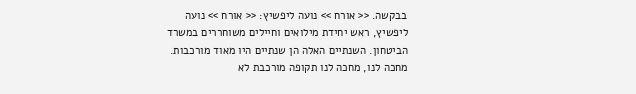בבקשה. << אורח >> נועה ליפשיץ: << אורח >> נועה ליפשיץ, ראש יחידת מילואים וחיילים משוחררים במשרד הביטחון. השנתיים האלה הן שנתיים היו מאוד מורכבות. מחכה לנו, מחכה לנו תקופה מורכבת לא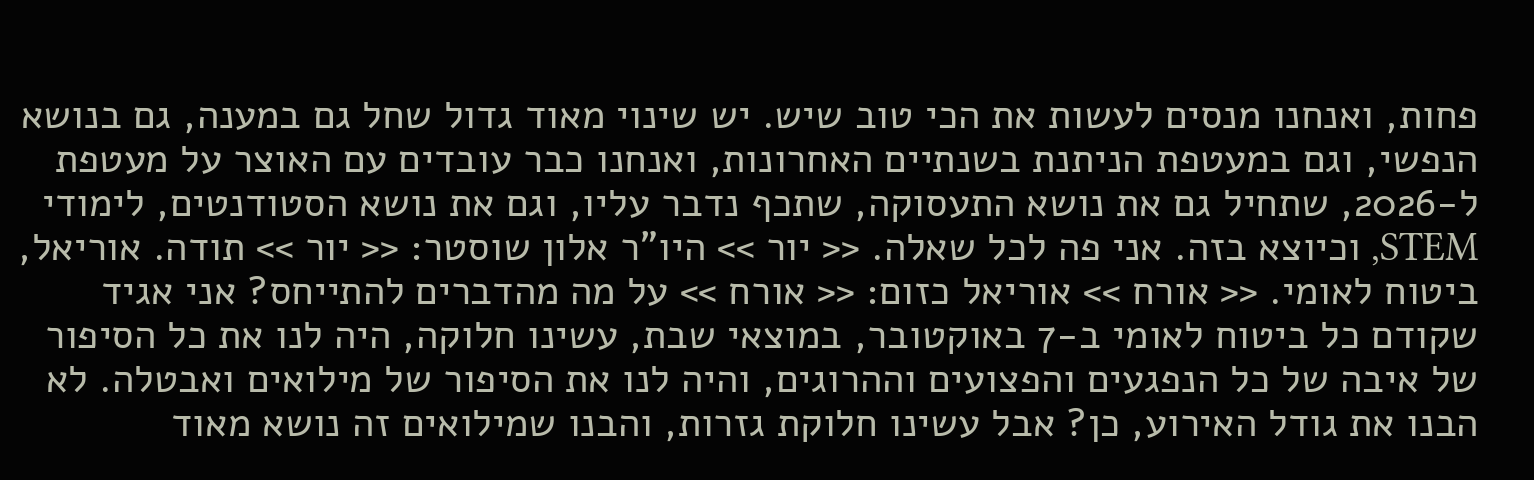פחות, ואנחנו מנסים לעשות את הכי טוב שיש. יש שינוי מאוד גדול שחל גם במענה, גם בנושא הנפשי, וגם במעטפת הניתנת בשנתיים האחרונות, ואנחנו כבר עובדים עם האוצר על מעטפת ל-2026, שתחיל גם את נושא התעסוקה, שתכף נדבר עליו, וגם את נושא הסטודנטים, לימודי STEM, וכיוצא בזה. אני פה לכל שאלה. << יור >> היו"ר אלון שוסטר: << יור >> תודה. אוריאל, ביטוח לאומי. << אורח >> אוריאל כזום: << אורח >> על מה מהדברים להתייחס? אני אגיד שקודם כל ביטוח לאומי ב-7 באוקטובר, במוצאי שבת, עשינו חלוקה, היה לנו את כל הסיפור של איבה של כל הנפגעים והפצועים וההרוגים, והיה לנו את הסיפור של מילואים ואבטלה. לא הבנו את גודל האירוע, כן? אבל עשינו חלוקת גזרות, והבנו שמילואים זה נושא מאוד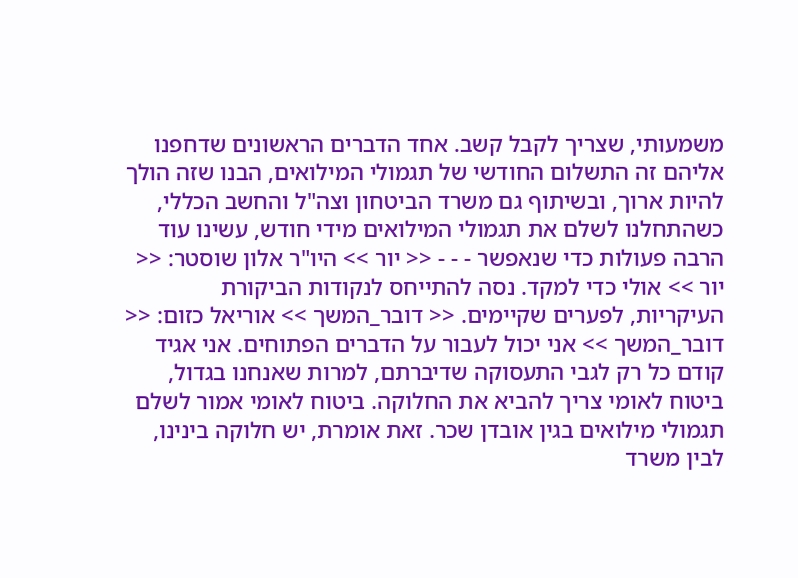משמעותי, שצריך לקבל קשב. אחד הדברים הראשונים שדחפנו אליהם זה התשלום החודשי של תגמולי המילואים, הבנו שזה הולך להיות ארוך, ובשיתוף גם משרד הביטחון וצה"ל והחשב הכללי, כשהתחלנו לשלם את תגמולי המילואים מידי חודש, עשינו עוד הרבה פעולות כדי שנאפשר - - - << יור >> היו"ר אלון שוסטר: << יור >> אולי כדי למקד. נסה להתייחס לנקודות הביקורת העיקריות, לפערים שקיימים. << דובר_המשך >> אוריאל כזום: << דובר_המשך >> אני יכול לעבור על הדברים הפתוחים. אני אגיד קודם כל רק לגבי התעסוקה שדיברתם, למרות שאנחנו בגדול, ביטוח לאומי צריך להביא את החלוקה. ביטוח לאומי אמור לשלם תגמולי מילואים בגין אובדן שכר. זאת אומרת, יש חלוקה בינינו, לבין משרד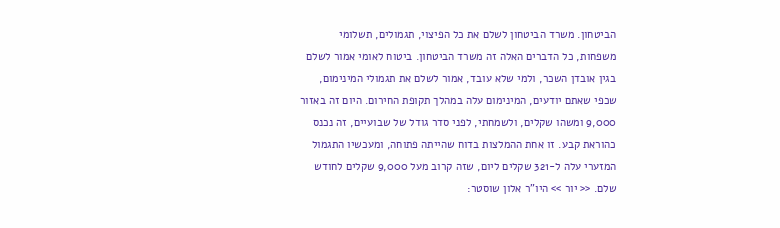הביטחון. משרד הביטחון לשלם את כל הפיצוי, תגמולים, תשלומי משפחות, כל הדברים האלה זה משרד הביטחון. ביטוח לאומי אמור לשלם בגין אובדן השכר, ולמי שלא עובד, אמור לשלם את תגמולי המינימום, שכפי שאתם יודעים, המינימום עלה במהלך תקופת החירום. היום זה באזור 9,000 ומשהו שקלים, ולשמחתי, לפני סדר גודל של שבועיים, זה נכנס כהוראת קבע. זו אחת ההמלצות בדוח שהייתה פתוחה, ומעכשיו התגמול המזערי עלה ל-321 שקלים ליום, שזה קרוב מעל 9,000 שקלים לחודש שלם. << יור >> היו"ר אלון שוסטר: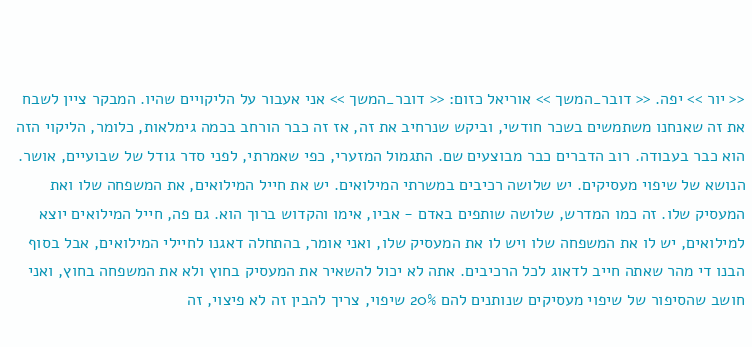<< יור >> יפה. << דובר_המשך >> אוריאל כזום: << דובר_המשך >> אני אעבור על הליקויים שהיו. המבקר ציין לשבח את זה שאנחנו משתמשים בשכר חודשי, וביקש שנרחיב את זה, אז זה כבר הורחב בכמה גימלאות, כלומר, הליקוי הזה הוא כבר בעבודה. רוב הדברים כבר מבוצעים שם. התגמול המזערי, כפי שאמרתי, לפני סדר גודל של שבועיים, אושר. הנושא של שיפוי מעסיקים. יש שלושה רכיבים במשרתי המילואים. יש את חייל המילואים, את המשפחה שלו ואת המעסיק שלו. זה כמו המדרש, שלושה שותפים באדם - אביו, אימו והקדוש ברוך הוא. גם פה, חייל המילואים יוצא למילואים, יש לו את המשפחה שלו ויש לו את המעסיק שלו, ואני אומר, בהתחלה דאגנו לחיילי המילואים, אבל בסוף הבנו די מהר שאתה חייב לדאוג לכל הרכיבים. אתה לא יכול להשאיר את המעסיק בחוץ ולא את המשפחה בחוץ, ואני חושב שהסיפור של שיפוי מעסיקים שנותנים להם 20% שיפוי, צריך להבין זה לא פיצוי, זה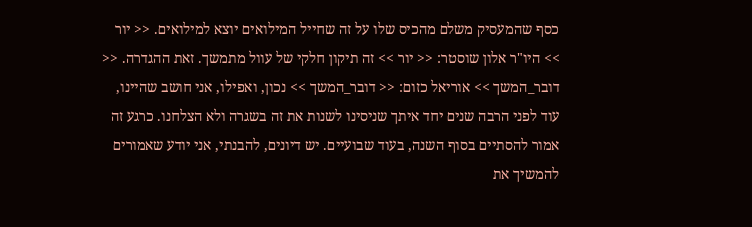כסף שהמעסיק משלם מהכיס שלו על זה שחייל המילואים יוצא למילואים. << יור >> היו"ר אלון שוסטר: << יור >> זה תיקון חלקי של עוול מתמשך. זאת ההגדרה. << דובר_המשך >> אוריאל כזום: << דובר_המשך >> נכון, ואפילו, אני חושב שהיינו, עוד לפני הרבה שנים יחד איתך שניסינו לשנות את זה בשגרה ולא הצלחנו. כרגע זה אמור להסתיים בסוף השנה, בעוד שבועיים. יש דיונים, להבנתי, אני יודע שאמורים להמשיך את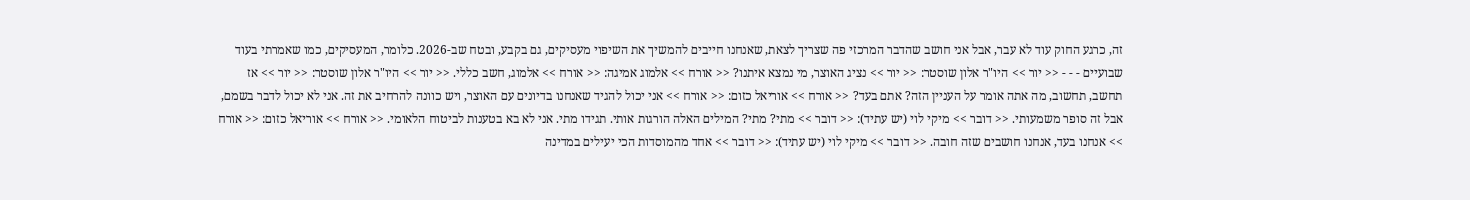זה, כרגע החוק עוד לא עבר, אבל אני חושב שהדבר המרכזי פה שצריך לצאת, שאנחנו חייבים להמשיך את השיפוי מעסיקים, גם בקבע, ובטח שב-2026. כלומר, המעסיקים, כמו שאמרתי בעוד שבועיים - - - << יור >> היו"ר אלון שוסטר: << יור >> נציג האוצר, מי נמצא איתנו? << אורח >> אלמוג אמיגה: << אורח >> אלמוג, חשב כללי. << יור >> היו"ר אלון שוסטר: << יור >> אז תחשב, תחשוב, מה אתה אומר על העניין הזה? אתם בעד? << אורח >> אוריאל כזום: << אורח >> אני יכול להגיד שאנחנו בדיונים עם האוצר, ויש כוונה להרחיב את זה. אני לא יכול לדבר בשמם, אבל זה סופר משמעותי. << דובר >> מיקי לוי (יש עתיד): << דובר >> מתי? מתי? המילים האלה הורגות אותי. תגידו מתי. אני לא בא בטענות לביטוח הלאומי. << אורח >> אוריאל כזום: << אורח >> אנחנו בעד, אנחנו חושבים שזה חובה. << דובר >> מיקי לוי (יש עתיד): << דובר >> אחד מהמוסדות הכי יעילים במדינה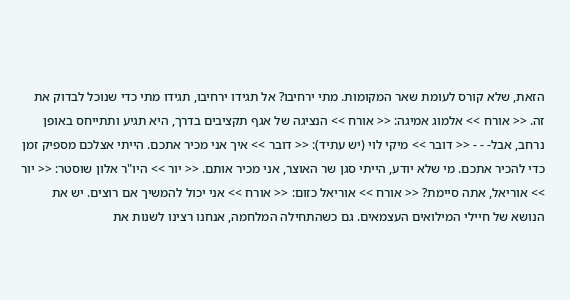הזאת, שלא קורס לעומת שאר המקומות. מתי ירחיבו? אל תגידו ירחיבו, תגידו מתי כדי שנוכל לבדוק את זה. << אורח >> אלמוג אמיגה: << אורח >> הנציגה של אגף תקציבים בדרך, היא תגיע ותתייחס באופן נרחב, אבל- - - << דובר >> מיקי לוי (יש עתיד): << דובר >> איך אני מכיר אתכם. הייתי אצלכם מספיק זמן כדי להכיר אתכם. מי שלא יודע, הייתי סגן שר האוצר, אני מכיר אותם. << יור >> היו"ר אלון שוסטר: << יור >> אוריאל, אתה סיימת? << אורח >> אוריאל כזום: << אורח >> אני יכול להמשיך אם רוצים. יש את הנושא של חיילי המילואים העצמאים. גם כשהתחילה המלחמה, אנחנו רצינו לשנות את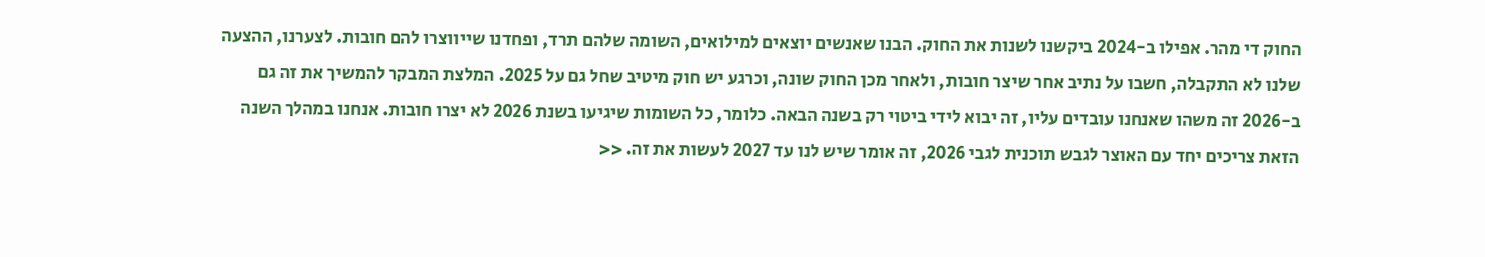החוק די מהר. אפילו ב-2024 ביקשנו לשנות את החוק. הבנו שאנשים יוצאים למילואים, השומה שלהם תרד, ופחדנו שייווצרו להם חובות. לצערנו, ההצעה שלנו לא התקבלה, חשבו על נתיב אחר שיצר חובות, ולאחר מכן החוק שונה, וכרגע יש חוק מיטיב שחל גם על 2025. המלצת המבקר להמשיך את זה גם ב-2026 זה משהו שאנחנו עובדים עליו, זה יבוא לידי ביטוי רק בשנה הבאה. כלומר, כל השומות שיגיעו בשנת 2026 לא יצרו חובות. אנחנו במהלך השנה הזאת צריכים יחד עם האוצר לגבש תוכנית לגבי 2026, זה אומר שיש לנו עד 2027 לעשות את זה. <<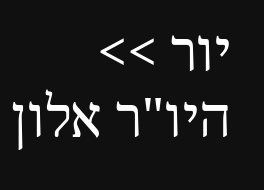יור >> היו"ר אלון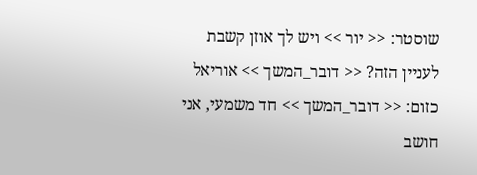שוסטר: << יור >> ויש לך אוזן קשבת לעניין הזה? << דובר_המשך >> אוריאל כזום: << דובר_המשך >> חד משמעי, אני חושב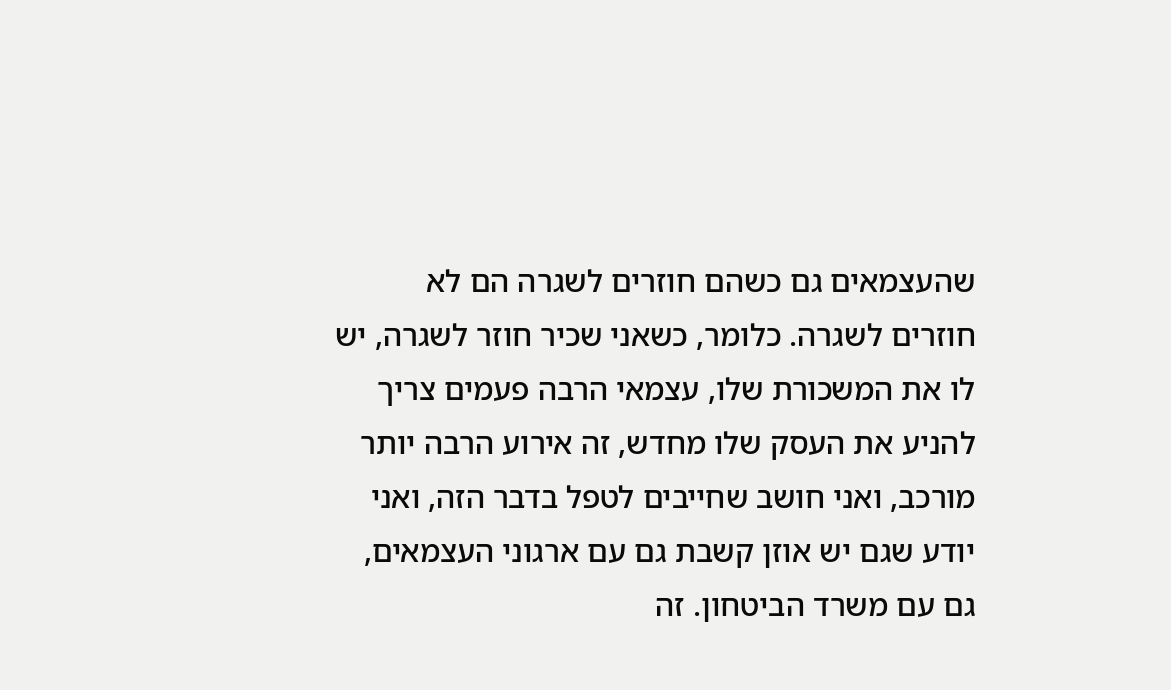שהעצמאים גם כשהם חוזרים לשגרה הם לא חוזרים לשגרה. כלומר, כשאני שכיר חוזר לשגרה, יש לו את המשכורת שלו, עצמאי הרבה פעמים צריך להניע את העסק שלו מחדש, זה אירוע הרבה יותר מורכב, ואני חושב שחייבים לטפל בדבר הזה, ואני יודע שגם יש אוזן קשבת גם עם ארגוני העצמאים, גם עם משרד הביטחון. זה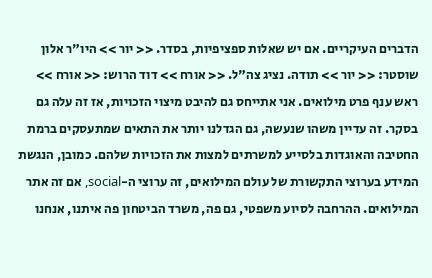הדברים העיקריים. אם יש שאלות ספציפיות, בסדר. << יור >> היו"ר אלון שוסטר: << יור >> תודה. נציג צה"ל. << אורח >> דוד הרוש: << אורח >> ראש ענף פרט מילואים. אני אתייחס גם להיבט מיצוי הזכויות, אז זה עלה גם בסקר. זה עדיין משהו שנעשה, גם הגדלנו יותר את התאים שמתעסקים ברמת החטיבה והאוגדות בלסייע למשרתים למצות את הזכויות שלהם. כמובן, הנגשת המידע בערוצי התקשורת של עולם המילואים, זה ערוצי ה-social, אם זה אתר המילואים. ההרחבה לסיוע משפטי, גם פה, משרד הביטחון פה איתנו, אנחנו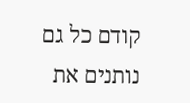קודם כל גם נותנים את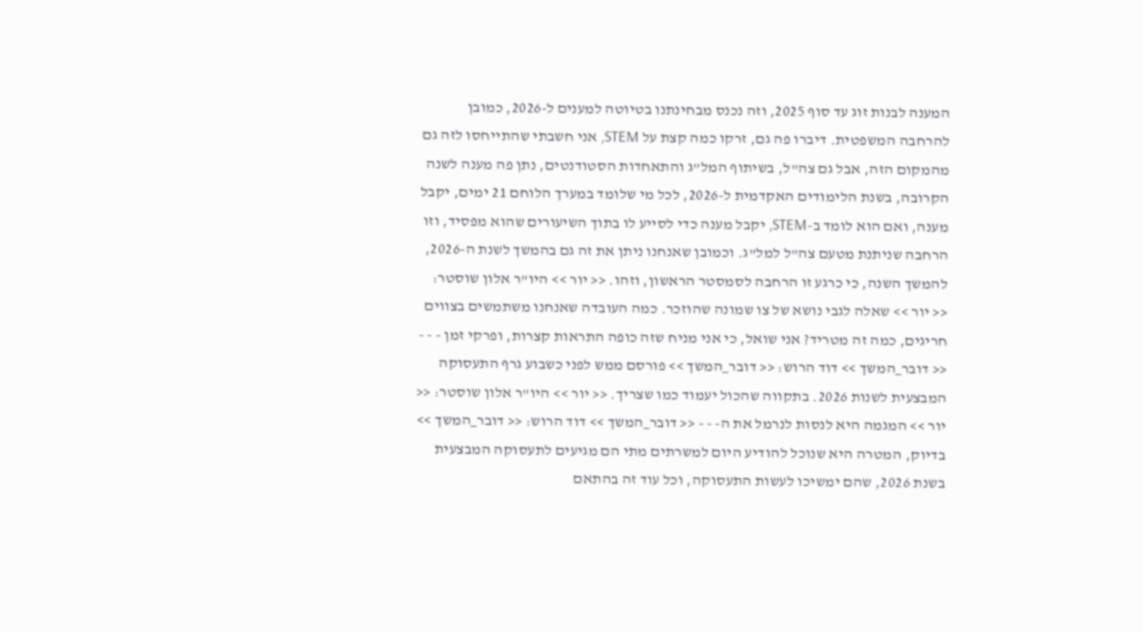המענה לבנות זוג עד סוף 2025, וזה נכנס מבחינתנו בטיוטה למענים ל-2026, כמובן להרחבה המשפטית. דיברו פה גם, זרקו כמה קצת על STEM, אני חשבתי שהתייחסו לזה גם מהמקום הזה, אבל גם צה"ל, בשיתוף המל”ג והתאחדות הסטודנטים, נתן פה מענה לשנה הקרובה, בשנת הלימודים האקדמית ל-2026, לכל מי שלומד במערך הלוחם 21 ימים, יקבל מענה, ואם הוא לומד ב-STEM, יקבל מענה כדי לסייע לו בתוך השיעורים שהוא מפסיד, וזו הרחבה שניתנת מטעם צה"ל למל"ג. וכמובן שאנחנו ניתן את זה גם בהמשך לשנת ה-2026, להמשך השנה, כי כרגע זו הרחבה לסמסטר הראשון, וזהו. << יור >> היו"ר אלון שוסטר: << יור >> שאלה לגבי נושא של צו שמונה שהוזכר. כמה העובדה שאנחנו משתמשים בצווים חריגים, כמה זה מטריד? אני שואל, כי אני מניח שזה כופה התראות קצרות, ופרקי זמן - - - << דובר_המשך >> דוד הרוש: << דובר_המשך >> פורסם ממש לפני כשבוע גרף התעסוקה המבצעית לשנות 2026. בתקווה שהכול יעמוד כמו שצריך. << יור >> היו"ר אלון שוסטר: << יור >> המגמה היא לנסות לנרמל את ה- - - << דובר_המשך >> דוד הרוש: << דובר_המשך >> בדיוק, המטרה היא שנוכל להודיע היום למשרתים מתי הם מגיעים לתעסוקה המבצעית בשנת 2026, שהם ימשיכו לעשות התעסוקה, וכל עוד זה בהתאם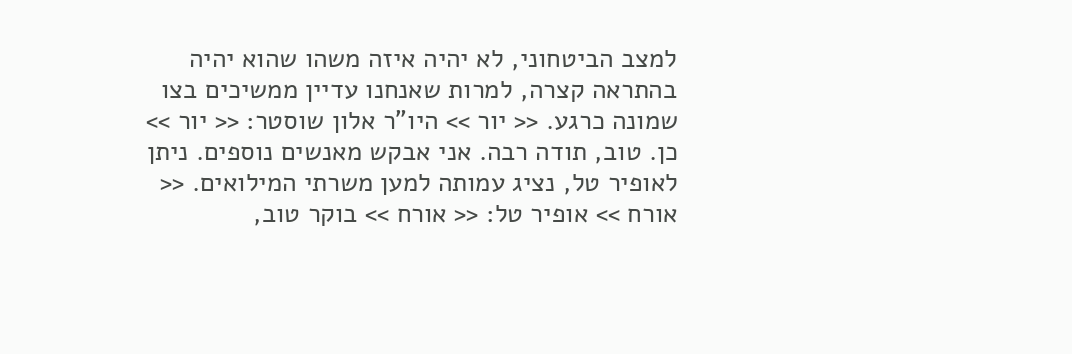למצב הביטחוני, לא יהיה איזה משהו שהוא יהיה בהתראה קצרה, למרות שאנחנו עדיין ממשיכים בצו שמונה כרגע. << יור >> היו"ר אלון שוסטר: << יור >> כן. טוב, תודה רבה. אני אבקש מאנשים נוספים. ניתן לאופיר טל, נציג עמותה למען משרתי המילואים. << אורח >> אופיר טל: << אורח >> בוקר טוב,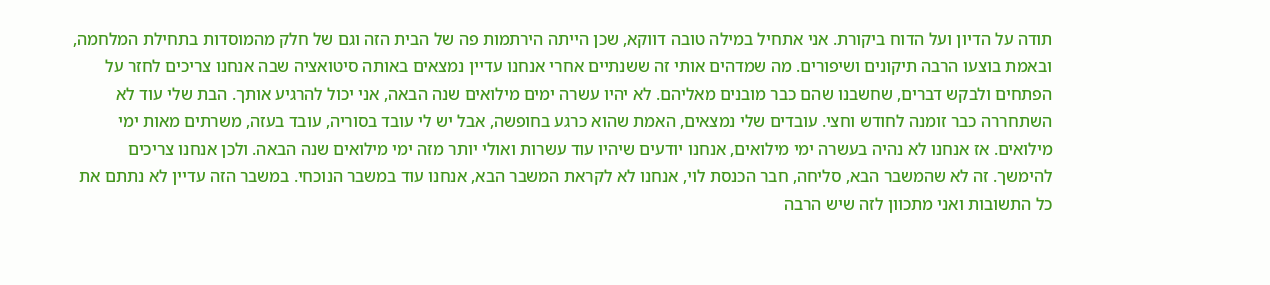תודה על הדיון ועל הדוח ביקורת. אני אתחיל במילה טובה דווקא, שכן הייתה הירתמות פה של הבית הזה וגם של חלק מהמוסדות בתחילת המלחמה, ובאמת בוצעו הרבה תיקונים ושיפורים. מה שמדהים אותי זה ששנתיים אחרי אנחנו עדיין נמצאים באותה סיטואציה שבה אנחנו צריכים לחזר על הפתחים ולבקש דברים, שחשבנו שהם כבר מובנים מאליהם. לא יהיו עשרה ימים מילואים שנה הבאה, אני יכול להרגיע אותך. הבת שלי עוד לא השתחררה כבר זומנה לחודש וחצי. עובדים שלי נמצאים, האמת שהוא כרגע בחופשה, אבל יש לי עובד בסוריה, עובד בעזה, משרתים מאות ימי מילואים. אז אנחנו לא נהיה בעשרה ימי מילואים, אנחנו יודעים שיהיו עוד עשרות ואולי יותר מזה ימי מילואים שנה הבאה. ולכן אנחנו צריכים להימשך. זה לא שהמשבר הבא, סליחה, חבר הכנסת לוי, אנחנו לא לקראת המשבר הבא, אנחנו עוד במשבר הנוכחי. במשבר הזה עדיין לא נתתם את כל התשובות ואני מתכוון לזה שיש הרבה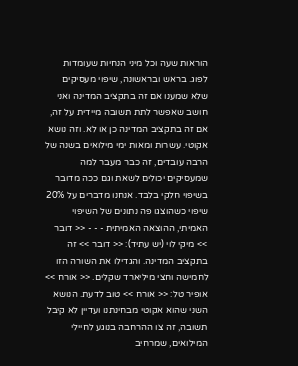הוראות שעה וכל מיני הנחיות שעומדות לפוג. בראש ובראשונה, שיפוי מעסיקים שלא שמענו אם זה בתקציב המדינה ואני חושב שאפשר לתת תשובה מיידית על זה, אם זה בתקציב המדינה כן או לא. וזה נושא אקוטי. עשרות ומאות ימי מילואים בשנה של הרבה עובדים, זה כבר מעבר למה שמעסיקים יכולים לשאת וגם ככה מדובר בשיפוי חלקי בלבד. אנחנו מדברים על 20% שיפוי כשהוצגו פה נתונים של השיפוי האמיתי, ההוצאה האמיתית - - - << דובר >> מיקי לוי (יש עתיד): << דובר >> זה בתקציב המדינה. והגדילו את השורה הזו לחמישה וחצי מיליארד שקלים. << אורח >> אופיר טל: << אורח >> טוב לדעת. הנושא השני שהוא אקוטי מבחינתנו ועדיין לא קיבל תשובה, זה צו ההרחבה בנוגע לחיילי המילואים, שמרחיב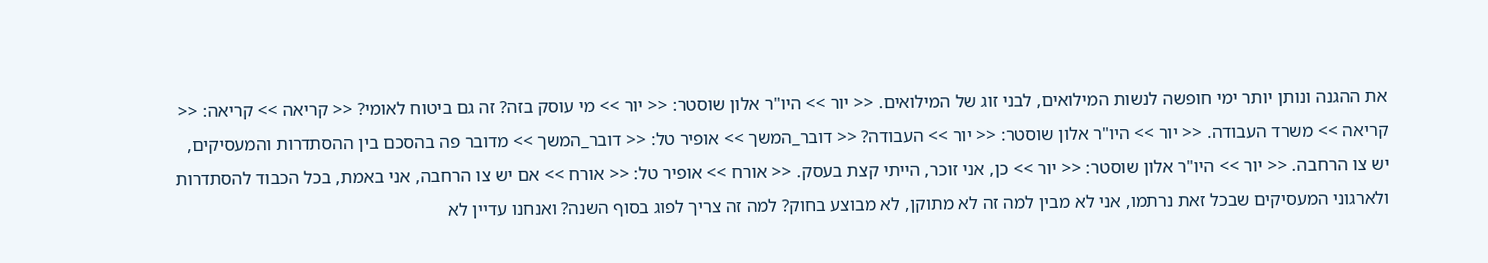את ההגנה ונותן יותר ימי חופשה לנשות המילואים, לבני זוג של המילואים. << יור >> היו"ר אלון שוסטר: << יור >> מי עוסק בזה? זה גם ביטוח לאומי? << קריאה >> קריאה: << קריאה >> משרד העבודה. << יור >> היו"ר אלון שוסטר: << יור >> העבודה? << דובר_המשך >> אופיר טל: << דובר_המשך >> מדובר פה בהסכם בין ההסתדרות והמעסיקים, יש צו הרחבה. << יור >> היו"ר אלון שוסטר: << יור >> כן, אני זוכר, הייתי קצת בעסק. << אורח >> אופיר טל: << אורח >> אם יש צו הרחבה, אני באמת, בכל הכבוד להסתדרות ולארגוני המעסיקים שבכל זאת נרתמו, אני לא מבין למה זה לא מתוקן, לא מבוצע בחוק? למה זה צריך לפוג בסוף השנה? ואנחנו עדיין לא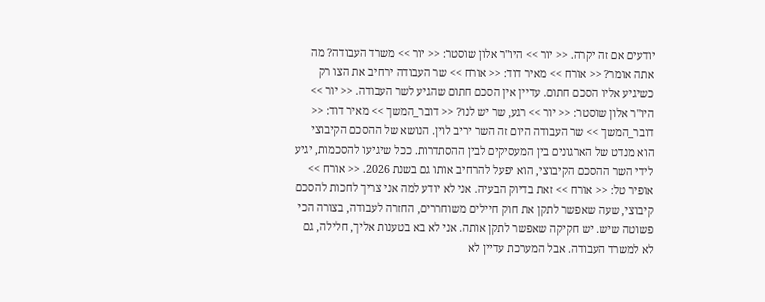יודעים אם זה יקרה. << יור >> היו"ר אלון שוסטר: << יור >> משרד העבודה? מה אתה אומר? << אורח >> מאיר דוד: << אורח >> שר העבודה ירחיב את הצו רק כשיגיע אליו הסכם חתום. עדיין אין הסכם חתום שהגיע לשר העבודה. << יור >> היו"ר אלון שוסטר: << יור >> רגע, שר יש לנו? << דובר_המשך >> מאיר דוד: << דובר_המשך >> שר העבודה היום זה השר יריב לוין. הנושא של ההסכם הקיבוצי הוא מנדט של הארגונים בין המעסיקים לבין ההסתדרות. ככל שיגיעו להסכמות, יגיע לידי השר ההסכם הקיבוצי, הוא יפעל להרחיב אותו גם בשנת 2026. << אורח >> אופיר טל: << אורח >> זאת בדיוק הבעיה. אני לא יודע למה אני צריך לחכות להסכם קיבוצי, שעה שאפשר לתקן את חוק חיילים משוחררים, החזרה לעבודה, בצורה הכי פשוטה שיש. יש חקיקה שאפשר לתקן אותה. אני לא בא בטענות אליך, חלילה, גם לא למשרד העבודה. אבל המערכת עדיין לא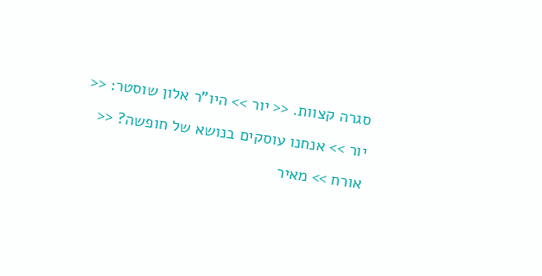סגרה קצוות. << יור >> היו"ר אלון שוסטר: << יור >> אנחנו עוסקים בנושא של חופשה? << אורח >> מאיר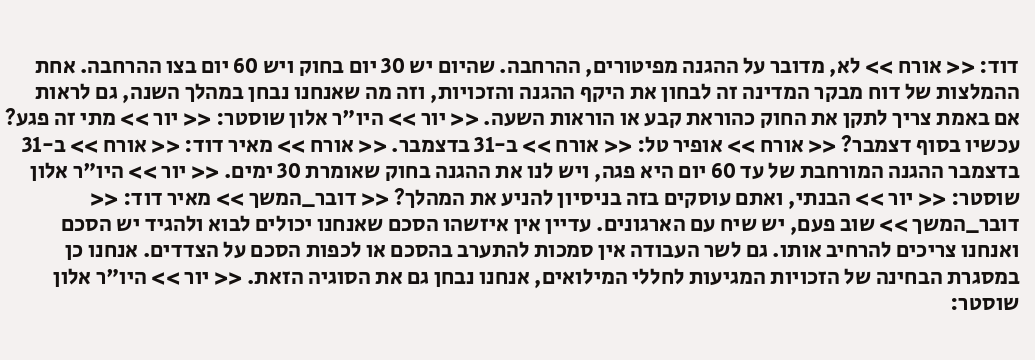דוד: << אורח >> לא, מדובר על ההגנה מפיטורים, ההרחבה. שהיום יש 30 יום בחוק ויש 60 יום בצו ההרחבה. אחת ההמלצות של דוח מבקר המדינה זה לבחון את היקף ההגנה והזכויות, וזה מה שאנחנו נבחן במהלך השנה, גם לראות אם באמת צריך לתקן את החוק כהוראת קבע או הוראות השעה. << יור >> היו"ר אלון שוסטר: << יור >> מתי זה פגע? עכשיו בסוף דצמבר? << אורח >> אופיר טל: << אורח >> ב-31 בדצמבר. << אורח >> מאיר דוד: << אורח >> ב-31 בדצמבר ההגנה המורחבת של עד 60 יום היא פגה, ויש לנו את ההגנה בחוק שאומרת 30 ימים. << יור >> היו"ר אלון שוסטר: << יור >> הבנתי, ואתם עוסקים בזה בניסיון להניע את המהלך? << דובר_המשך >> מאיר דוד: << דובר_המשך >> שוב פעם, יש שיח עם הארגונים. עדיין אין איזשהו הסכם שאנחנו יכולים לבוא ולהגיד יש הסכם ואנחנו צריכים להרחיב אותו. גם לשר העבודה אין סמכות להתערב בהסכם או לכפות הסכם על הצדדים. אנחנו כן במסגרת הבחינה של הזכויות המגיעות לחללי המילואים, אנחנו נבחן גם את הסוגיה הזאת. << יור >> היו"ר אלון שוסטר: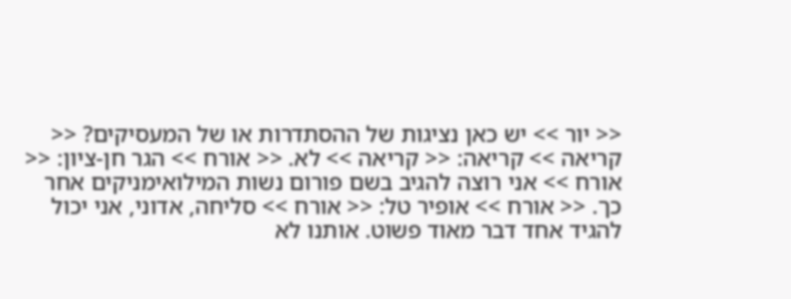<< יור >> יש כאן נציגות של ההסתדרות או של המעסיקים? << קריאה >> קריאה: << קריאה >> לא. << אורח >> הגר חן-ציון: << אורח >> אני רוצה להגיב בשם פורום נשות המילואימניקים אחר כך. << אורח >> אופיר טל: << אורח >> סליחה, אדוני, אני יכול להגיד אחד דבר מאוד פשוט. אותנו לא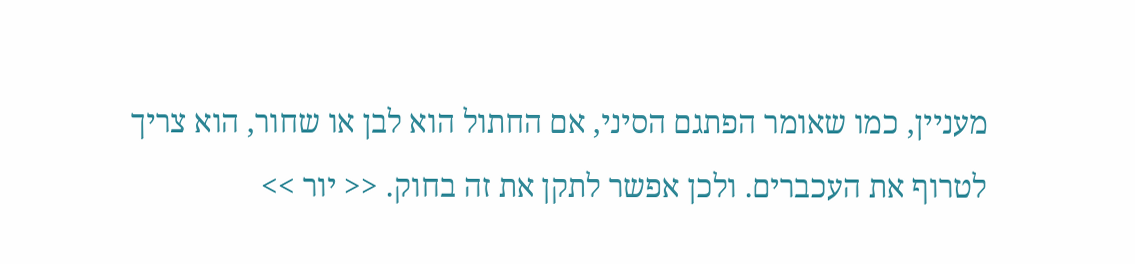מעניין, כמו שאומר הפתגם הסיני, אם החתול הוא לבן או שחור, הוא צריך לטרוף את העכברים. ולכן אפשר לתקן את זה בחוק. << יור >>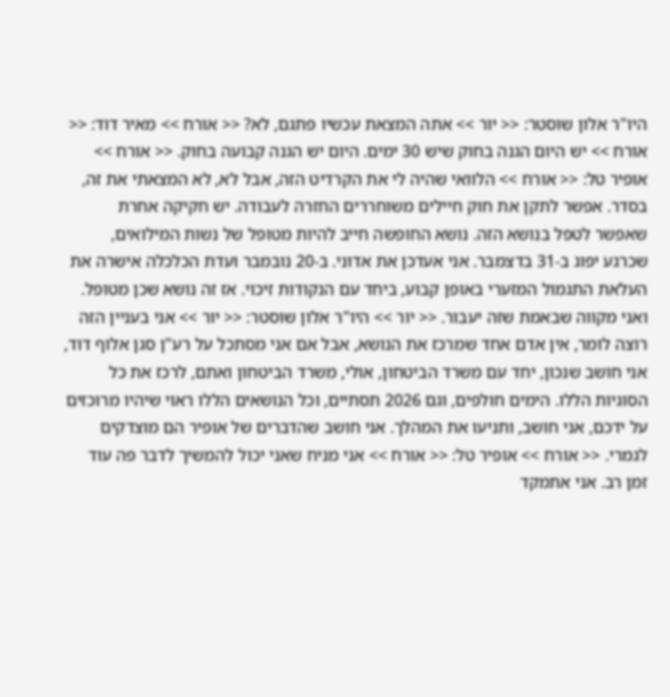היו"ר אלון שוסטר: << יור >> אתה המצאת עכשיו פתגם, לא? << אורח >> מאיר דוד: << אורח >> יש היום הגנה בחוק שיש 30 ימים. היום יש הגנה קבועה בחוק. << אורח >> אופיר טל: << אורח >> הלוואי שהיה לי את הקרדיט הזה, אבל לא, לא המצאתי את זה, בסדר. אפשר לתקן את חוק חיילים משוחררים החזרה לעבודה. יש חקיקה אחרת שאפשר לטפל בנושא הזה. נושא החופשה חייב להיות מטופל של נשות המילואים, שכרגע יפוג ב-31 בדצמבר. אני אעדכן את אדוני. ב-20 נובמבר ועדת הכלכלה אישרה את העלאת התגמול המזערי באופן קבוע, ביחד עם הנקודות זיכוי. אז זה נושא שכן מטופל. ואני מקווה שבאמת שזה יעבור. << יור >> היו"ר אלון שוסטר: << יור >> אני בעניין הזה רוצה לומר, אין אדם אחד שמרכז את הנושא, אבל אם אני מסתכל על רע"ן סגן אלוף דוד, אני חושב שנכון, יחד עם משרד הביטחון, אולי, משרד הביטחון ואתם, לרכז את כל הסוגיות הללו. הימים חולפים, וגם 2026 תסתיים, וכל הנושאים הללו ראוי שיהיו מרוכזים על ידכם, אני חושב, ותניעו את המהלך. אני חושב שהדברים של אופיר הם מוצדקים לגמרי. << אורח >> אופיר טל: << אורח >> אני מניח שאני יכול להמשיך לדבר פה עוד זמן רב. אני אתמקד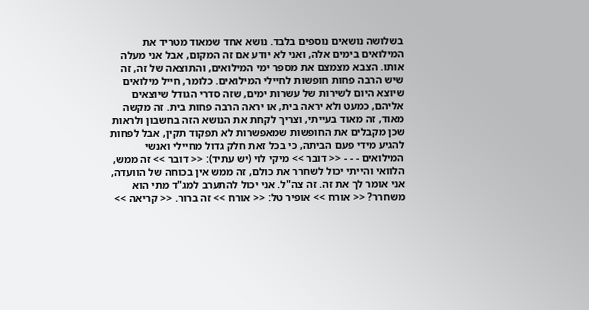בשלושה נושאים נוספים בלבד. נושא אחד שמאוד מטריד את המילואים בימים אלה, ואני לא יודע אם זה המקום, אבל אני מעלה אותו. הצבא מצמצם את מספר ימי המילואים, והתוצאה של זה, זה שיש הרבה פחות חופשות לחיילי המילואים. כלומר, חייל מילואים שיוצא היום לשירות של עשרות ימים, שזה סדרי הגודל שיוצאים אליהם, כמעט ולא יראה בית, או יראה הרבה פחות בית. זה מקשה מאוד, זה מאוד בעייתי, וצריך לקחת את הנושא הזה בחשבון ולראות שכן מקבלים את החופשות שמאפשרות לא תפקוד תקין, אבל לפחות להגיע מידי פעם הביתה, כי בכל זאת חלק גדול מחיילי ואנשי המילואים - - - << דובר >> מיקי לוי (יש עתיד): << דובר >> זה ממש, הלוואי והייתי יכול לשחרר את כולם, זה ממש אין בכוחה של הוועדה, אני אומר לך את זה. זה צה"ל. אני יכול להתערב למג"ד מתי הוא משחרר? << אורח >> אופיר טל: << אורח >> זה ברור. << קריאה >>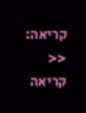קריאה: << קריאה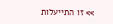>> זו התייעלות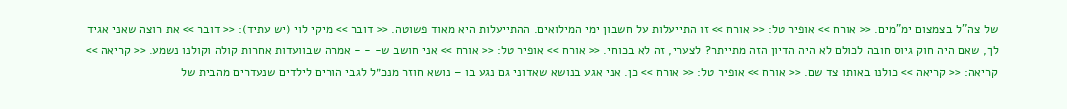של צה"ל בצמצום ימ"מים. << אורח >> אופיר טל: << אורח >> זו התייעלות על חשבון ימי המילואים. ההתייעלות היא מאוד פשוטה. << דובר >> מיקי לוי (יש עתיד): << דובר >> את רוצה שאני אגיד לך, שאם היה חוק גיוס חובה לכולם לא היה הדיון הזה מתייתר? לצערי, זה לא בכוחי. << אורח >> אופיר טל: << אורח >> אני חושב ש- - - אמרה שבוועדות אחרות קולה וקולנו נשמע. << קריאה >> קריאה: << קריאה >> כולנו באותו צד שם. << אורח >> אופיר טל: << אורח >> כן. אני אגע בנושא שאדוני גם נגע בו – נושא חוזר מנכ״ל לגבי הורים לילדים שנעדרים מהבית של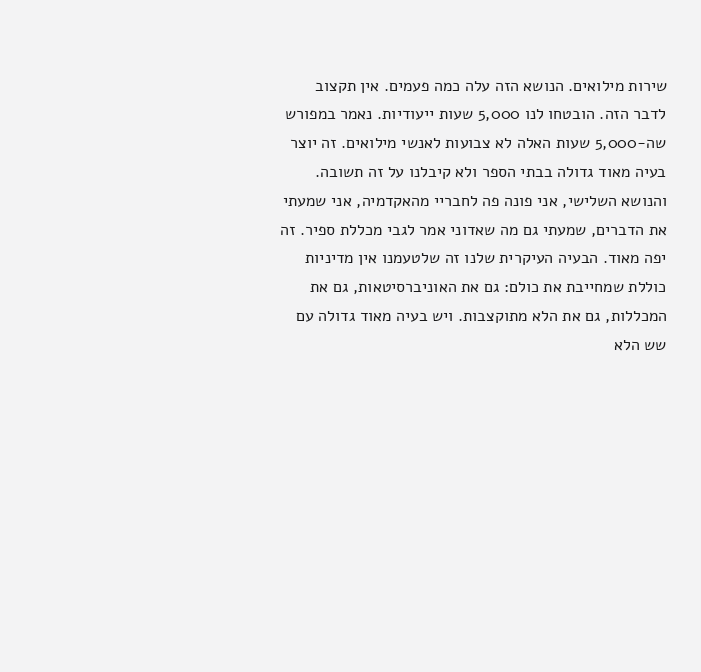שירות מילואים. הנושא הזה עלה כמה פעמים. אין תקצוב לדבר הזה. הובטחו לנו 5,000 שעות ייעודיות. נאמר במפורש שה-5,000 שעות האלה לא צבועות לאנשי מילואים. זה יוצר בעיה מאוד גדולה בבתי הספר ולא קיבלנו על זה תשובה. והנושא השלישי, אני פונה פה לחבריי מהאקדמיה, אני שמעתי את הדברים, שמעתי גם מה שאדוני אמר לגבי מכללת ספיר. זה יפה מאוד. הבעיה העיקרית שלנו זה שלטעמנו אין מדיניות כוללת שמחייבת את כולם: גם את האוניברסיטאות, גם את המכללות, גם את הלא מתוקצבות. ויש בעיה מאוד גדולה עם שש הלא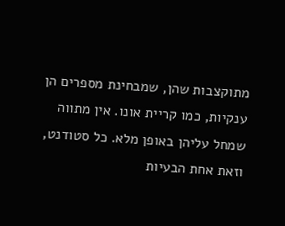מתוקצבות שהן, שמבחינת מספרים הן ענקיות, כמו קריית אונו. אין מתווה שמחל עליהן באופן מלא. כל סטודנט, וזאת אחת הבעיות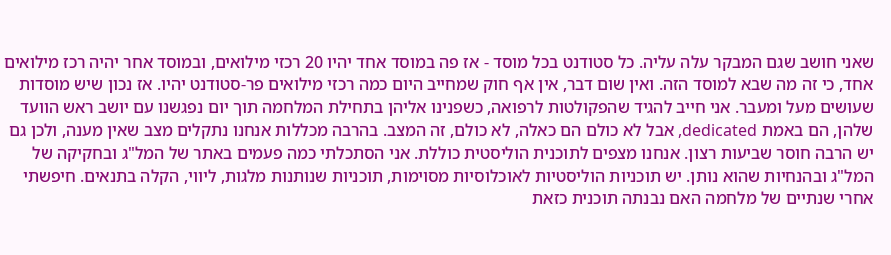שאני חושב שגם המבקר עלה עליה. כל סטודנט בכל מוסד - אז פה במוסד אחד יהיו 20 רכזי מילואים, ובמוסד אחר יהיה רכז מילואים אחד, כי זה מה שבא למוסד הזה. ואין שום דבר, אין אף חוק שמחייב היום כמה רכזי מילואים פר-סטודנט יהיו. אז נכון שיש מוסדות שעושים מעל ומעבר. אני חייב להגיד שהפקולטות לרפואה, כשפנינו אליהן בתחילת המלחמה תוך יום נפגשנו עם יושב ראש הוועד שלהן, הם באמת dedicated, אבל לא כולם הם כאלה, לא כולם, זה המצב. בהרבה מכללות אנחנו נתקלים מצב שאין מענה, ולכן גם יש הרבה חוסר שביעות רצון. אנחנו מצפים לתוכנית הוליסטית כוללת. אני הסתכלתי כמה פעמים באתר של המל"ג ובחקיקה של המל"ג ובהנחיות שהוא נותן. יש תוכניות הוליסטיות לאוכלוסיות מסוימות, תוכניות שנותנות מלגות, ליווי, הקלה בתנאים. חיפשתי אחרי שנתיים של מלחמה האם נבנתה תוכנית כזאת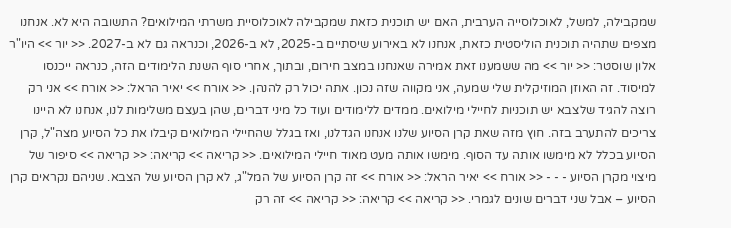שמקבילה, למשל, לאוכלוסייה הערבית, האם יש תוכנית כזאת שמקבילה לאוכלוסיית משרתי המילואים? התשובה היא לא. אנחנו מצפים שתהיה תוכנית הוליסטית כזאת, אנחנו לא באירוע שיסתיים ב-2025, לא ב-2026, וכנראה גם לא ב-2027. << יור >> היו"ר אלון שוסטר: << יור >> מה ששמענו זאת אמירה שאנחנו במצב חירום, ובתוך, אחרי סוף השנת הלימודים הזה, כנראה ייכנסו למיסוד. זה האוזן המוזיקלית שלי שמעה, אני מקווה שזה נכון. אתה יכול רק להנהן. << אורח >> יאיר הראל: << אורח >> אני רק רוצה להגיד שלצבא יש תוכניות לחיילי מילואים. ממדים ללימודים ועוד כל מיני דברים, שהן בעצם משלימות לנו, אנחנו לא היינו צריכים להתערב בזה. חוץ מזה שאת קרן הסיוע שלנו אנחנו הגדלנו, ואז בגלל שהחיילי המילואים קיבלו את כל הסיוע מצה"ל, קרן הסיוע בכלל לא מימשו אותה עד הסוף. מימשו אותה מעט מאוד חיילי המילואים. << קריאה >> קריאה: << קריאה >> סיפור של מיצוי מקרן הסיוע - - - << אורח >> יאיר הראל: << אורח >> זה קרן הסיוע של המל"ג, לא קרן הסיוע של הצבא. שניהם נקראים קרן הסיוע – אבל שני דברים שונים לגמרי. << קריאה >> קריאה: << קריאה >> זה רק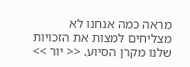מראה כמה אנחנו לא מצליחים למצות את הזכויות שלנו מקרן הסיוע. << יור >>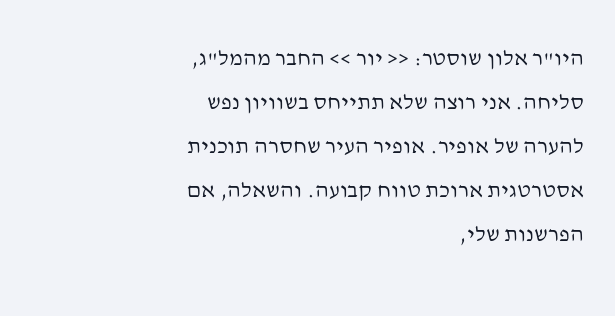היו"ר אלון שוסטר: << יור >> החבר מהמל"ג, סליחה. אני רוצה שלא תתייחס בשוויון נפש להערה של אופיר. אופיר העיר שחסרה תוכנית אסטרטגית ארוכת טווח קבועה. והשאלה, אם הפרשנות שלי,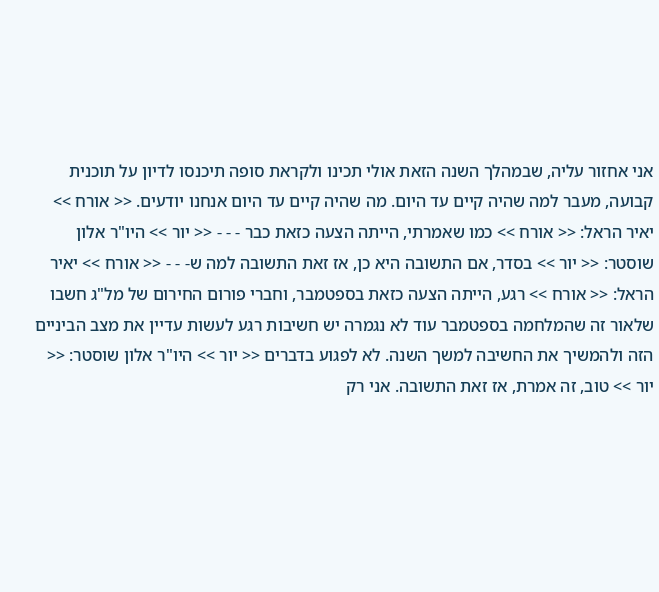אני אחזור עליה, שבמהלך השנה הזאת אולי תכינו ולקראת סופה תיכנסו לדיון על תוכנית קבועה, מעבר למה שהיה קיים עד היום. מה שהיה קיים עד היום אנחנו יודעים. << אורח >> יאיר הראל: << אורח >> כמו שאמרתי, הייתה הצעה כזאת כבר - - - << יור >> היו"ר אלון שוסטר: << יור >> בסדר, אם התשובה היא כן, אז זאת התשובה למה ש- - - << אורח >> יאיר הראל: << אורח >> רגע, הייתה הצעה כזאת בספטמבר, וחברי פורום החירום של מל"ג חשבו שלאור זה שהמלחמה בספטמבר עוד לא נגמרה יש חשיבות רגע לעשות עדיין את מצב הביניים הזה ולהמשיך את החשיבה למשך השנה. לא לפגוע בדברים << יור >> היו"ר אלון שוסטר: << יור >> טוב, זה אמרת, אז זאת התשובה. אני רק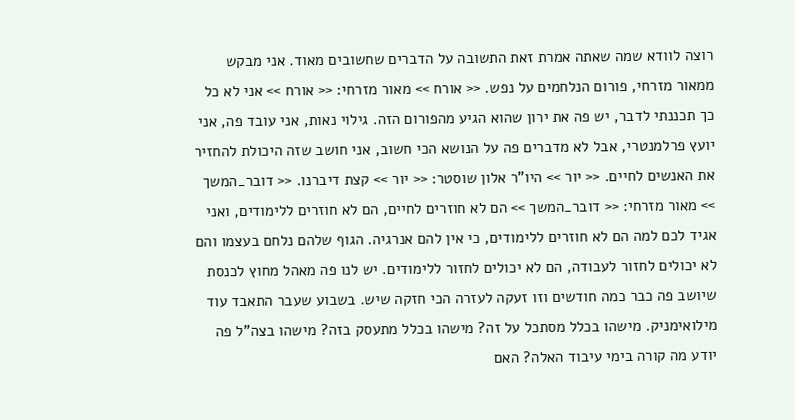רוצה לוודא שמה שאתה אמרת זאת התשובה על הדברים שחשובים מאוד. אני מבקש ממאור מזרחי, פורום הנלחמים על נפש. << אורח >> מאור מזרחי: << אורח >> אני לא כל כך תכננתי לדבר, יש פה את ירון שהוא הגיע מהפורום הזה. גילוי נאות, אני עובד פה, אני יועץ פרלמנטרי, אבל לא מדברים פה על הנושא הכי חשוב, אני חושב שזה היכולת להחזיר את האנשים לחיים. << יור >> היו"ר אלון שוסטר: << יור >> קצת דיברנו. << דובר_המשך >> מאור מזרחי: << דובר_המשך >> הם לא חוזרים לחיים, הם לא חוזרים ללימודים, ואני אגיד לכם למה הם לא חוזרים ללימודים, כי אין להם אנרגיה. הגוף שלהם נלחם בעצמו והם לא יכולים לחזור לעבודה, הם לא יכולים לחזור ללימודים. יש לנו פה מאהל מחוץ לכנסת שיושב פה כבר כמה חודשים וזו זעקה לעזרה הכי חזקה שיש. בשבוע שעבר התאבד עוד מילואימניק. מישהו בכלל מסתכל על זה? מישהו בכלל מתעסק בזה? מישהו בצה"ל פה יודע מה קורה בימי עיבוד האלה? האם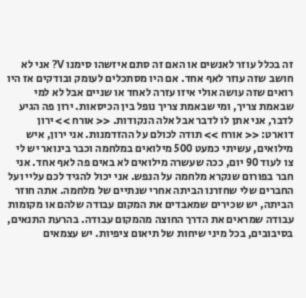זה בכלל עוזר לאנשים או האם זה סתם איזשהו סימנו V? אני לא חושב שזה עוזר לאף אחד. אם היו מסתכלים לעומק ובודקים אז היו רואים שזה עושה אולי איזו עזרה לאחד או שניים אבל לא למי שבאמת צריך, ומי שבאמת צריך נופל בין הכיסאות. ירון פה הגיע לדבר, אני אתן לו לדבר אבל אלה הנקודות. << אורח >> ירון דוארט: << אורח >> תודה לכולם על ההזדמנות. אני ירון, איש מילואים, עשיתי כמעט 500 מילואים במלחמה וכבר בינואר יש לי צו לעוד 90 יום, ככה שעשרה מילואים לא באים פה לאף אחד. אני חבר בפורום שנקרא מלחמה על הנפש. אני יכול להגיד לכם עליי ועל החברים שלי שחזרנו הביתה אחרי שנתיים של מלחמה. אתה חוזר הביתה, יש שכירים שמאבדים את המקום עבודה שלהם או מקומות עבודה שמראים את הדרך החוצה מהמקום עבודה. בהרעת התנאים, בסיבובים, בכל מיני שיחות של תיאום ציפיות. יש עצמאים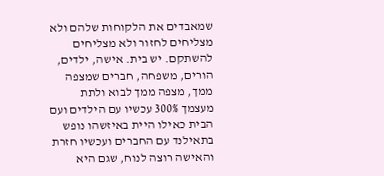שמאבדים את הלקוחות שלהם ולא מצליחים לחזור ולא מצליחים להשתקם. יש בית. אישה, ילדים, הורים, משפחה, חברים שמצפה ממך, מצפה ממך לבוא ולתת מעצמך 300% עכשיו עם הילדים ועם הבית כאילו היית באיזשהו נופש בתאילנד עם החברים ועכשיו חזרת והאישה רוצה לנוח, שגם היא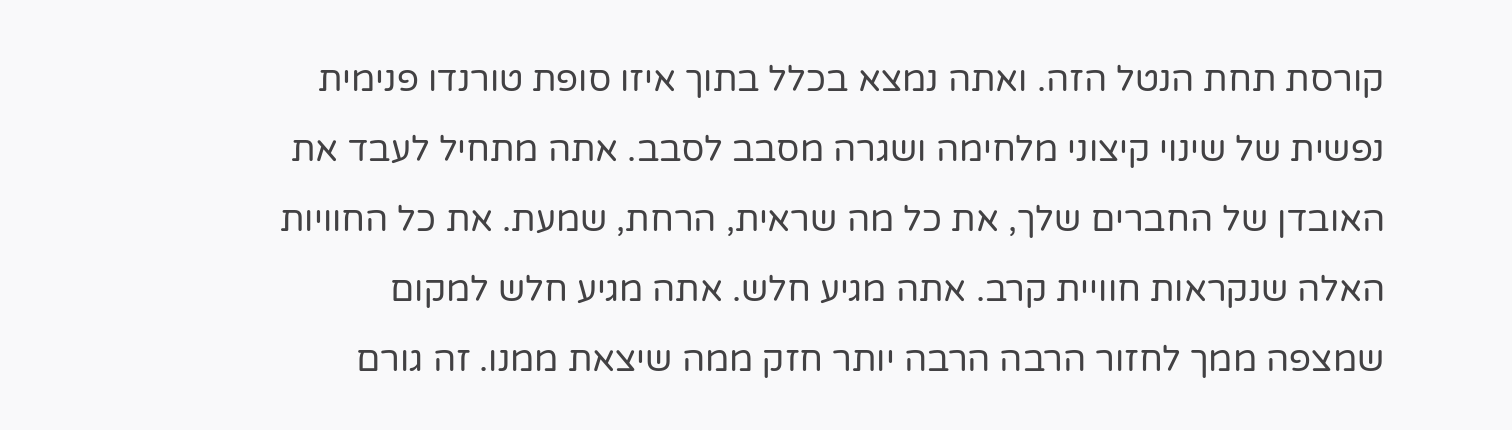קורסת תחת הנטל הזה. ואתה נמצא בכלל בתוך איזו סופת טורנדו פנימית נפשית של שינוי קיצוני מלחימה ושגרה מסבב לסבב. אתה מתחיל לעבד את האובדן של החברים שלך, את כל מה שראית, הרחת, שמעת. את כל החוויות האלה שנקראות חוויית קרב. אתה מגיע חלש. אתה מגיע חלש למקום שמצפה ממך לחזור הרבה הרבה יותר חזק ממה שיצאת ממנו. זה גורם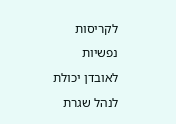לקריסות נפשיות לאובדן יכולת לנהל שגרת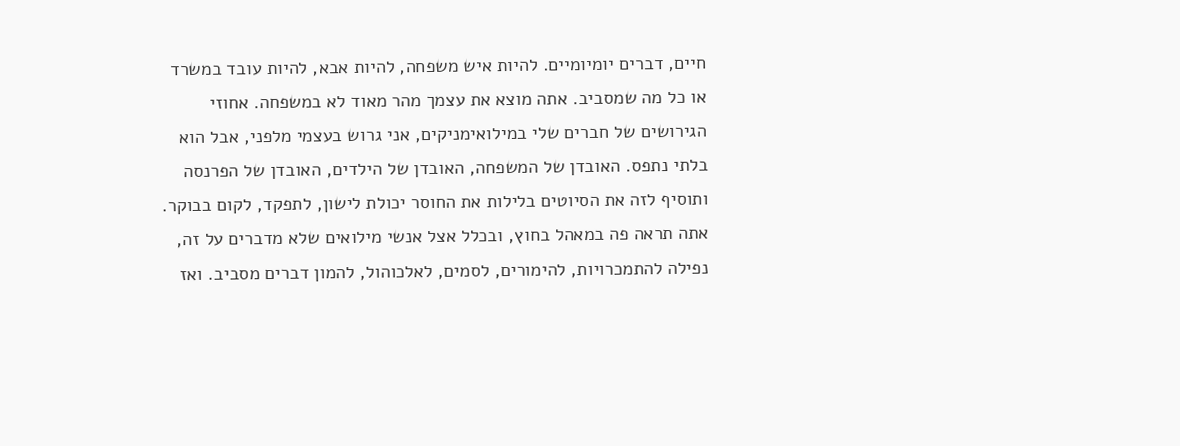חיים, דברים יומיומיים. להיות איש משפחה, להיות אבא, להיות עובד במשרד או כל מה שמסביב. אתה מוצא את עצמך מהר מאוד לא במשפחה. אחוזי הגירושים של חברים שלי במילואימניקים, אני גרוש בעצמי מלפני, אבל הוא בלתי נתפס. האובדן של המשפחה, האובדן של הילדים, האובדן של הפרנסה ותוסיף לזה את הסיוטים בלילות את החוסר יכולת לישון, לתפקד, לקום בבוקר. אתה תראה פה במאהל בחוץ, ובכלל אצל אנשי מילואים שלא מדברים על זה, נפילה להתמכרויות, להימורים, לסמים, לאלכוהול, להמון דברים מסביב. ואז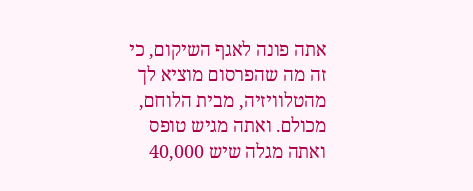אתה פונה לאגף השיקום, כי זה מה שהפרסום מוציא לך מהטלוויזיה, מבית הלוחם, מכולם. ואתה מגיש טופס ואתה מגלה שיש 40,000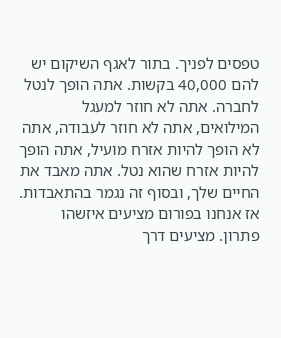טפסים לפניך. בתור לאגף השיקום יש להם 40,000 בקשות. אתה הופך לנטל לחברה. אתה לא חוזר למעגל המילואים, אתה לא חוזר לעבודה, אתה לא הופך להיות אזרח מועיל, אתה הופך להיות אזרח שהוא נטל. אתה מאבד את החיים שלך, ובסוף זה נגמר בהתאבדות. אז אנחנו בפורום מציעים איזשהו פתרון. מציעים דרך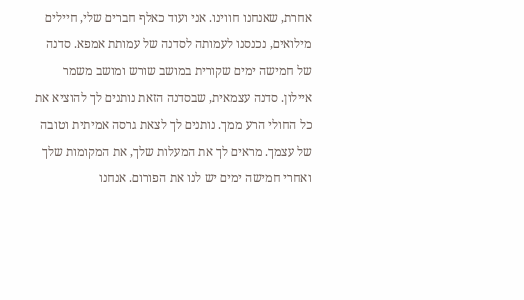אחרת, שאנחנו חווינו. אני ועוד כאלף חברים שלי, חיילים מילואים, נכנסנו לעמותה לסדנה של עמותת אמפא. סדנה של חמישה ימים שקורית במושב שורש ומושב משמר איילון. סדנה עצמאית, שבסדנה הזאת נותנים לך להוציא את כל החולי הרע ממך. נותנים לך לצאת גרסה אמיתית וטובה של עצמך. מראים לך את המעלות שלך, את המקומות שלך ואחרי חמישה ימים יש לנו את הפורום. אנחנו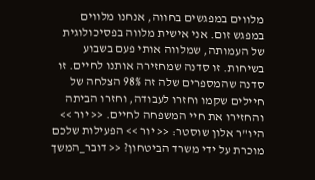מלווים במפגשים בחווה, אנחנו מלווים במפגש זום. אני אישית מלווה בפסיכולוגית של העמותה, שמלווה אותי פעם בשבוע בשיחות. זו סדנה שמחזירה אותנו לחיים. זו סדנה שהמספרים שלה זה 98% הצלחה של חיילים שקמו וחזרו לעבודה, וחזרו הביתה והחזירו את חיי המשפחה לחיים. << יור >> היו"ר אלון שוסטר: << יור >> הפעילות שלכם מוכרת על ידי משרד הביטחון? << דובר_המשך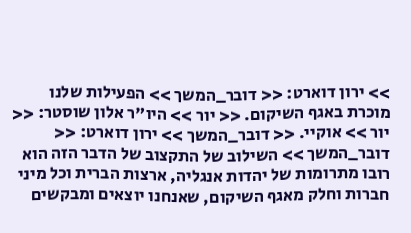>> ירון דוארט: << דובר_המשך >> הפעילות שלנו מוכרת באגף השיקום. << יור >> היו"ר אלון שוסטר: << יור >> אוקיי. << דובר_המשך >> ירון דוארט: << דובר_המשך >> השילוב של התקצוב של הדבר הזה הוא רובו מתרומות של יהדות אנגליה, ארצות הברית וכל מיני חברות וחלק מאגף השיקום, שאנחנו יוצאים ומבקשים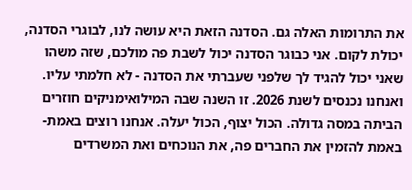את התרומות האלה גם. הסדנה הזאת היא עושה לנו, לבוגרי הסדנה, יכולת לקום. אני כבוגר הסדנה יכול לשבת פה מולכם, שזה משהו שאני יכול להגיד לך שלפני שעברתי את הסדנה - לא חלמתי עליו. ואנחנו נכנסים לשנת 2026. זו השנה שבה המילואימניקים חוזרים הביתה במסה גדולה. הכול יצוף, הכול יעלה. אנחנו רוצים באמת-באמת להזמין את החברים פה, את הנוכחים ואת המשרדים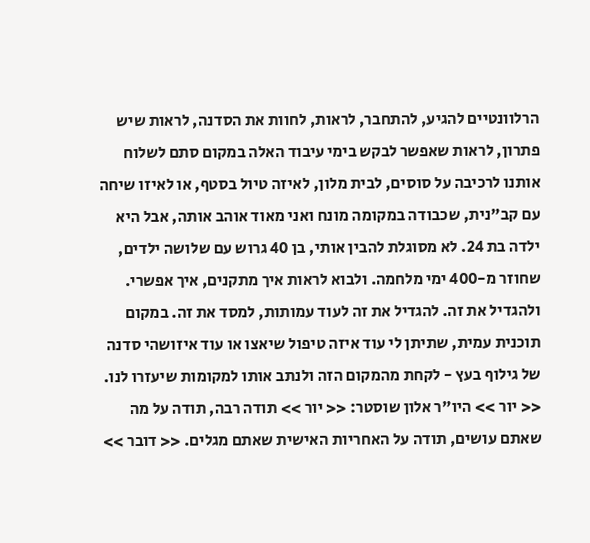הרלוונטיים להגיע, להתחבר, לראות, לחוות את הסדנה, לראות שיש פתרון, לראות שאפשר לבקש בימי עיבוד האלה במקום סתם לשלוח אותנו לרכיבה על סוסים, לבית מלון, לאיזה טיול בסטף, או לאיזו שיחה עם קב"נית, שכבודה במקומה מונח ואני מאוד אוהב אותה, אבל היא ילדה בת 24. לא מסוגלת להבין אותי, בן 40 גרוש עם שלושה ילדים, שחוזר מ-400 ימי מלחמה. ולבוא לראות איך מתקנים, איך אפשרי. ולהגדיל את זה. להגדיל את זה לעוד עמותות, למסד את זה. במקום תוכנית עמית, שתיתן לי עוד איזה טיפול שיאצו או עוד איזושהי סדנה של גילוף בעץ - לקחת מהמקום הזה ולנתב אותו למקומות שיעזרו לנו. << יור >> היו"ר אלון שוסטר: << יור >> תודה רבה, תודה על מה שאתם עושים, תודה על האחריות האישית שאתם מגלים. << דובר >>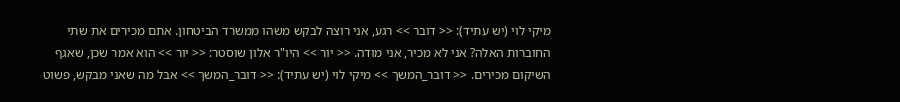מיקי לוי (יש עתיד): << דובר >> רגע, אני רוצה לבקש משהו ממשרד הביטחון. אתם מכירים את שתי החוברות האלה? אני לא מכיר, אני מודה. << יור >> היו"ר אלון שוסטר: << יור >> הוא אמר שכן, שאגף השיקום מכירים. << דובר_המשך >> מיקי לוי (יש עתיד): << דובר_המשך >> אבל מה שאני מבקש, פשוט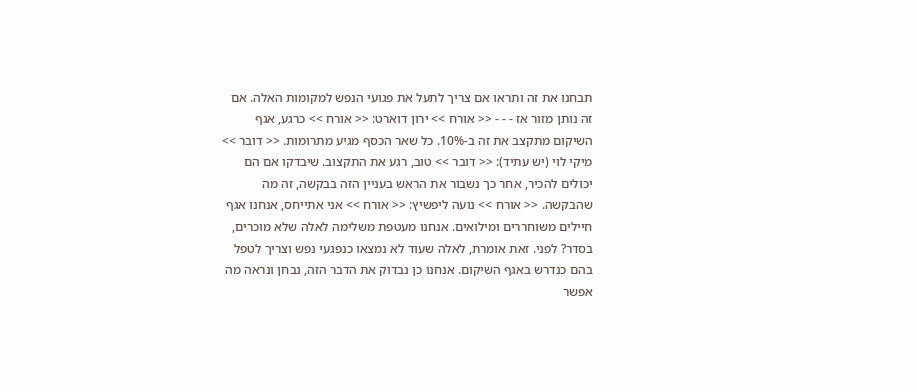תבחנו את זה ותראו אם צריך לתעל את פגועי הנפש למקומות האלה. אם זה נותן מזור אז - - - << אורח >> ירון דוארט: << אורח >> כרגע, אגף השיקום מתקצב את זה ב-10%. כל שאר הכסף מגיע מתרומות. << דובר >> מיקי לוי (יש עתיד): << דובר >> טוב, רגע את התקצוב. שיבדקו אם הם יכולים להכיר, אחר כך נשבור את הראש בעניין הזה בבקשה, זה מה שהבקשה. << אורח >> נועה ליפשיץ: << אורח >> אני אתייחס, אנחנו אגף חיילים משוחררים ומילואים. אנחנו מעטפת משלימה לאלה שלא מוכרים, בסדר? לפני. זאת אומרת, לאלה שעוד לא נמצאו כנפגעי נפש וצריך לטפל בהם כנדרש באגף השיקום. אנחנו כן נבדוק את הדבר הזה, נבחן ונראה מה אפשר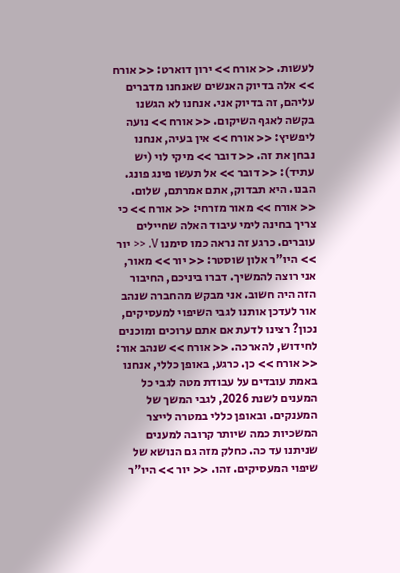לעשות. << אורח >> ירון דוארט: << אורח >> אלה בדיוק האנשים שאנחנו מדברים עליהם, זה בדיוק אני. אנחנו לא הגשנו בקשה לאגף השיקום. << אורח >> נועה ליפשיץ: << אורח >> אין בעיה, אנחנו נבחן את זה. << דובר >> מיקי לוי (יש עתיד): << דובר >> אל תעשו פינג פונג. הבנו. היא תבדוק, אתם אמרתם, שלום. << אורח >> מאור מזרחי: << אורח >> כי צריך בחינה לימי עיבוד האלה שחיילים עוברים. כרגע זה נראה כמו סימנו V. << יור >> היו"ר אלון שוסטר: << יור >> מאור, אני רוצה להמשיך. דברו ביניכם, החיבור הזה היה חשוב. אני מבקש מהחברה שנהב אור לעדכן אותנו לגבי השיפוי למעסיקים, נכון? רצינו לדעת אם אתם ערוכים ומוכנים לחידוש, להארכה. << אורח >> שנהב אור: << אורח >> כן. כרגע, באופן כללי, אנחנו באמת עובדים על עבודת מטה לגבי כל המענים לשנת 2026, לגבי המשך של המענקים. ובאופן כללי במטרה לייצר המשכיות כמה שיותר קרובה למענים שניתנו עד כה. כחלק מזה גם הנושא של שיפוי המעסיקים. זהו. << יור >> היו"ר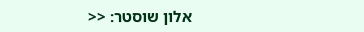אלון שוסטר: <<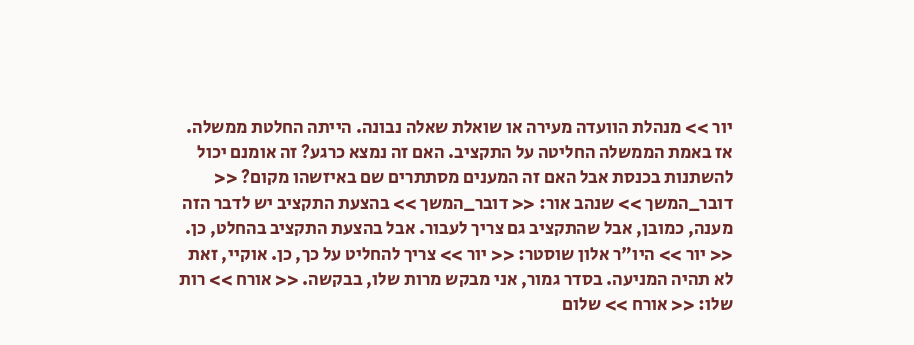יור >> מנהלת הוועדה מעירה או שואלת שאלה נבונה. הייתה החלטת ממשלה. אז באמת הממשלה החליטה על התקציב. האם זה נמצא כרגע? זה אומנם יכול להשתנות בכנסת אבל האם זה המענים מסתתרים שם באיזשהו מקום? << דובר_המשך >> שנהב אור: << דובר_המשך >> בהצעת התקציב יש לדבר הזה מענה, כמובן, אבל שהתקציב גם צריך לעבור. אבל בהצעת התקציב בהחלט, כן. << יור >> היו"ר אלון שוסטר: << יור >> צריך להחליט על כך, כן. אוקיי, זאת לא תהיה המניעה. בסדר גמור, אני מבקש מרות שלו, בבקשה. << אורח >> רות שלו: << אורח >> שלום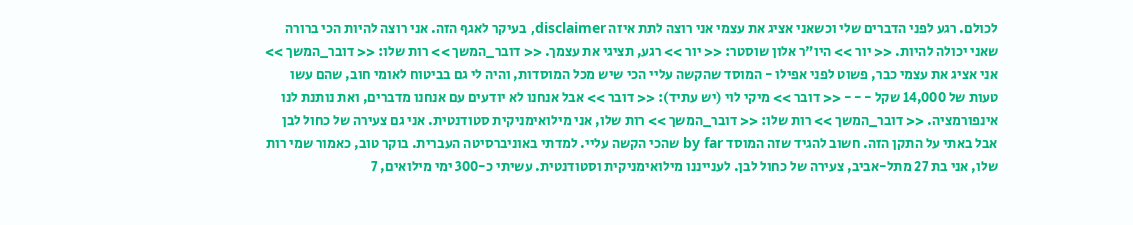לכולם. רגע לפני הדברים שלי וכשאני אציג את עצמי אני רוצה לתת איזה disclaimer, בעיקר לאגף הזה. אני רוצה להיות הכי ברורה שאני יכולה להיות. << יור >> היו"ר אלון שוסטר: << יור >> רגע, תציגי את עצמך. << דובר_המשך >> רות שלו: << דובר_המשך >> אני אציג את עצמי כבר, פשוט לפני אפילו - המוסד שהקשה עליי הכי שיש מכל המוסדות, והיה לי גם בביטוח לאומי חוב, שהם עשו טעות של 14,000 שקל - - - << דובר >> מיקי לוי (יש עתיד): << דובר >> אבל אנחנו לא יודעים עם אנחנו מדברים, ואת נותנת לנו אינפורמציה. << דובר_המשך >> רות שלו: << דובר_המשך >> רות שלו, אני מילואימניקית סטודנטית. אני גם צעירה של כחול לבן אבל באתי על התקן הזה. חשוב להגיד שזה המוסד by far שהכי הקשה עליי. למדתי באוניברסיטה העברית. בוקר טוב, כאמור שמי רות שלו, אני בת 27 מתל-אביב, צעירה של כחול לבן. לענייננו מילואימניקית וסטודנטית. עשיתי כ-300 ימי מילואים, 7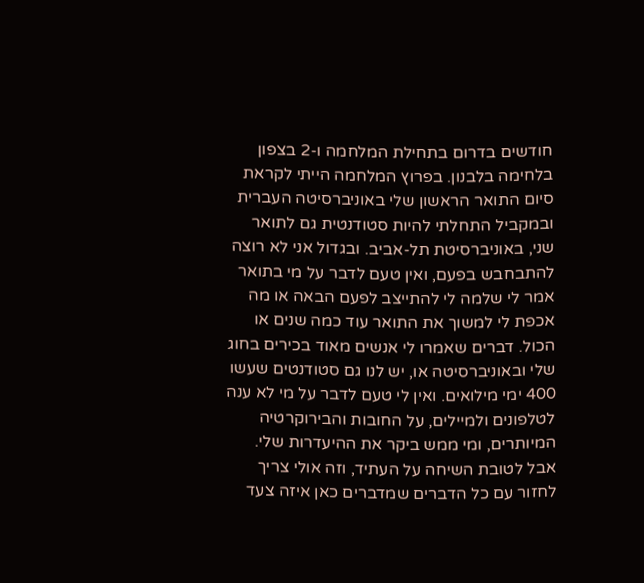חודשים בדרום בתחילת המלחמה ו-2 בצפון בלחימה בלבנון. בפרוץ המלחמה הייתי לקראת סיום התואר הראשון שלי באוניברסיטה העברית ובמקביל התחלתי להיות סטודנטית גם לתואר שני, באוניברסיטת תל-אביב. ובגדול אני לא רוצה להתבחבש בפעם, ואין טעם לדבר על מי בתואר אמר לי שלמה לי להתייצב לפעם הבאה או מה אכפת לי למשוך את התואר עוד כמה שנים או הכול. דברים שאמרו לי אנשים מאוד בכירים בחוג שלי ובאוניברסיטה או, יש לנו גם סטודנטים שעשו 400 ימי מילואים. ואין לי טעם לדבר על מי לא ענה לטלפונים ולמיילים, על החובות והבירוקרטיה המיותרים, ומי ממש ביקר את ההיעדרות שלי. אבל לטובת השיחה על העתיד, וזה אולי צריך לחזור עם כל הדברים שמדברים כאן איזה צעד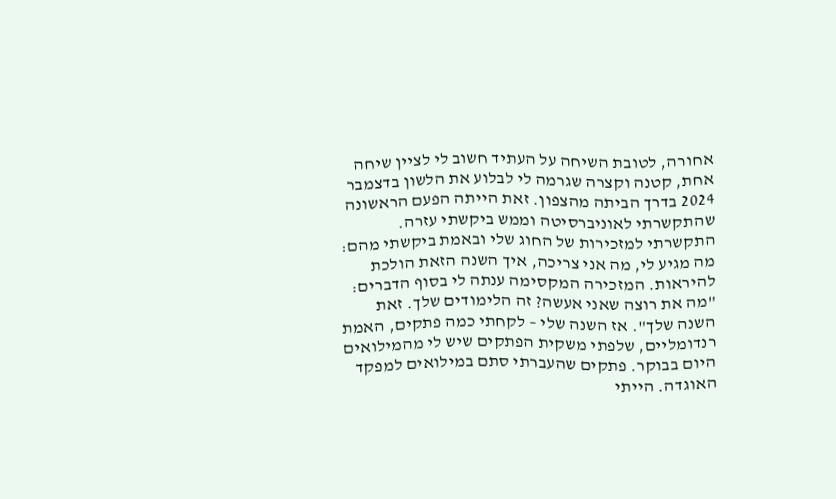אחורה, לטובת השיחה על העתיד חשוב לי לציין שיחה אחת, קטנה וקצרה שגרמה לי לבלוע את הלשון בדצמבר 2024 בדרך הביתה מהצפון. זאת הייתה הפעם הראשונה שהתקשרתי לאוניברסיטה וממש ביקשתי עזרה. התקשרתי למזכירות של החוג שלי ובאמת ביקשתי מהם: מה מגיע לי, מה אני צריכה, איך השנה הזאת הולכת להיראות. המזכירה המקסימה ענתה לי בסוף הדברים: "מה את רוצה שאני אעשה? זה הלימודים שלך. זאת השנה שלך". אז השנה שלי – לקחתי כמה פתקים, האמת רנדומליים, שלפתי משקית הפתקים שיש לי מהמילואים היום בבוקר. פתקים שהעברתי סתם במילואים למפקד האוגדה. הייתי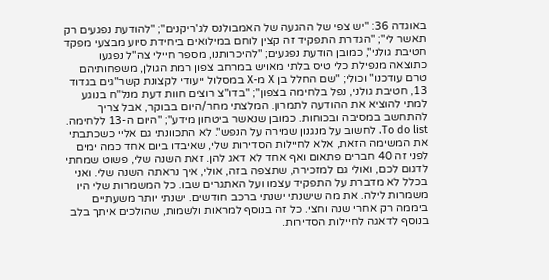באוגדה 36: "יש צפי של ההגעה של האמבולנס לג'ריקנים"; "להודעת נפגעים רק תאשר לי"; "הגדרת התפקיד זה קצין לוחם במילואים ביחידת סיוע מבצעי מפקד חטיבת גולני", כמובן הודעת נפגעים; "להיכרותנו, מספר חיילי צה"ל נפגעו כתוצאה מנפילת כלי טיס בלתי מאויש במרחב צפון רמת הגולן, משפחותיהם טרם עודכנו" וכולי; "שם החלל בן X מ-X במסלול ייעודי לקצונת קשר"גים בגדוד 13, חטיבת גולני, נפל בלחימה בצפון"; "בדו"צ רוצים חוות דעת מנל"ח בנוגע למתי להוציא את ההודעה לתמרון. המלצתי מחר/היום בבוקר, אבל צריך להתחשב במסיבה ובכוחות. כמובן שנאשר ביטחון מידע"; "היום ה-13 ללחימה. To do list. לחשוב על מנגנון שמירה על הנפש". לא התכוונתי גם אליי כשכתבתי את המשימה הזאת, אלא לחיילות הסדירות שלי, שאיבדו ביום אחד כמה ימים לפני זה 40 חברים פתאום ואף אחד לא דאג להן. זאת השנה שלי, פשוט שמחתי לדגום לכם, ואולי גם למזכירה, שתצפה בזה, אולי, איך נראתה השנה שלי. ואני בכלל לא מדברת על התפקיד עצמו ועל האתגרים שבו. כל המשמרות שלי היו משמרות לילה. את מה שישנתי ישנתי ברכב חודשים. ישנתי יותר משעתיים ביממה רק אחרי שנה וחצי. כל זה בנוסף למראות ולשמות, שהולכים איתך בלב בנוסף לדאגה לחיילות הסדירות.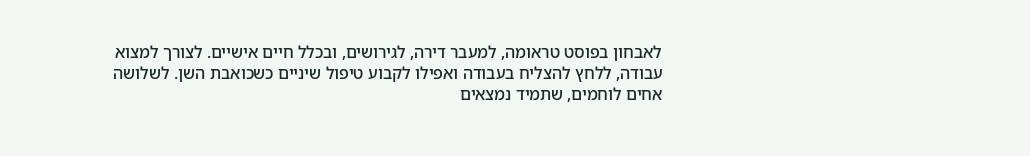לאבחון בפוסט טראומה, למעבר דירה, לגירושים, ובכלל חיים אישיים. לצורך למצוא עבודה, ללחץ להצליח בעבודה ואפילו לקבוע טיפול שיניים כשכואבת השן. לשלושה אחים לוחמים, שתמיד נמצאים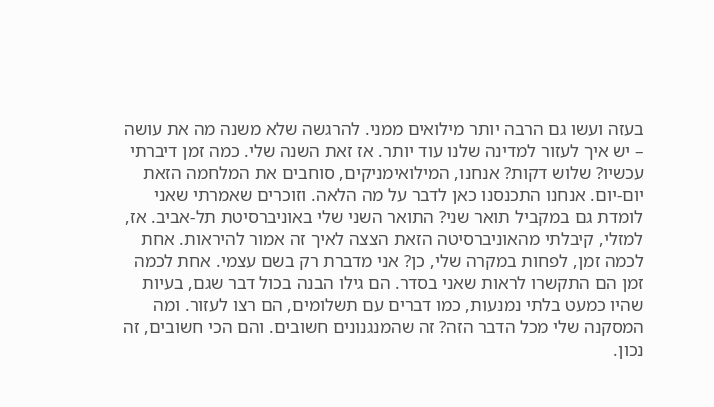בעזה ועשו גם הרבה יותר מילואים ממני. להרגשה שלא משנה מה את עושה – יש איך לעזור למדינה שלנו עוד יותר. אז זאת השנה שלי. כמה זמן דיברתי עכשיו? שלוש דקות? אנחנו, המילואימניקים, סוחבים את המלחמה הזאת יום-יום. אנחנו התכנסנו כאן לדבר על מה הלאה. וזוכרים שאמרתי שאני לומדת גם במקביל תואר שני? התואר השני שלי באוניברסיטת תל-אביב. אז, למזלי, קיבלתי מהאוניברסיטה הזאת הצצה לאיך זה אמור להיראות. אחת לכמה זמן, לפחות במקרה שלי, כן? אני מדברת רק בשם עצמי. אחת לכמה זמן הם התקשרו לראות שאני בסדר. הם גילו הבנה בכול דבר שגם, בעיות שהיו כמעט בלתי נמנעות, כמו דברים עם תשלומים, הם רצו לעזור. ומה המסקנה שלי מכל הדבר הזה? זה שהמנגנונים חשובים. והם הכי חשובים, זה נכון.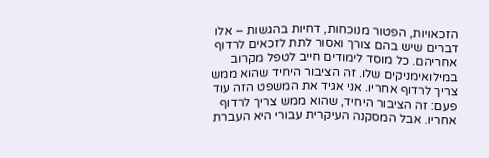הזכאויות, הפטור מנוכחות, דחיות בהגשות – אלו דברים שיש בהם צורך ואסור לתת לזכאים לרדוף אחריהם. כל מוסד לימודים חייב לטפל מקרוב במילואימניקים שלו. זה הציבור היחיד שהוא ממש צריך לרדוף אחריו. אני אגיד את המשפט הזה עוד פעם: זה הציבור היחיד, שהוא ממש צריך לרדוף אחריו. אבל המסקנה העיקרית עבורי היא העברת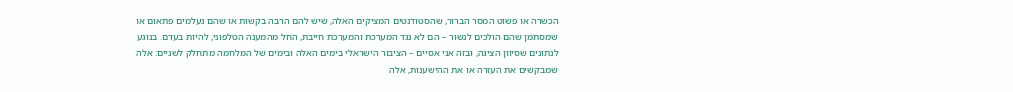הכשרה או פשוט המסר הברור, שהסטודנטים המציקים האלה, שיש להם הרבה בקשות או שהם נעלמים פתאום או שמסתמן שהם הולכים לנשור – הם לא נגד המערכת והמערכת חייבת, החל מהמענה הטלפוני, להיות בעדם. בנוגע לנתונים שסיוון הציגה, ובזה אני אסיים – הציבור הישראלי בימים האלה ובימים של המלחמה מתחלק לשניים: אלה שמבקשים את העזרה או את ההישענות, אלה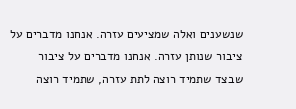שנשענים ואלה שמציעים עזרה. אנחנו מדברים על ציבור שנותן עזרה. אנחנו מדברים על ציבור שבצד שתמיד רוצה לתת עזרה, שתמיד רוצה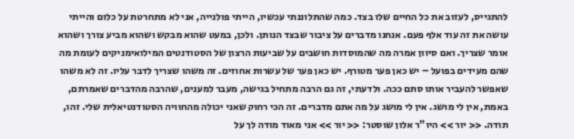להתגייס, לעזוב את כל החיים שלו בצד. כמה שהתלוננתי עכשיו, הייתי פולנייה, אני לא מתחרטת על כלום והייתי עושה את זה עוד אלף פעם. אנחנו מדברים על ציבור שבצד הנותן. ולכן, במעט שהוא מבקש ושהוא מביע צורך ושהוא אומר שצריך. ואם סיוון אמרה מה שהמוסדות חושבים על שביעות הרצון של הסטודנטים המילואימניקים לעומת מה שהם מעידים בפועל – יש כאן פער מטורף. יש כאן פער של עשרות אחוזים. זה משהו שצריך לדבר עליו. זה לא משהו שאפשר להעביר אותו סתם ככה. ולדעתי, זה גם הרבה מתחיל בגישה, מעבר למענים, שהרבה מהדברים שאמרתם, באמת, אין לי מושג. אין לי מושג על מה אתם מדברים. זה הכי רחוק שאני יכולה מהחוויה הסטודנטיאלית שלי. זהו, תודה. << יור >> היו"ר אלון שוסטר: << יור >> אני מאוד מודה לך על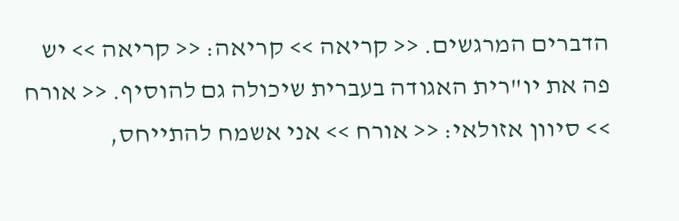הדברים המרגשים. << קריאה >> קריאה: << קריאה >> יש פה את יו"רית האגודה בעברית שיכולה גם להוסיף. << אורח >> סיוון אזולאי: << אורח >> אני אשמח להתייחס,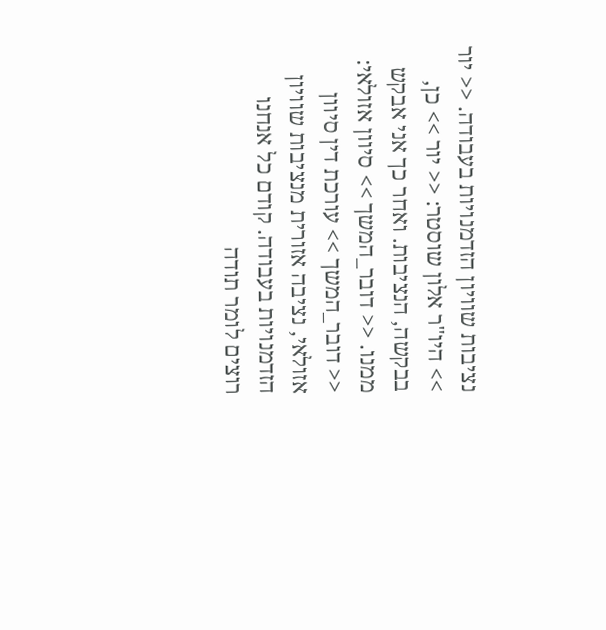נציבות שוויון הזדמנויות בעבודה. << יור >> היו"ר אלון שוסטר: << יור >> כן, בבקשה, הנציבות. ואחר כך אני אבקש ממנו. << דובר_המשך >> סיוון אזולאי: << דובר_המשך >> עורכת דין סיוון אזולאי, נציבה אזורית מנציבות שוויון הזדמנויות בעבודה. קודם כל אנחנו רוצים לומר תודה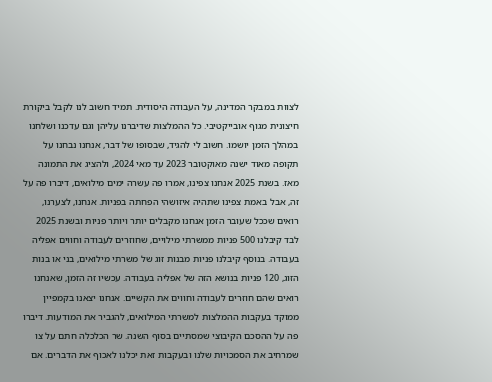לצוות במבקר המדינה, על העבודה היסודית. תמיד חשוב לנו לקבל ביקורת חיצונית מגוף אובייקטיבי. כל ההמלצות שדיברנו עליהן וגם עדכנו ושלחנו במהלך הזמן יושמו. חשוב לי להגיד, שבסופו של דבר, אנחנו נבחנו על תקופה מאוד ישנה מאוקטובר 2023 עד מאי 2024, ולהציג את התמונה מאז. בשנת 2025 אנחנו צפינו, אמרו פה עשרה ימים מילואים, דיברו פה על זה, אבל באמת צפינו שתהיה איזושהי הפחתה בפניות. אנחנו, לצערנו, רואים שככל שעובר הזמן אנחנו מקבלים יותר ויותר פניות ובשנת 2025 לבד קיבלנו 500 פניות ממשרתי מילויים, שחוזרים לעבודה וחווים אפליה בעבודה. בנוסף קיבלנו פניות מבנות זוג של משרתי מילואים, בני או בנות הזוג, 120 פניות בנושא הזה של אפליה בעבודה. עכשיו זה הזמן, שאנחנו רואים שהם חוזרים לעבודה וחווים את הקשיים. אנחנו יצאנו בקמפיין ממוקד בעקבות ההמלצות למשרתי המילואים, להגביר את המודעות. דיברו פה על ההסכם הקיבוצי שמסתיים בסוף השנה. שר הכלכלה חתם על צו שמרחיב את הסמכויות שלנו ובעקבות זאת יכלנו לאכוף את הדברים. אם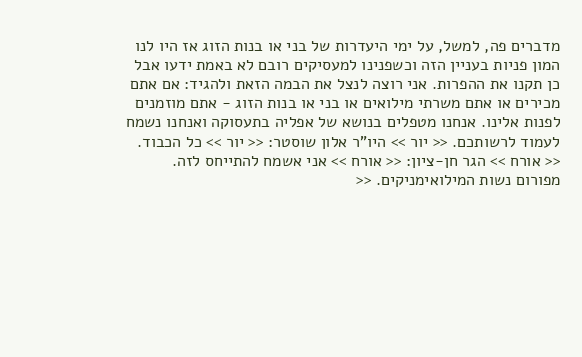מדברים פה, למשל, על ימי היעדרות של בני או בנות הזוג אז היו לנו המון פניות בעניין הזה וכשפנינו למעסיקים רובם לא באמת ידעו אבל כן תקנו את ההפרות. אני רוצה לנצל את הבמה הזאת ולהגיד: אם אתם מכירים או אתם משרתי מילואים או בני או בנות הזוג - אתם מוזמנים לפנות אלינו. אנחנו מטפלים בנושא של אפליה בתעסוקה ואנחנו נשמח לעמוד לרשותכם. << יור >> היו"ר אלון שוסטר: << יור >> כל הכבוד. << אורח >> הגר חן-ציון: << אורח >> אני אשמח להתייחס לזה. מפורום נשות המילואימניקים. <<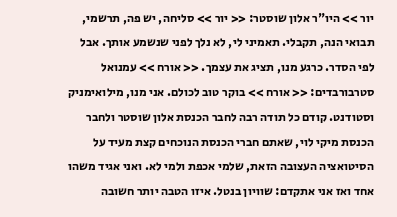יור >> היו"ר אלון שוסטר: << יור >> סליחה, יש פה, תרשמי, תבואי הנה, תקבלי. תאמיני לי, לא נלך לפני שנשמע אותך. אבל לפי הסדר. כרגע מנו, תציג את עצמך. << אורח >> עמנואל סטרבורבדים: << אורח >> בוקר טוב לכולם. אני מנו, מילואימניק וסטודנט. קודם כל תודה רבה לחבר הכנסת אלון שוסטר ולחבר הכנסת מיקי לוי, שאתם חברי הכנסת הנוכחים קצת מעיד על הסיטואציה העצובה הזאת, שלמי אכפת ולמי לא. ואני אגיד משהו אחד ואז אני אתקדם: שוויון בנטל. איזו הטבה יותר חשובה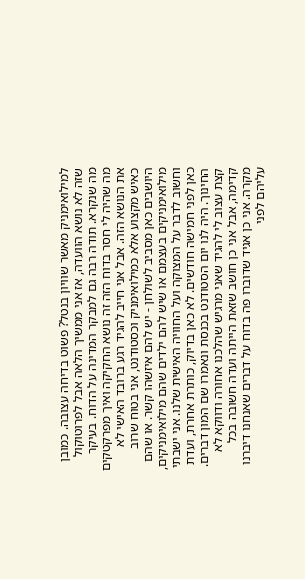למילואימניק מאשר שוויון בנטל? פשוט בדיחה עצובה. כמובן שזה לא נושא הוועדה, אז אני ממשיך הלאה אבל לפרוטוקול מה שנקרא. תודה רבה גם למבקר המדינה על הדוח. בעיקר מה שהיה לי חסר בדוח הזה זה נושא החקיקה ואיך מפרקטקים את הנושא הזה. אבל אני חייב להגיד רגע ברובד האישי לא כאיש מקצוע אלא כמילואימניק וכסטודנט, אני בטוח שרוב היושבים כאן מסביב לשולחן - יש להם איזשהו קשר. או שהם מילואימניקים בעצמם או שיש להם ילדים שהם מילואימניקים, וחשוב לדבר על המצוקה ועל החוויה האישית שלנו. אני ישבתי כאן לפני חמישה חודשים. לא כאן בדיוק, כותרת אחרת, ועדת החינוך. היה לנו יום הסטודנט בכנסת ונאמרו שם המון דברים. קצת עצוב לי להגיד שאני מרגיש שהלכנו אחורה ודווקא לא קדימה, אבל אני כן חושב שזאת הייתה ועדה חשובה בכל מקרה. אני כן אגיד שדוברו פה בדוח על דברים שאנחנו דיברנו עליהם לפני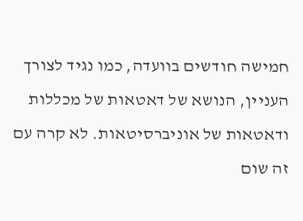חמישה חודשים בוועדה, כמו נגיד לצורך העניין, הנושא של דאטאות של מכללות ודאטאות של אוניברסיטאות. לא קרה עם זה שום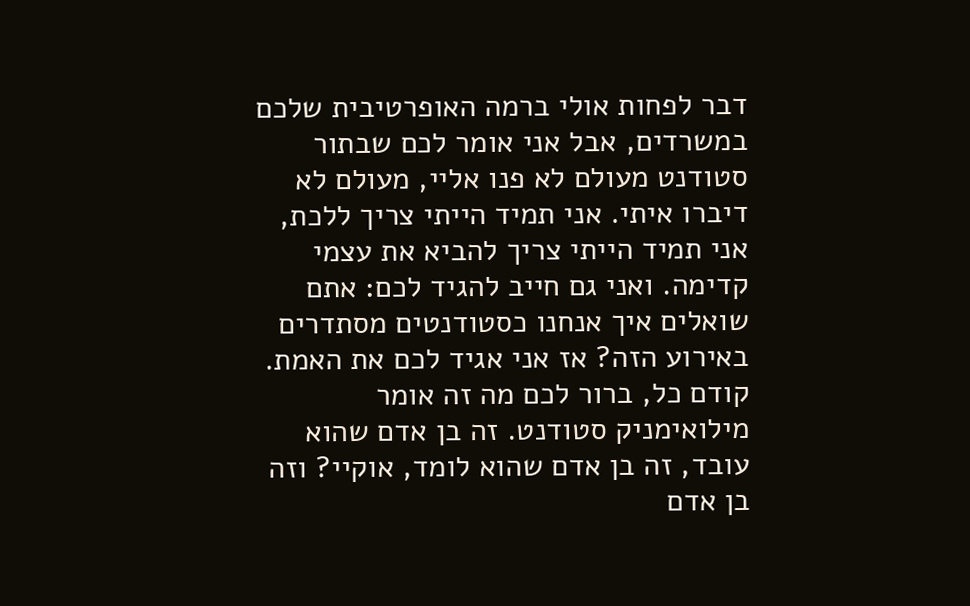דבר לפחות אולי ברמה האופרטיבית שלכם במשרדים, אבל אני אומר לכם שבתור סטודנט מעולם לא פנו אליי, מעולם לא דיברו איתי. אני תמיד הייתי צריך ללכת, אני תמיד הייתי צריך להביא את עצמי קדימה. ואני גם חייב להגיד לכם: אתם שואלים איך אנחנו כסטודנטים מסתדרים באירוע הזה? אז אני אגיד לכם את האמת. קודם כל, ברור לכם מה זה אומר מילואימניק סטודנט. זה בן אדם שהוא עובד, זה בן אדם שהוא לומד, אוקיי? וזה בן אדם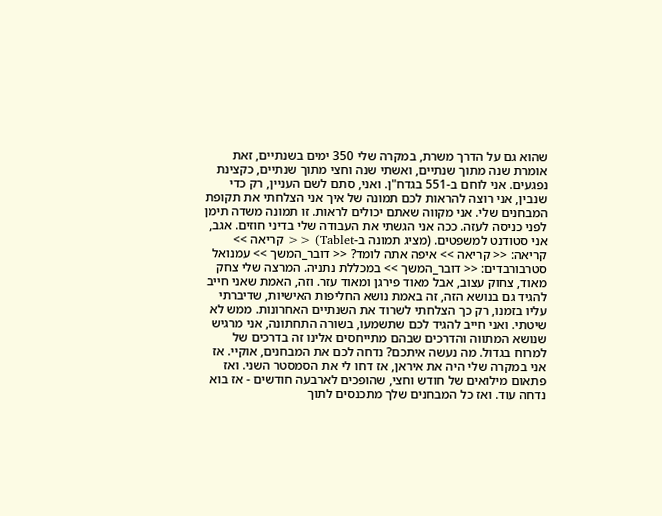שהוא גם על הדרך משרת, במקרה שלי 350 ימים בשנתיים, זאת אומרת שנה מתוך שנתיים, ואשתי שנה וחצי מתוך שנתיים, כקצינת נפגעים. אני לוחם ב-551 בגדח"ן. ואני, סתם לשם העניין, רק כדי שנבין, אני רוצה להראות לכם תמונה של איך אני הצלחתי את תקופת המבחנים שלי. אני מקווה שאתם יכולים לראות. זו תמונה משדה תימן לפני כניסה לעזה. ככה אני הגשתי את העבודה שלי בדיני חוזים. אגב, אני סטודנט למשפטים. (מציג תמונה ב-Tablet) << קריאה >> קריאה: << קריאה >> איפה אתה לומד? << דובר_המשך >> עמנואל סטרבורבדים: << דובר_המשך >> במכללת נתניה. המרצה שלי צחק מאוד, צחוק עצוב, אבל מאוד פירגן ומאוד עזר. וזה, האמת שאני חייב להגיד גם בנושא הזה, זה באמת נושא החליפות האישיות, שדיברתי עליו בזמנו, רק כך הצלחתי לשרוד את השנתיים האחרונות. ממש לא שיטתי. ואני חייב להגיד לכם שתשמעו, בשורה התחתונה, אני מרגיש שנושא המתווה והדרכים שבהם מתייחסים אלינו זה בדרכים של למרוח בגדול. מה נעשה איתכם? נדחה לכם את המבחנים, אוקיי. אז אני במקרה שלי היה את איראן, אז דחו לי את הסמסטר השני. ואז פתאום מילואים של חודש וחצי, שהופכים לארבעה חודשים - אז בוא נדחה עוד. ואז כל המבחנים שלך מתכנסים לתוך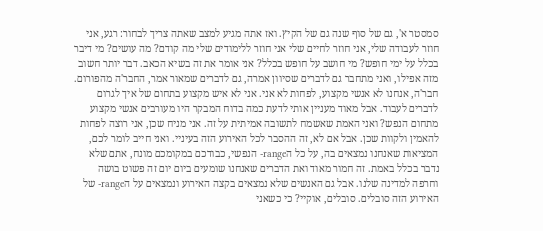סמסטר א', גם של סוף שנה גם של הקיץ. ואז אתה מגיע למצב שאתה צריך לבחור: רגע, אני חוזר לעבודה שלי, אני חוזר לחיים שלי אני חוזר ללימודים שלי מה קודם? מה עושים? מי דיבר בכלל על ימי חופש? מי חושב על חופש בכלל? אני אומר את זה בשיא הכאב. דבר יותר חשוב מזה אפילו, ואני מתחבר גם לדברים שסיוון אמרה, גם לדברים שמאור אמר, החבר'ה מהפורום. חבר'ה, אנחנו לא אנשי מקצוע, לפחות לא אני. אני לא איש מקצוע בתחום של איך לגרום לדברים לעבוד. אבל מאוד מעניין אותי לדעת כמה בדוח המבקר היו מעורבים אנשי מקצוע מתחום הנפש? ואני האמת שאשמח לתשובה אמיתית על זה. אני מניח שכן, אני רוצה לפחות להאמין ולקוות שכן. אבל אם לא, זה ההסבר לכל האירוע הזה בעיניי. ואני חייב לומר לכם, המציאות שאנחנו נמצאים בה, על כל הrange- הנפשי, כבודכם במקומכם מונח, אתם שלא נדבר בכלל באמת. זה חמור מאוד ואת הדברים שאנחנו שומעים ביום יום זה פשוט בושה וחרפה למדינה שלנו. אבל גם האנשים שלא נמצאים בקצה האירוע ונמצאים על הrange- של האירוע הזה סובלים. סובלים, אוקיי? כי כשאני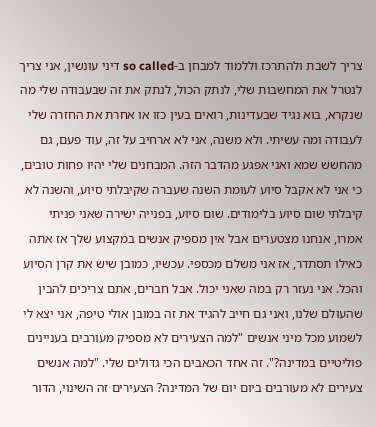צריך לשבת ולהתרכז וללמוד למבחן ב-so called דיני עונשין, אני צריך לנטרל את המחשבות שלי, לנתק הכול, לנתק את זה שבעבודה שלי מה שנקרא, בוא נגיד שבעדינות, רואים בעין כזו או אחרת את החזרה שלי לעבודה ומה עשיתי. ולא משנה, אני לא ארחיב על זה, עוד פעם, גם מהחשש שמא ואני אפגע מהדבר הזה. המבחנים שלי יהיו פחות טובים, כי אני לא אקבל סיוע לעומת השנה שעברה שקיבלתי סיוע, והשנה לא קיבלתי שום סיוע בלימודים. שום סיוע, בפנייה ישירה שאני פניתי אמרו, אנחנו מצטערים אבל אין מספיק אנשים במקצוע שלך אז אתה כאילו תסתדר, אז אני משלם מכספי. עכשיו, כמובן שיש את קרן הסיוע והכל. אני נעזר רק במה שאני יכול. אבל חברים, אתם צריכים להבין שהעולם שלנו, ואני גם חייב להגיד את זה במובן אולי טיפה, אני יצא לי לשמוע מכל מיני אנשים "למה הצעירים לא מספיק מעורבים בעניינים פוליטיים במדינה?". זה אחד הכאבים הכי גדולים שלי. "למה אנשים צעירים לא מעורבים ביום יום של המדינה? הצעירים זה השינוי, הדור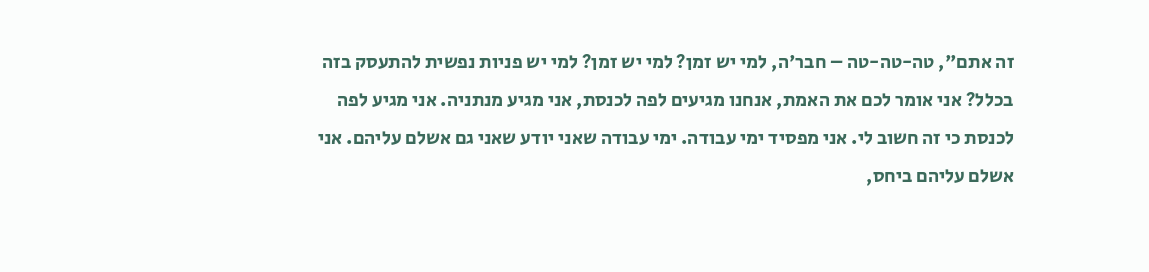זה אתם", טה-טה-טה – חבר'ה, למי יש זמן? למי יש זמן? למי יש פניות נפשית להתעסק בזה בכלל? אני אומר לכם את האמת, אנחנו מגיעים לפה לכנסת, אני מגיע מנתניה. אני מגיע לפה לכנסת כי זה חשוב לי. אני מפסיד ימי עבודה. ימי עבודה שאני יודע שאני גם אשלם עליהם. אני אשלם עליהם ביחס,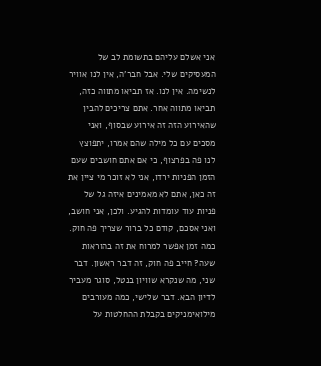אני אשלם עליהם בתשומת לב של המעסיקים שלי. אבל חבר'ה, אין לנו אוויר לנשימה. אין לנו. אז תביאו מתווה כזה, תביאו מתווה אחר. אתם צריכים להבין שהאירוע הזה זה אירוע שבסוף, ואני מסכים עם כל מילה שהם אמרו, יתפוצץ לנו פה בפרצוף, כי אם אתם חושבים שעם הזמן הפניות ירדו, אני לא זוכר מי ציין את זה כאן, אתם לא מאמינים איזה גל של פניות עוד עומדות להגיע. ולכן, אני חושב, ואני אסכם, קודם כל ברור שצריך פה חוק. כמה זמן אפשר למרוח את זה בהוראות שעה? חייב פה חוק, זה דבר ראשון. דבר שני, מה שנקרא שוויון בנטל, סוגר מעביר לדיון הבא. דבר שלישי, כמה מעורבים מילואימניקים בקבלת ההחלטות על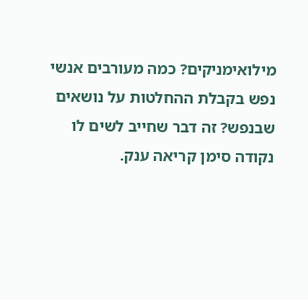מילואימניקים? כמה מעורבים אנשי נפש בקבלת ההחלטות על נושאים שבנפש? זה דבר שחייב לשים לו נקודה סימן קריאה ענק.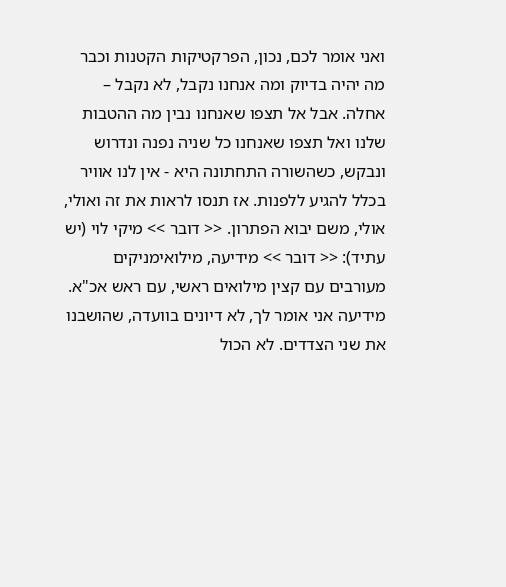ואני אומר לכם, נכון, הפרקטיקות הקטנות וכבר מה יהיה בדיוק ומה אנחנו נקבל, לא נקבל – אחלה. אבל אל תצפו שאנחנו נבין מה ההטבות שלנו ואל תצפו שאנחנו כל שניה נפנה ונדרוש ונבקש, כשהשורה התחתונה היא - אין לנו אוויר בכלל להגיע ללפנות. אז תנסו לראות את זה ואולי, אולי, משם יבוא הפתרון. << דובר >> מיקי לוי (יש עתיד): << דובר >> מידיעה, מילואימניקים מעורבים עם קצין מילואים ראשי, עם ראש אכ"א. מידיעה אני אומר לך, לא דיונים בוועדה, שהושבנו את שני הצדדים. לא הכול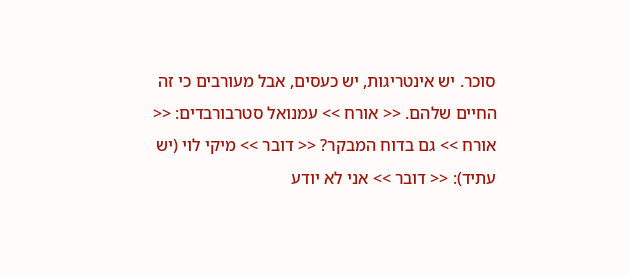סוכר. יש אינטריגות, יש כעסים, אבל מעורבים כי זה החיים שלהם. << אורח >> עמנואל סטרבורבדים: << אורח >> גם בדוח המבקר? << דובר >> מיקי לוי (יש עתיד): << דובר >> אני לא יודע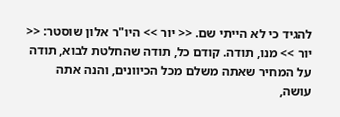להגיד כי לא הייתי שם. << יור >> היו"ר אלון שוסטר: << יור >> מנו, תודה. קודם כל, תודה שהחלטת לבוא, תודה על המחיר שאתה משלם מכל הכיוונים, והנה אתה עושה,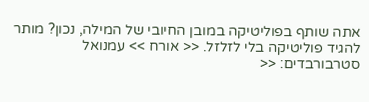אתה שותף בפוליטיקה במובן החיובי של המילה, נכון? מותר להגיד פוליטיקה בלי לזלזל. << אורח >> עמנואל סטרבורבדים: <<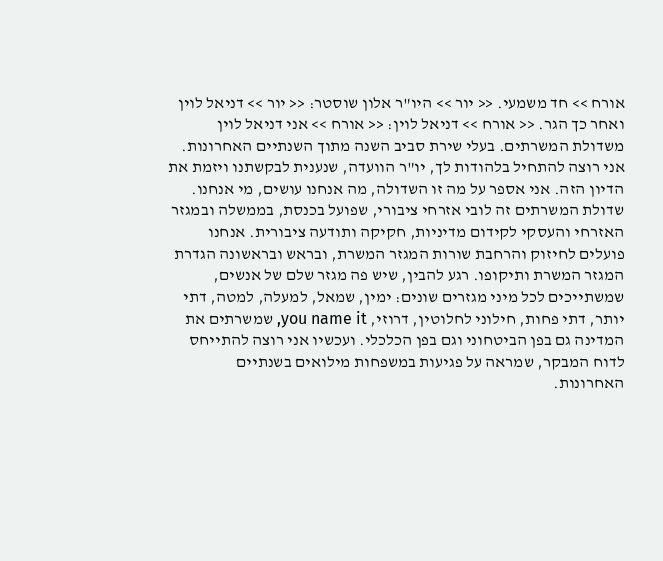אורח >> חד משמעי. << יור >> היו"ר אלון שוסטר: << יור >> דניאל לוין ואחר כך הגר. << אורח >> דניאל לוין: << אורח >> אני דניאל לוין משדולת המשרתים. בעלי שירת סביב השנה מתוך השנתיים האחרונות. אני רוצה להתחיל בלהודות לך, יו"ר הוועדה, שנענית לבקשתנו ויזמת את הדיון הזה. אני אספר על מה זו השדולה, מה אנחנו עושים, מי אנחנו. שדולת המשרתים זה לובי אזרחי ציבורי, שפועל בכנסת, בממשלה ובמגזר האזרחי והעסקי לקידום מדיניות, חקיקה ותודעה ציבורית. אנחנו פועלים לחיזוק והרחבת שורות המגזר המשרת, ובראש ובראשונה הגדרת המגזר המשרת ותיקופו. רגע להבין, שיש פה מגזר שלם של אנשים, שמשתייכים לכל מיני מגזרים שונים: ימין, שמאל, למעלה, למטה, דתי יותר, דתי פחות, חילוני לחלוטין, דרוזי, you name it, שמשרתים את המדינה גם בפן הביטחוני וגם בפן הכלכלי. ועכשיו אני רוצה להתייחס לדוח המבקר, שמראה על פגיעות במשפחות מילואים בשנתיים האחרונות.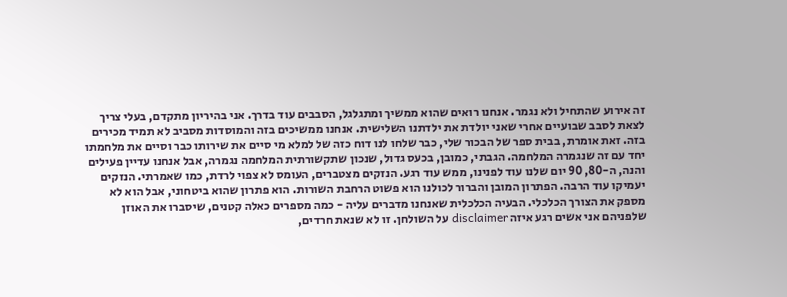זה אירוע שהתחיל ולא נגמר. אנחנו רואים שהוא ממשיך ומתגלגל, הסבבים עוד בדרך. אני בהיריון מתקדם, בעלי צריך לצאת לסבב שבועיים אחרי שאני יולדת את ילדתנו השלישית. אנחנו ממשיכים בזה והמוסדות מסביב לא תמיד מכירים בזה. זאת אומרת, בבית ספר של הבכור שלי, כבר שלחו לנו דוח כזה של למלא מי סיים את שירותו כבר וסיים את מלחמתו יחד עם זה שנגמרה המלחמה. הגבתי, כמובן, בכעס גדול, שנכון שתקשורתית המלחמה נגמרה, אבל אנחנו עדיין פעילים והנה, ה-80, 90 יום שלנו עוד לפנינו, ממש עוד רגע. הנזקים מצטברים, העומס לא צפוי לרדת, כמו שאמרתי. הנזקים יעמיקו עוד הרבה. הפתרון המובן והברור לכולנו הוא פשוט הרחבת השורות. הוא פתרון שהוא ביטחוני, אבל הוא לא מספק את הצורך הכלכלי. הבעיה הכלכלית שאנחנו מדברים עליה - כמה מספרים כאלה קטנים, שיסברו את האוזן שלפניהם אני אשים רגע איזה disclaimer על השולחן. זו לא שנאת חרדים,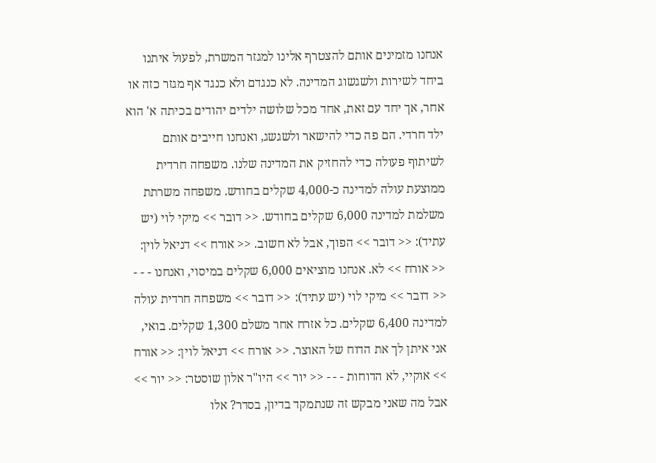אנחנו מזמינים אותם להצטרף אלינו למגזר המשרת, לפעול איתנו ביחד לשירות ולשגשוג המדינה. לא כנגדם ולא כנגד אף מגזר כזה או אחר, אך יחד עם זאת, אחד מכל שלושה ילדים יהודים בכיתה א' הוא ילד חרדי. הם פה כדי להישאר ולשגשג, ואנחנו חייבים אותם לשיתוף פעולה כדי להחזיק את המדינה שלנו. משפחה חרדית ממוצעת עולה למדינה כ-4,000 שקלים בחודש. משפחה משרתת משלמת למדינה 6,000 שקלים בחודש. << דובר >> מיקי לוי (יש עתיד): << דובר >> הפוך, אבל לא חשוב. << אורח >> דניאל לוין: << אורח >> לא. אנחנו מוציאים 6,000 שקלים במיסוי, ואנחנו - - - << דובר >> מיקי לוי (יש עתיד): << דובר >> משפחה חרדית עולה למדינה 6,400 שקלים. כל אזרח אחר משלם 1,300 שקלים. בואי, אני איתן לך את הדוח של האוצר. << אורח >> דניאל לוין: << אורח >> אוקיי, לא הדוחות - - - << יור >> היו"ר אלון שוסטר: << יור >> אבל מה שאני מבקש זה שנתמקד בדיון, בסדר? אלו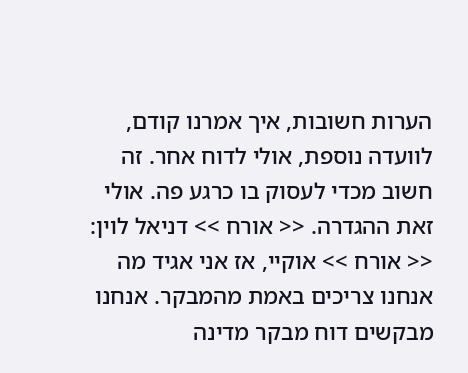הערות חשובות, איך אמרנו קודם, לוועדה נוספת, אולי לדוח אחר. זה חשוב מכדי לעסוק בו כרגע פה. אולי זאת ההגדרה. << אורח >> דניאל לוין: << אורח >> אוקיי, אז אני אגיד מה אנחנו צריכים באמת מהמבקר. אנחנו מבקשים דוח מבקר מדינה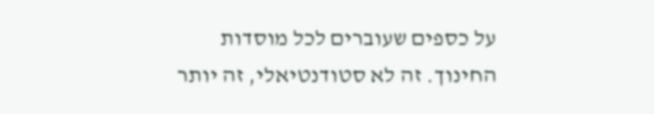על כספים שעוברים לכל מוסדות החינוך. זה לא סטודנטיאלי, זה יותר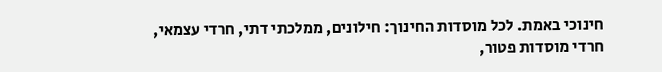חינוכי באמת. לכל מוסדות החינוך: חילונים, ממלכתי דתי, חרדי עצמאי, חרדי מוסדות פטור,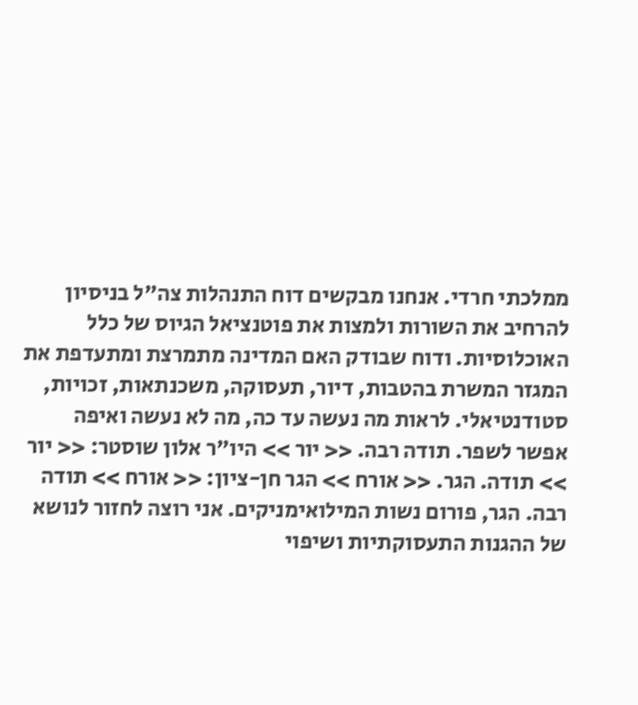ממלכתי חרדי. אנחנו מבקשים דוח התנהלות צה"ל בניסיון להרחיב את השורות ולמצות את פוטנציאל הגיוס של כלל האוכלוסיות. ודוח שבודק האם המדינה מתמרצת ומתעדפת את המגזר המשרת בהטבות, דיור, תעסוקה, משכנתאות, זכויות, סטודנטיאלי. לראות מה נעשה עד כה, מה לא נעשה ואיפה אפשר לשפר. תודה רבה. << יור >> היו"ר אלון שוסטר: << יור >> תודה. הגר. << אורח >> הגר חן-ציון: << אורח >> תודה רבה. הגר, פורום נשות המילואימניקים. אני רוצה לחזור לנושא של ההגנות התעסוקתיות ושיפוי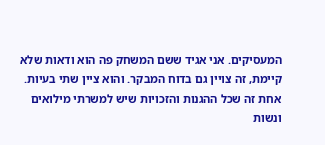המעסיקים. אני אגיד ששם המשחק פה הוא ודאות שלא קיימת, זה צויין גם בדוח המבקר. והוא ציין שתי בעיות. אחת זה שכל ההגנות והזכויות שיש למשרתי מילואים ונשות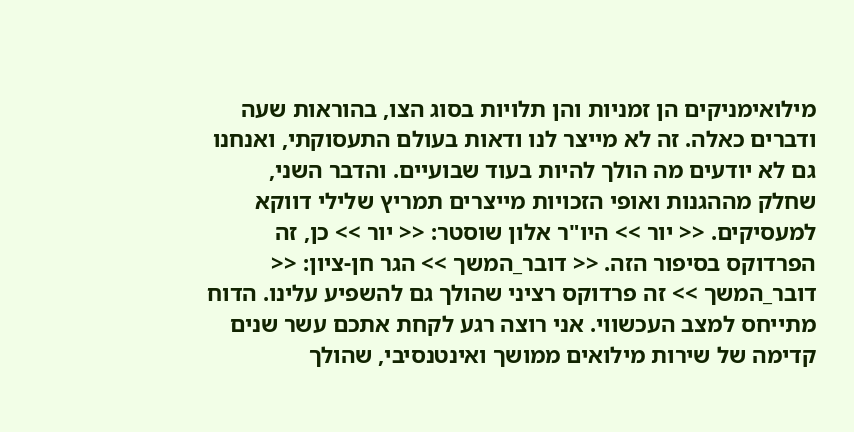מילואימניקים הן זמניות והן תלויות בסוג הצו, בהוראות שעה ודברים כאלה. זה לא מייצר לנו ודאות בעולם התעסוקתי, ואנחנו גם לא יודעים מה הולך להיות בעוד שבועיים. והדבר השני, שחלק מההגנות ואופי הזכויות מייצרים תמריץ שלילי דווקא למעסיקים. << יור >> היו"ר אלון שוסטר: << יור >> כן, זה הפרדוקס בסיפור הזה. << דובר_המשך >> הגר חן-ציון: << דובר_המשך >> זה פרדוקס רציני שהולך גם להשפיע עלינו. הדוח מתייחס למצב העכשווי. אני רוצה רגע לקחת אתכם עשר שנים קדימה של שירות מילואים ממושך ואינטנסיבי, שהולך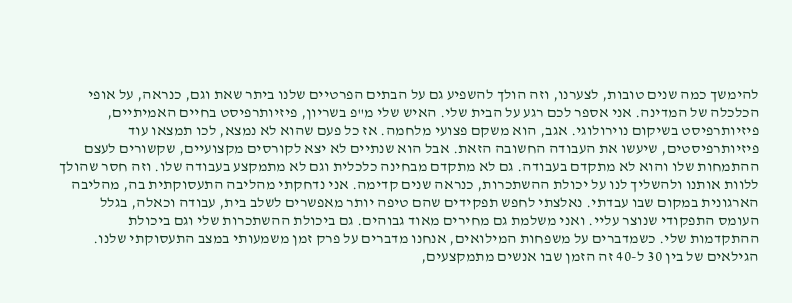להימשך כמה שנים טובות, לצערנו, וזה הולך להשפיע גם על הבתים הפרטיים שלנו ביתר שאת וגם, כנראה, על אופי הכלכלה של המדינה. אני אספר לכם רגע על הבית שלי. האיש שלי מ"פ בשריון, פיזיותרפיסט בחיים האמיתיים, פיזיותרפיסט בשיקום נוירולוגי. אגב, הוא משקם פצועי מלחמה. אז כל פעם שהוא לא נמצא, לכו תמצאו עוד פיזיותרפיסטים, שיעשו את העבודה החשובה הזאת. אבל הוא שנתיים לא יצא לקורסים מקצועיים, שקשורים לעצם ההתמחות שלו והוא לא מתקדם בעבודה. גם לא מתקדם מבחינה כלכלית וגם לא מתמקצע בעבודה שלו. וזה חסר שהולך ללוות אותנו ולהשליך לנו על יכולת ההשתכרות, כנראה שנים קדימה. אני נדחקתי מהליבה התעסוקתית בה, מהליבה הארגונית במקום שבו עבדתי. נאלצתי לחפש תפקידים שהם טיפה יותר מאפשרים לשלב בית, עבודה וכאלה, בגלל העומס התפקודי שנוצר עליי. ואני משלמת גם מחירים מאוד גבוהים. גם ביכולת ההשתכרות שלי וגם ביכולת ההתקדמות שלי. כשמדברים על משפחות המילואים, אנחנו מדברים על פרק זמן משמעותי במצב התעסוקתי שלנו. הגילאים של בין 30 ל-40 זה הזמן שבו אנשים מתמקצעים,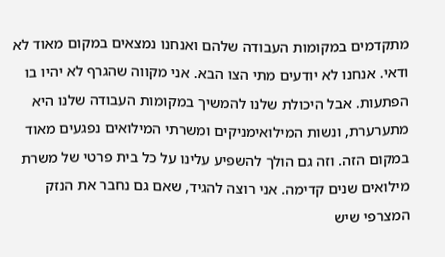מתקדמים במקומות העבודה שלהם ואנחנו נמצאים במקום מאוד לא ודאי. אנחנו לא יודעים מתי הצו הבא. אני מקווה שהגרף לא יהיו בו הפתעות. אבל היכולת שלנו להמשיך במקומות העבודה שלנו היא מתערערת, ונשות המילואימניקים ומשרתי המילואים נפגעים מאוד במקום הזה. וזה גם הולך להשפיע עלינו על כל בית פרטי של משרת מילואים שנים קדימה. אני רוצה להגיד, שאם גם נחבר את הנזק המצרפי שיש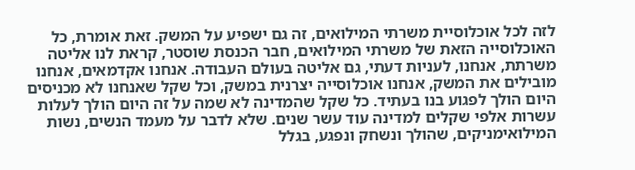לזה לכל אוכלוסיית משרתי המילואים, זה גם ישפיע על המשק. זאת אומרת, כל האוכלוסייה הזאת של משרתי המילואים, חבר הכנסת שוסטר, קראת לנו אליטה משרתת, אנחנו, לעניות דעתי, גם אליטה בעולם העבודה. אנחנו אקדמאים, אנחנו מובילים את המשק, אנחנו אוכלוסייה יצרנית במשק, וכל שקל שאנחנו לא מכניסים היום הולך לפגוע בנו בעתיד. כל שקל שהמדינה לא שמה על זה היום הולך לעלות עשרות אלפי שקלים למדינה עוד עשר שנים. שלא לדבר על מעמד הנשים, נשות המילואימניקים, שהולך ונשחק ונפגע, בגלל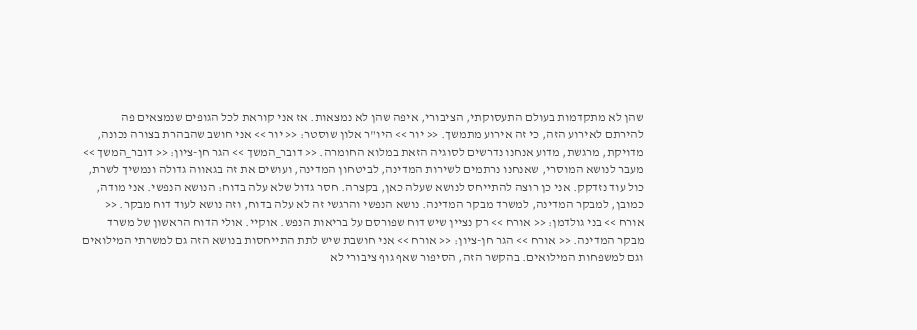שהן לא מתקדמות בעולם התעסוקתי, הציבורי, איפה שהן לא נמצאות. אז אני קוראת לכל הגופים שנמצאים פה להירתם לאירוע הזה, כי זה אירוע מתמשך. << יור >> היו"ר אלון שוסטר: << יור >> אני חושב שהבהרת בצורה נכונה, מדויקת, מרגשת, מדוע אנחנו נדרשים לסוגיה הזאת במלוא החומרה. << דובר_המשך >> הגר חן-ציון: << דובר_המשך >> מעבר לנושא המוסרי, שאנחנו נרתמים לשירות המדינה, לביטחון המדינה, ועושים את זה בגאווה גדולה ונמשיך לשרת, כול עוד נזדקק. אני כן רוצה להתייחס לנושא שעלה כאן, בקצרה. חסר גדול שלא עלה בדוח: הנושא הנפשי. אני מודה, כמובן, למבקר המדינה, למשרד מבקר המדינה. נושא הנפשי והרגשי זה לא עלה בדוח, וזה נושא לעוד דוח מבקר. << אורח >> בני גולדמן: << אורח >> רק נציין שיש דוח שפורסם על בריאות הנפש. אוקיי. אולי הדוח הראשון של משרד מבקר המדינה. << אורח >> הגר חן-ציון: << אורח >> אני חושבת שיש לתת התייחסות בנושא הזה גם למשרתי המילואים וגם למשפחות המילואים. בהקשר הזה, הסיפור שאף גוף ציבורי לא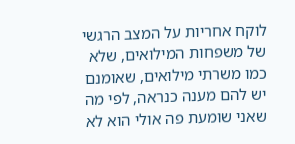לוקח אחריות על המצב הרגשי של משפחות המילואים, שלא כמו משרתי מילואים, שאומנם יש להם מענה כנראה, לפי מה שאני שומעת פה אולי הוא לא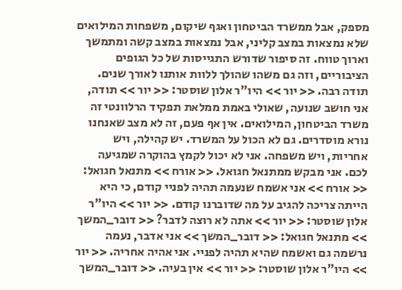מספק, אבל ממשרד הביטחון ואגף שיקום, משפחות המילואים שלא נמצאות במצב קליני, אבל נמצאות במצב קשה ומתמשך וארוך טווח. זה סיפור שדורש התגייסות של כל הגופים הציבוריים, וזה גם משהו שהולך ללוות אותנו לאורך שנים. תודה רבה. << יור >> היו"ר אלון שוסטר: << יור >> תודה, אני חושב שנועה, שאולי באמת ממלאת תפקיד הרלוונטי זה משרד הביטחון, המילואים. אין אף פעם, זה לא מצב שאנחנו נורא מוסדרים. גם לא הכול על המשרד. יש קהילה, ויש אחריות, ויש משפחה. אני לא יכול לקמץ בהוקרה שמגיעה לכם. אני מבקש ממתנאל חגואל. << אורח >> מתנאל חגואל: << אורח >> אני אשמח שנעמה תהיה לפניי קודם, כי היא הייתה צריכה להגיב על מה שדוברנו קודם. << יור >> היו"ר אלון שוסטר: << יור >> אתה לא רוצה לדבר? << דובר_המשך >> מתנאל חגואל: << דובר_המשך >> אני אדבר, נעמה נרשמה גם ואשמח שהיא תהיה לפניי. אני אהיה אחריה. << יור >> היו"ר אלון שוסטר: << יור >> אין בעיה. << דובר_המשך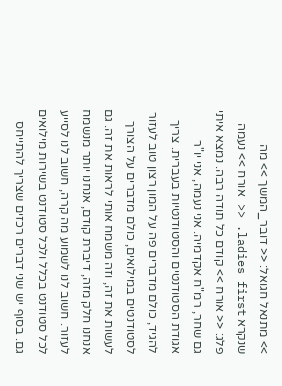>> מתנאל חגואל: << דובר_המשך >> מה שנקרא ladies first. << אורח >> נעמה פלג: << אורח >> קודם כל תודה רבה. נמצא איתי גם שחר, רמ"ח אקדמיה. אני נעמה, אני יו"ר אגודת הסטודנטים והסטודנטיות בעברית. צריך להגיד, כולם מדברים פה על המון רצון טוב לעזור לסטודנטים במילואים, כולם מדברים על הצורך לעשות את זה, וזה משמח אותי לראות את זה. גם אנחנו חלק מזה, דיברת קודם, אנחנו יותר מנשמח לעזור. חשוב לנו לשמוע מה קרה, חשוב לנו לסייע לכל סטודנט בכלל ולכל סטודנט בשירות מילואים גם. בסוף יש שני דברים רכזים שצריך להתייחס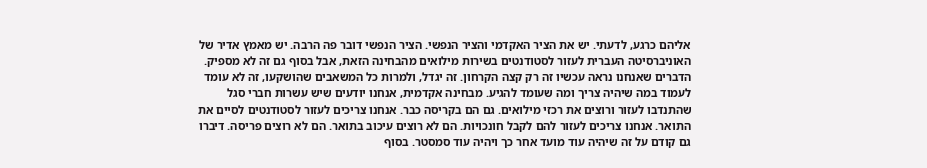אליהם כרגע, לדעתי. יש את הציר האקדמי והציר הנפשי. הציר הנפשי דובר פה הרבה. יש מאמץ אדיר של האוניברסיטה העברית לעזור לסטודנטים בשירות מילואים מהבחינה הזאת, אבל בסוף גם זה לא מספיק. הדברים שאנחנו נראה עכשיו זה רק קצה הקרחון. זה יגדל, ולמרות כל המשאבים שהושקעו, זה לא עומד לעמוד במה שיהיה צריך ומה שעומד להגיע. מבחינה אקדמית, אנחנו יודעים שיש עשרות חברי סגל שהתנדבו לעזור ורוצים את רכזי מילואים. גם הם בקריסה כבר. אנחנו צריכים לעזור לסטודנטים לסיים את התואר. אנחנו צריכים לעזור להם לקבל חונכויות. הם לא רוצים עיכוב בתואר. הם לא רוצים פריסה. דיברו גם קודם על זה שיהיה עוד מועד אחר כך ויהיה עוד סמסטר. בסוף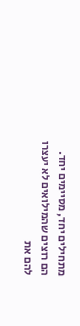מתחילים יחד, מסיימים יחד. הם רוצים שהמילואים לא יעצרו להם את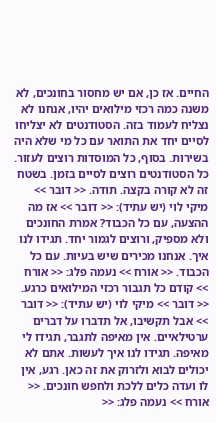החיים. אז כן, אם יש מחסור בחונכים, לא משנה כמה רכזי מילואים יהיו, אנחנו לא נצליח לעמוד בזה. הסטודנטים לא יצליחו לסיים יחד את התואר עם כל מי שלא היה בשירות. בסוף, כל המוסדות רוצים לעזור. כל הסטודנטים רוצים לסיים בזמן. בשטח זה לא קורה בקצה. תודה. << דובר >> מיקי לוי (יש עתיד): << דובר >> אז מה ההצעה, עם כל הכבוד? אמרת החונכים ולא מספיק, ורוצים לגמור יחד. תגידו לנו איך. אנחנו מכירים שיש בעיות. עם כל הכבוד. << אורח >> נעמה פלג: << אורח >> קודם כל תגבור רכזי המילואים כרגע. << דובר >> מיקי לוי (יש עתיד): << דובר >> אבל תקשיבו, אל תדברו על דברים ערטילאיים. אין מאיפה לתגבר, תגידו לי מאיפה. תגידו לנו איך לעשות. אתם לא יכולים לבוא ולזרוק את זה כאן. רגע, אין לו ועדה כלים ללכת ולחפש חונכים. << אורח >> נעמה פלג: <<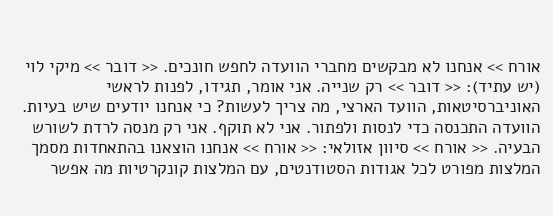אורח >> אנחנו לא מבקשים מחברי הוועדה לחפש חונכים. << דובר >> מיקי לוי (יש עתיד): << דובר >> רק שנייה. אני אומר, תגידו, לפנות לראשי האוניברסיטאות, הוועד הארצי, מה צריך לעשות? כי אנחנו יודעים שיש בעיות. הוועדה התכנסה כדי לנסות ולפתור. אני לא תוקף. אני רק מנסה לרדת לשורש הבעיה. << אורח >> סיוון אזולאי: << אורח >> אנחנו הוצאנו בהתאחדות מסמך המלצות מפורט לכל אגודות הסטודנטים, עם המלצות קונקרטיות מה אפשר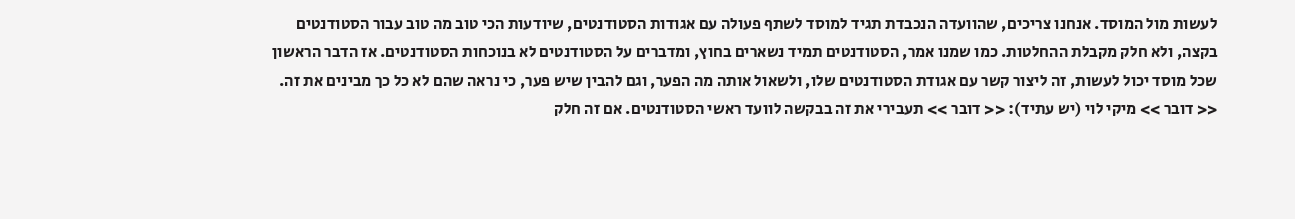לעשות מול המוסד. אנחנו צריכים, שהוועדה הנכבדת תגיד למוסד לשתף פעולה עם אגודות הסטודנטים, שיודעות הכי טוב מה טוב עבור הסטודנטים בקצה, ולא חלק מקבלת ההחלטות. כמו שמנו אמר, הסטודנטים תמיד נשארים בחוץ, ומדברים על הסטודנטים לא בנוכחות הסטודנטים. אז הדבר הראשון שכל מוסד יכול לעשות, זה ליצור קשר עם אגודת הסטודנטים שלו, ולשאול אותה מה הפער, וגם להבין שיש פער, כי נראה שהם לא כל כך מבינים את זה. << דובר >> מיקי לוי (יש עתיד): << דובר >> תעבירי את זה בבקשה לוועד ראשי הסטודנטים. אם זה חלק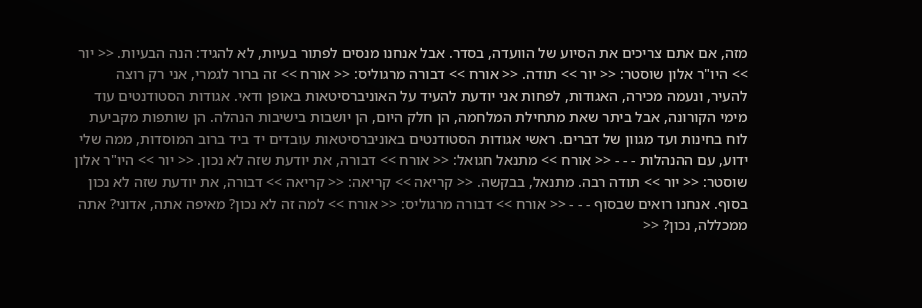מזה, אם אתם צריכים את הסיוע של הוועדה, בסדר. אבל אנחנו מנסים לפתור בעיות, לא להגיד: הנה הבעיות. << יור >> היו"ר אלון שוסטר: << יור >> תודה. << אורח >> דבורה מרגוליס: << אורח >> זה ברור לגמרי, אני רק רוצה להעיר, ונעמה מכירה, האגודות, לפחות אני יודעת להעיד על האוניברסיטאות באופן ודאי. אגודות הסטודנטים עוד מימי הקורונה, אבל ביתר שאת מתחילת המלחמה, הן חלק היום, הן יושבות בישיבות הנהלה. הן שותפות מקביעת לוח בחינות ועד מגוון של דברים. ראשי אגודות הסטודנטים באוניברסיטאות עובדים יד ביד ברוב המוסדות, ממה שלי ידוע, עם ההנהלות - - - << אורח >> מתנאל חגואל: << אורח >> דבורה, את יודעת שזה לא נכון. << יור >> היו"ר אלון שוסטר: << יור >> תודה רבה. מתנאל, בבקשה. << קריאה >> קריאה: << קריאה >> דבורה, את יודעת שזה לא נכון בסוף. אנחנו רואים שבסוף - - - << אורח >> דבורה מרגוליס: << אורח >> למה זה לא נכון? מאיפה אתה, אדוני? אתה ממכללה, נכון? <<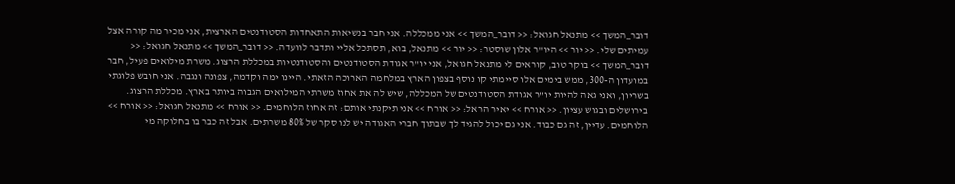דובר_המשך >> מתנאל חגואל: << דובר_המשך >> אני ממכללה. אני חבר בנשיאות התאחדות הסטודנטים הארצית, אני מכיר מה קורה אצל עמיתים שלי. << יור >> היו"ר אלון שוסטר: << יור >> מתנאל, בוא, תסתכל אליי ותדבר לוועדה. << דובר_המשך >> מתנאל חגואל: << דובר_המשך >> בוקר טוב, קוראים לי מתנאל חגואל, אני יו"ר אגודת הסטודנטים והסטודנטיות במכללת הרצוג. משרת מילואים פעיל, חבר במועדון ה-300, ממש בימים אלו סיימתי קו נוסף בצפון הארץ במלחמה הארוכה הזאתי. היינו ימה וקדמה, צפונה ונגבה. אני חובש פלוגתי בשריון, ואני גאה להיות יו"ר אגודת הסטודנטים של המכללה, שיש לה את אחוז משרתי המילואים הגבוה ביותר בארץ. מכללת הרצוג. בירושלים ובגוש עציון. << אורח >> יאיר הראל: << אורח >> אני תיקנתי אותם: זה אחוז הלוחמים. << אורח >> מתנאל חגואל: << אורח >> הלוחמים. עדיין, זה גם כבוד. אני גם יכול להגיד לך שבתוך חברי האגודה יש לנו סקר של 80% משרתים. אבל זה כבר בו בחלוקה מי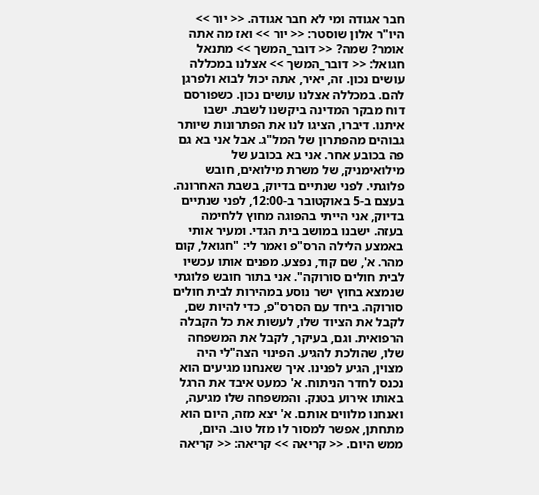חבר אגודה ומי לא חבר אגודה. << יור >> היו"ר אלון שוסטר: << יור >> ואז מה אתה אומר? שמה? << דובר_המשך >> מתנאל חגואל: << דובר_המשך >> אצלנו במכללה עושים נכון. זה, יאיר, אתה יכול לבוא ולפרגן להם. במכללה אצלנו עושים נכון. כשפורסם דוח מבקר המדינה ביקשנו לשבת. ישבו איתנו. דיברו, הציגו לנו את הפתרונות שיותר גבוהים מהפתרון של המל"ג. אבל אני בא גם פה בכובע אחר. אני בא בכובע של מילואימניק, של משרת מילואים, חובש פלוגתי. לפני שנתיים בדיוק, בשבת האחרונה. בעצם ב-5 באוקטובר ב-12:00, לפני שנתיים בדיוק, אני הייתי בהפוגה מחוץ ללחימה בעזה. ישבנו במושב בית הגדי. ומעיר אותי באמצע הלילה הרס"פ ואמר לי: "חגואל, קום מהר. א', שם קוד, נפצע. מפנים אותו עכשיו לבית חולים סורוקה". אני בתור חובש פלוגתי שנמצא בחוץ ישר נוסע במהירות לבית חולים סורוקה. ביחד עם הסרס"פ, כדי להיות שם, לקבל את הציוד שלו, לעשות את כל הקבלה הרפואית. וגם, בעיקר, לקבל את המשפחה שלו, שהולכת להגיע. הפינוי הצה"לי היה מצוין, הגיע לפנינו. איך שאנחנו מגיעים הוא נכנס לחדר הניתוח. א' כמעט איבד את הרגל באותו אירוע בטנק. והמשפחה שלו מגיעה, ואנחנו מלווים אותם. א' יצא מזה, היום הוא מתחתן, אפשר למסור לו מזל טוב. היום, ממש היום. << קריאה >> קריאה: << קריאה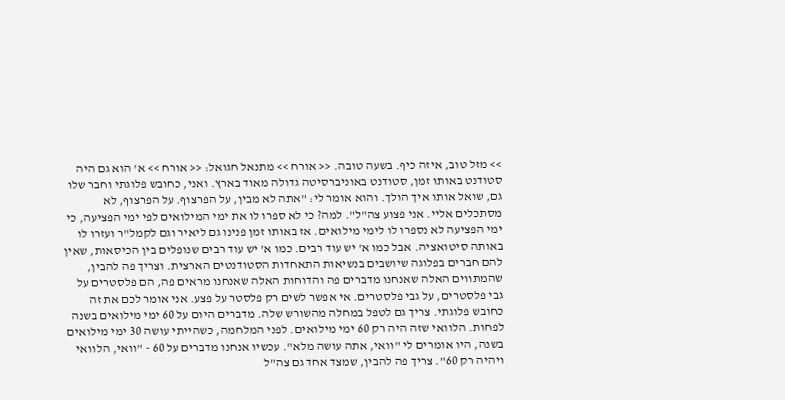>> מזל טוב, איזה כיף. בשעה טובה. << אורח >> מתנאל חגואל: << אורח >> א' הוא גם היה סטודנט באותו זמן, סטודנט באוניברסיטה גדולה מאוד בארץ. ואני, כחובש פלוגתי וחבר שלו גם, שואל אותו איך הולך. והוא אומר לי: "אתה לא מבין, על הפרצוף. על הפרצוף, לא מסתכלים אליי. אני פצוע צה"ל". למה? כי לא ספרו לו את ימי המילואים לפי ימי הפציעה, כי ימי הפציעה לא נספרו לו לימי מילואים. אז באותו זמן פנינו גם ליאיר וגם לקמל"ר ועזרו לו באותה סיטואציה. אבל כמו א' יש עוד רבים. כמו א' יש עוד רבים שנופלים בין הכיסאות, שאין להם חברים בפלוגה שיושבים בנשיאות התאחדות הסטודנטים הארצית. וצריך פה להבין, שהמתווים האלה שאנחנו מדברים פה והדוחות האלה שאנחנו מראים פה, הם פלסטרים על גבי פלסטרים, על גבי פלסטרים. אי אפשר לשים רק פלסטר על פצע. אני אומר לכם את זה כחובש פלוגתי. צריך גם לטפל במחלה מהשורש שלה. מדברים היום על 60 ימי מילואים בשנה לפחות. הלוואי שזה היה רק 60 ימי מילואים. לפני המלחמה, כשהייתי עושה 30 ימי מילואים בשנה, היו אומרים לי "וואי, אתה עושה מלא". עכשיו אנחנו מדברים על 60 - "וואי, הלוואי ויהיה רק 60". צריך פה להבין, שמצד אחד גם צה"ל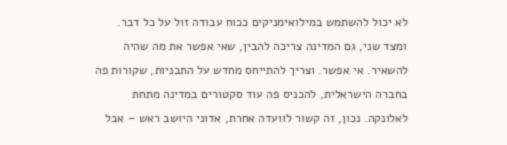לא יכול להשתמש במילואימניקים ככוח עבודה זול על כל דבר. ומצד שני, גם המדינה צריכה להבין, שאי אפשר את מה שהיה להשאיר. אי אפשר. וצריך להתייחס מחדש על התבניות, שקורות פה בחברה הישראלית, להכניס פה עוד סקטורים במדינה מתחת לאלונקה. נכון, זה קשור לוועדה אחרת, אדוני היושב ראש – אבל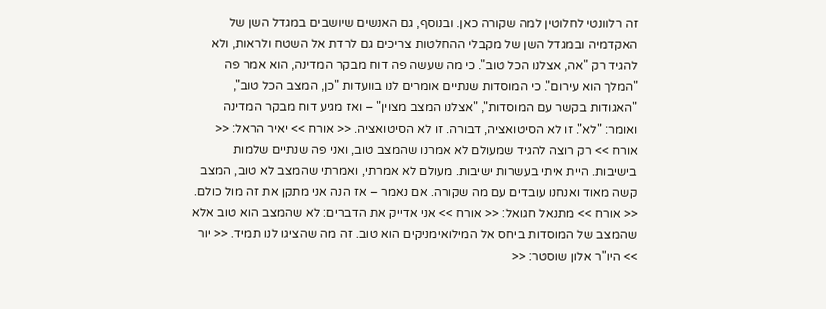זה רלוונטי לחלוטין למה שקורה כאן. ובנוסף, גם האנשים שיושבים במגדל השן של האקדמיה ובמגדל השן של מקבלי ההחלטות צריכים גם לרדת אל השטח ולראות, ולא להגיד רק "אה, אצלנו הכל טוב". כי מה שעשה פה דוח מבקר המדינה, הוא אמר פה "המלך הוא עירום". כי המוסדות שנתיים אומרים לנו בוועדות "כן, המצב הכל טוב", "האגודות בקשר עם המוסדות", "אצלנו המצב מצוין" – ואז מגיע דוח מבקר המדינה ואומר: "לא". זו לא הסיטואציה, דבורה. זו לא הסיטואציה. << אורח >> יאיר הראל: << אורח >> רק רוצה להגיד שמעולם לא אמרנו שהמצב טוב, ואני פה שנתיים שלמות בישיבות. היית איתי בעשרות ישיבות. מעולם לא אמרתי, ואמרתי שהמצב לא טוב, המצב קשה מאוד ואנחנו עובדים עם מה שקורה. אם נאמר – אז הנה אני מתקן את זה מול כולם. << אורח >> מתנאל חגואל: << אורח >> אני אדייק את הדברים: לא שהמצב הוא טוב אלא שהמצב של המוסדות ביחס אל המילואימניקים הוא טוב. זה מה שהציגו לנו תמיד. << יור >> היו"ר אלון שוסטר: <<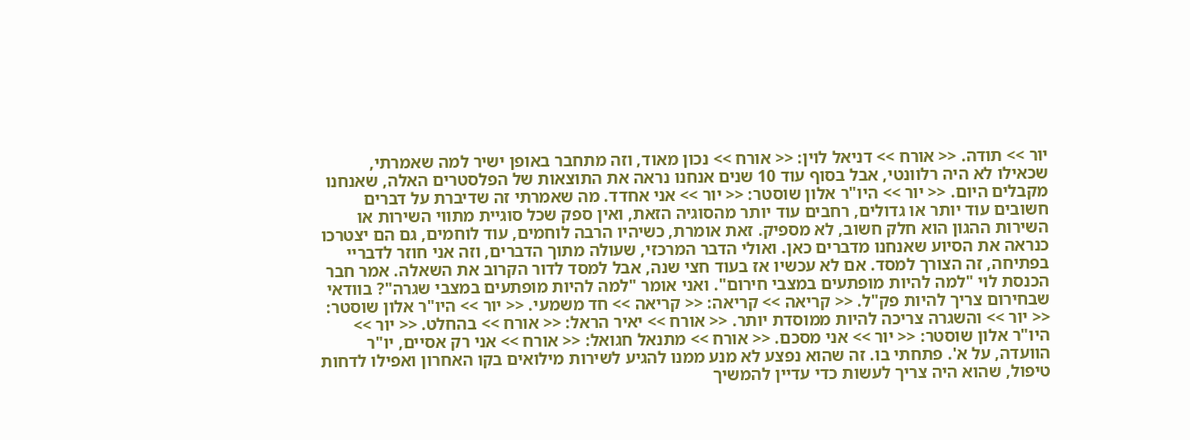יור >> תודה. << אורח >> דניאל לוין: << אורח >> נכון מאוד, וזה מתחבר באופן ישיר למה שאמרתי, שכאילו לא היה רלוונטי, אבל בסוף עוד 10 שנים אנחנו נראה את התוצאות של הפלסטרים האלה, שאנחנו מקבלים היום. << יור >> היו"ר אלון שוסטר: << יור >> אני אחדד. מה שאמרתי זה שדיברת על דברים חשובים עוד יותר או גדולים, רחבים עוד יותר מהסוגיה הזאת, ואין ספק שכל סוגיית מתווי השירות או השירות ההגון הוא חלק חשוב, לא מספיק. זאת אומרת, כשיהיו הרבה לוחמים, עוד לוחמים, גם הם יצטרכו כנראה את הסיוע שאנחנו מדברים כאן. ואולי הדבר המרכזי, שעולה מתוך הדברים, וזה אני חוזר לדבריי בפתיחה, זה הצורך למסד. אם לא עכשיו אז בעוד חצי שנה, אבל למסד לדור הקרוב את השאלה. אמר חבר הכנסת לוי "למה להיות מופתעים במצבי חירום". ואני אומר "למה להיות מופתעים במצבי שגרה"? בוודאי שבחירום צריך להיות פק"ל. << קריאה >> קריאה: << קריאה >> חד משמעי. << יור >> היו"ר אלון שוסטר: << יור >> והשגרה צריכה להיות ממוסדת יותר. << אורח >> יאיר הראל: << אורח >> בהחלט. << יור >> היו"ר אלון שוסטר: << יור >> אני מסכם. << אורח >> מתנאל חגואל: << אורח >> אני רק אסיים, יו"ר הוועדה, על א'. פתחתי בו. זה שהוא נפצע לא מנע ממנו להגיע לשירות מילואים בקו האחרון ואפילו לדחות טיפול, שהוא היה צריך לעשות כדי עדיין להמשיך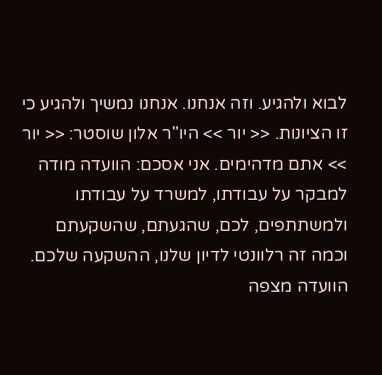לבוא ולהגיע. וזה אנחנו. אנחנו נמשיך ולהגיע כי זו הציונות. << יור >> היו"ר אלון שוסטר: << יור >> אתם מדהימים. אני אסכם: הוועדה מודה למבקר על עבודתו, למשרד על עבודתו ולמשתתפים, לכם, שהגעתם, שהשקעתם וכמה זה רלוונטי לדיון שלנו, ההשקעה שלכם. הוועדה מצפה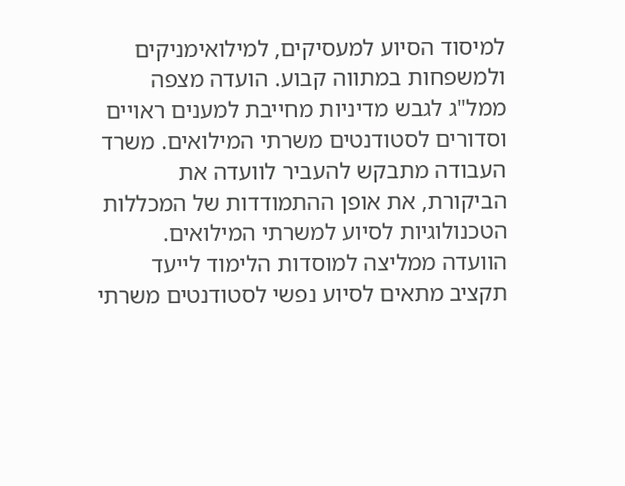למיסוד הסיוע למעסיקים, למילואימניקים ולמשפחות במתווה קבוע. הועדה מצפה ממל"ג לגבש מדיניות מחייבת למענים ראויים וסדורים לסטודנטים משרתי המילואים. משרד העבודה מתבקש להעביר לוועדה את הביקורת, את אופן ההתמודדות של המכללות הטכנולוגיות לסיוע למשרתי המילואים. הוועדה ממליצה למוסדות הלימוד לייעד תקציב מתאים לסיוע נפשי לסטודנטים משרתי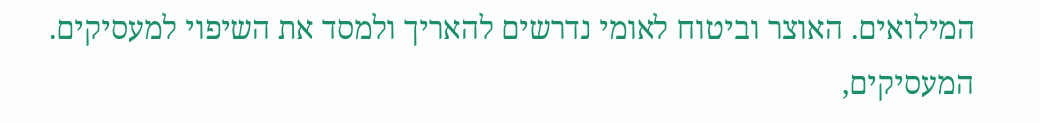המילואים. האוצר וביטוח לאומי נדרשים להאריך ולמסד את השיפוי למעסיקים. המעסיקים,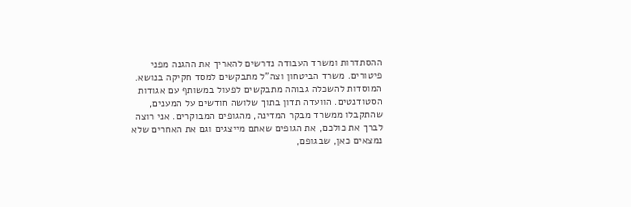ההסתדרות ומשרד העבודה נדרשים להאריך את ההגנה מפני פיטורים. משרד הביטחון וצה"ל מתבקשים למסד חקיקה בנושא. המוסדות להשכלה גבוהה מתבקשים לפעול במשותף עם אגודות הסטודנטים. הוועדה תדון בתוך שלושה חודשים על המענים, שהתקבלו ממשרד מבקר המדינה, מהגופים המבוקרים. אני רוצה לברך את כולכם, את הגופים שאתם מייצגים וגם את האחרים שלא נמצאים כאן, שבגופם,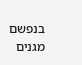בנפשם מגנים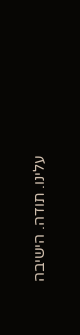עלינו. תודה. הישיבה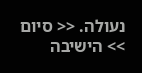נעולה. << סיום >> הישיבה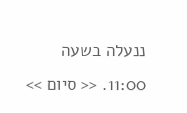ננעלה בשעה 11:00. << סיום >>